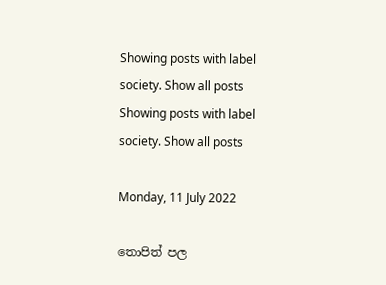Showing posts with label society. Show all posts
Showing posts with label society. Show all posts

Monday, 11 July 2022

තොපිත් පල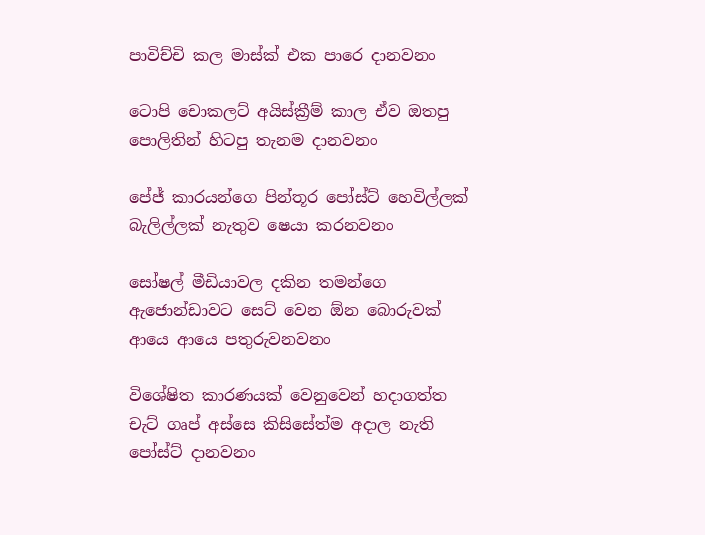පාවිච්චි කල මාස්ක් එක පාරෙ දානවනං

ටොපි චොකලට් අයිස්ක්‍රීම් කාල ඒව ඔතපු පොලිතින් හිටපු තැනම දානවනං

පේජ් කාරයන්ගෙ පින්තූර පෝස්ට් හෙවිල්ලක් බැලිල්ලක් නැතුව ෂෙයා කරනවනං

සෝෂල් මීඩියාවල දකින තමන්ගෙ ඇජොන්ඩාවට සෙට් වෙන ඕන බොරුවක් ආයෙ ආයෙ පතුරුවනවනං

විශේෂිත කාරණයක් වෙනුවෙන් හදාගත්ත චැට් ගෘප් අස්සෙ කිසිසේත්ම අදාල නැති පෝස්ට් දානවනං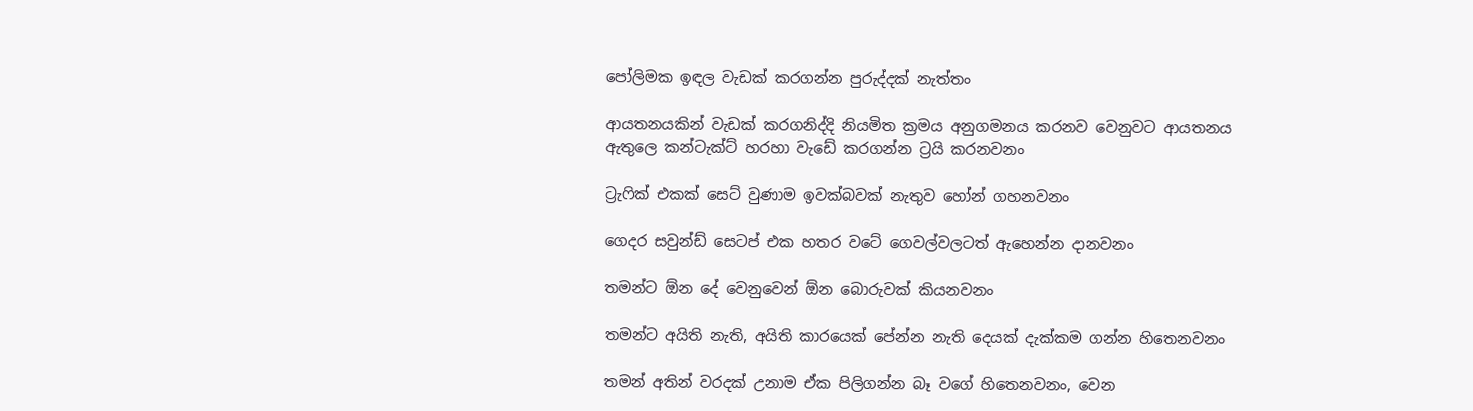පෝලිමක ඉඳල වැඩක් කරගන්න පුරුද්දක් නැත්තං

ආයතනයකින් වැඩක් කරගනිද්දි නියමිත ක්‍රමය අනුගමනය කරනව වෙනුවට ආයතනය ඇතුලෙ කන්ටැක්ට් හරහා වැඩේ කරගන්න ට්‍රයි කරනවනං

ට්‍රැෆික් එකක් සෙට් වුණාම ඉවක්බවක් නැතුව හෝන් ගහනවනං

ගෙදර සවුන්ඩ් සෙටප් එක හතර වටේ ගෙවල්වලටත් ඇහෙන්න දානවනං

තමන්ට ඕන දේ වෙනුවෙන් ඕන බොරුවක් කියනවනං

තමන්ට අයිති නැති, අයිති කාරයෙක් පේන්න නැති දෙයක් දැක්කම ගන්න හිතෙනවනං

තමන් අතින් වරදක් උනාම ඒක පිලිගන්න බෑ වගේ හිතෙනවනං, වෙන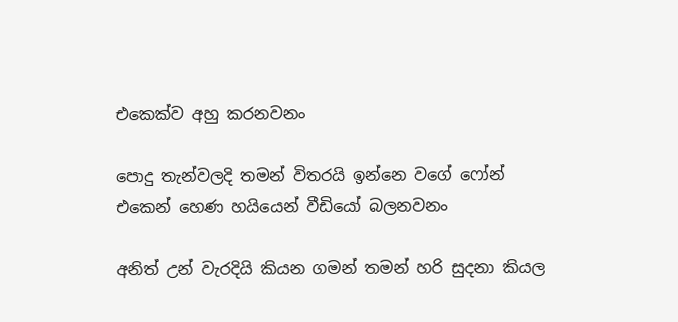එකෙක්ව අහු කරනවනං

පොදු තැන්වලදි තමන් විතරයි ඉන්නෙ වගේ ෆෝන් එකෙන් හෙණ හයියෙන් වීඩියෝ බලනවනං

අනිත් උන් වැරදියි කියන ගමන් තමන් හරි සුදනා කියල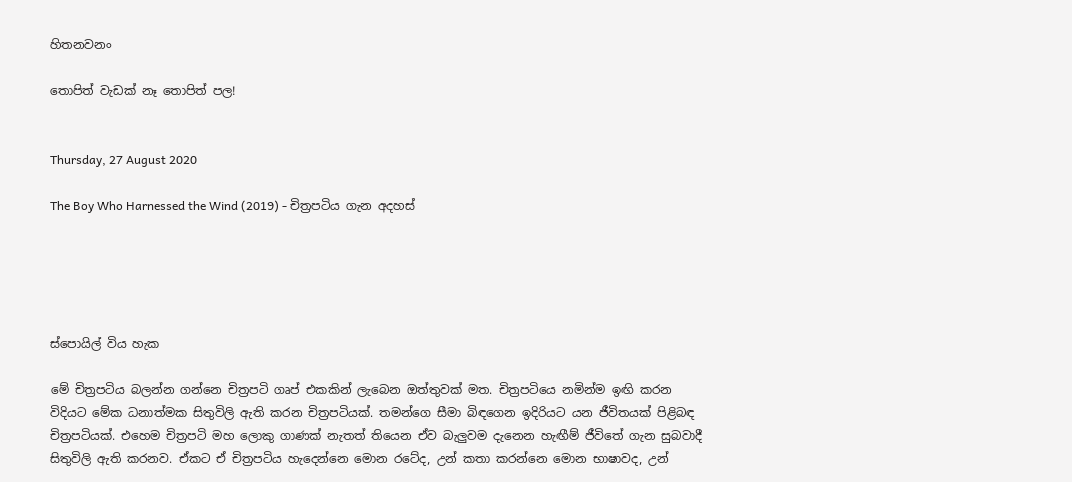හිතනවනං

තොපිත් වැඩක් නෑ තොපිත් පල!


Thursday, 27 August 2020

The Boy Who Harnessed the Wind (2019) - චිත්‍රපටිය ගැන අදහස්





ස්පොයිල් විය හැක

මේ චිත්‍රපටිය බලන්න ගන්නෙ චිත්‍රපටි ගෘප් එකකින් ලැබෙන ඔත්තුවක් මත. චිත්‍රපටියෙ නමින්ම ඉඟි කරන විදියට මේක ධනාත්මක සිතුවිලි ඇති කරන චිත්‍රපටියක්. තමන්ගෙ සීමා බිඳගෙන ඉදිරියට යන ජීවිතයක් පිළිබඳ චිත්‍රපටියක්. එහෙම චිත්‍රපටි මහ ලොකු ගාණක් නැතත් තියෙන ඒව බැලුවම දැනෙන හැඟීම් ජීවිතේ ගැන සුබවාදී සිතුවිලි ඇති කරනව. ඒකට ඒ චිත්‍රපටිය හැදෙන්නෙ මොන රටේද, උන් කතා කරන්නෙ මොන භාෂාවද, උන්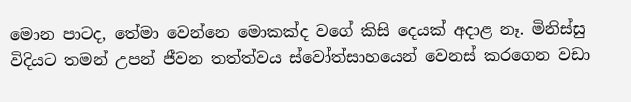මොන පාටද, තේමා වෙන්නෙ මොකක්ද වගේ කිසි දෙයක් අදාළ නෑ. මිනිස්සු විදියට තමන් උපන් ජීවන තත්ත්වය ස්වෝත්සාහයෙන් වෙනස් කරගෙන වඩා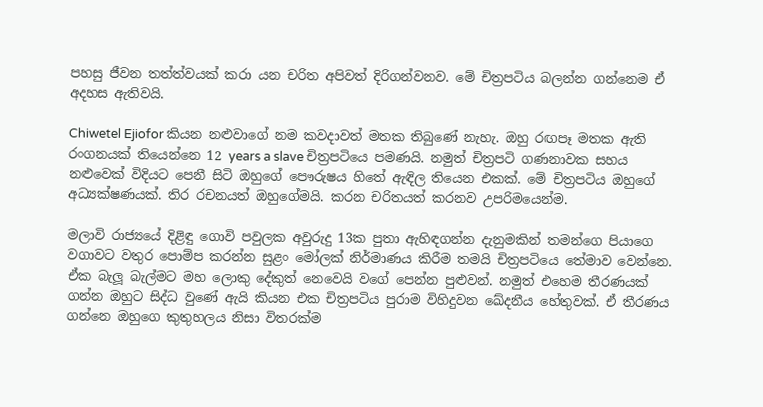පහසු ජීවන තත්ත්වයක් කරා යන චරිත අපිවත් දිරිගන්වනව. මේ චිත්‍රපටිය බලන්න ගන්නෙම ඒ අදහස ඇතිවයි.

Chiwetel Ejiofor කියන නළුවාගේ නම කවදාවත් මතක තිබුණේ නැහැ. ඔහු රඟපෑ මතක ඇති රංගනයක් තියෙන්නෙ 12 years a slave චිත්‍රපටියෙ පමණයි. නමුත් චිත්‍රපටි ගණනාවක සහය නළුවෙක් විදියට පෙනී සිටි ඔහුගේ පෞරුෂය හිතේ ඇඳිල තියෙන එකක්. මේ චිත්‍රපටිය ඔහුගේ අධ්‍යක්ෂණයක්. තිර රචනයත් ඔහුගේමයි. කරන චරිතයත් කරනව උපරිමයෙන්ම.

මලාවි රාජ්‍යයේ දිළිඳු ගොවි පවුලක අවුරුදු 13ක පුතා ඇහිඳගන්න දැනුමකින් තමන්ගෙ පියාගෙ වගාවට වතුර පොම්ප කරන්න සුළං මෝලක් නිර්මාණය කිරීම තමයි චිත්‍රපටියෙ තේමාව වෙන්නෙ. ඒක බැලූ බැල්මට මහ ලොකු දේකුත් නෙවෙයි වගේ පෙන්න පුළුවන්. නමුත් එහෙම තීරණයක් ගන්න ඔහුට සිද්ධ වුණේ ඇයි කියන එක චිත්‍රපටිය පුරාම විහිදුවන ඛේදනීය හේතුවක්. ඒ තීරණය ගන්නෙ ඔහුගෙ කුතුහලය නිසා විතරක්ම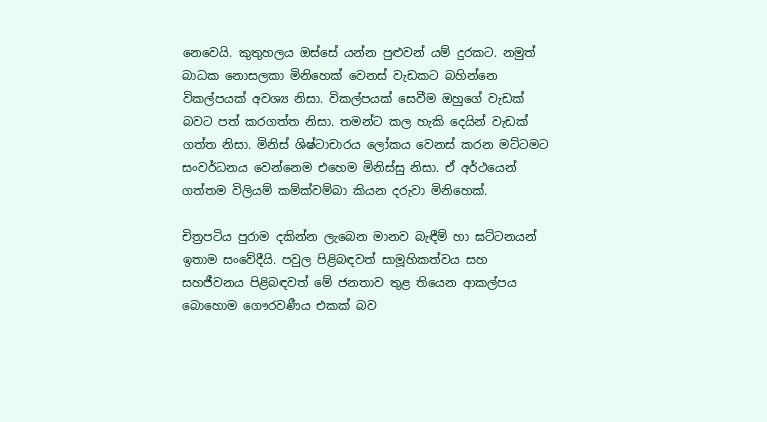නෙවෙයි. කුතුහලය ඔස්සේ යන්න පුළුවන් යම් දුරකට. නමුත් බාධක නොසලකා මිනිහෙක් වෙනස් වැඩකට බහින්නෙ විකල්පයක් අවශ්‍ය නිසා. විකල්පයක් සෙවීම ඔහුගේ වැඩක් බවට පත් කරගත්ත නිසා. තමන්ට කල හැකි දෙයින් වැඩක් ගත්ත නිසා. මිනිස් ශිෂ්ටාචාරය ලෝකය වෙනස් කරන මට්ටමට සංවර්ධනය වෙන්නෙම එහෙම මිනිස්සු නිසා. ඒ අර්ථයෙන් ගත්තම විලියම් කම්ක්වම්බා කියන දරුවා මිනිහෙක්.

චිත්‍රපටිය පුරාම දකින්න ලැබෙන මානව බැඳීම් හා ඝට්ටනයන් ඉතාම සංවේදීයි. පවුල පිළිබඳවත් සාමූහිකත්වය සහ සහජීවනය පිළිබඳවත් මේ ජනතාව තුළ තියෙන ආකල්පය බොහොම ගෞරවණීය එකක් බව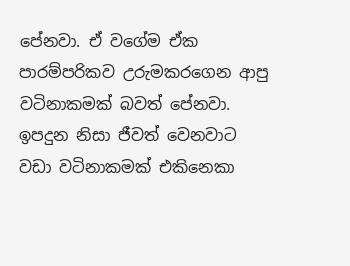පේනවා. ඒ වගේම ඒක පාරම්පරිකව උරුමකරගෙන ආපු වටිනාකමක් බවත් පේනවා. ඉපදුන නිසා ජීවත් වෙනවාට වඩා වටිනාකමක් එකිනෙකා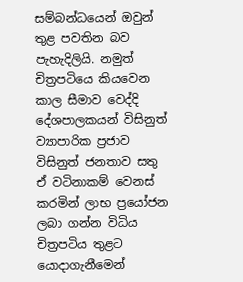සම්බන්ධයෙන් ඔවුන් තුළ පවතින බව පැහැදිලියි. නමුත් චිත්‍රපටියෙ කියවෙන කාල සීමාව වෙද්දි දේශපාලකයන් විසිනුත් ව්‍යාපාරික ප්‍රජාව විසිනුත් ජනතාව සතු ඒ වටිනාකම් වෙනස් කරමින් ලාභ ප්‍රයෝජන ලබා ගන්න විධිය චිත්‍රපටිය තුළට යොදාගැනීමෙන්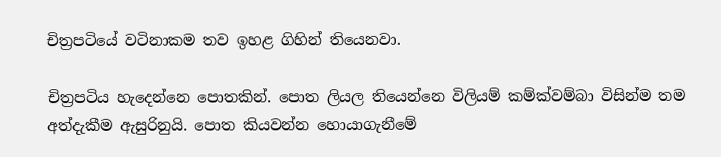චිත්‍රපටියේ වටිනාකම තව ඉහළ ගිහින් තියෙනවා.

චිත්‍රපටිය හැදෙන්නෙ පොතකින්. පොත ලියල තියෙන්නෙ විලියම් කම්ක්වම්බා විසින්ම තම අත්දැකීම ඇසුරිනුයි. පොත කියවන්න හොයාගැනීමේ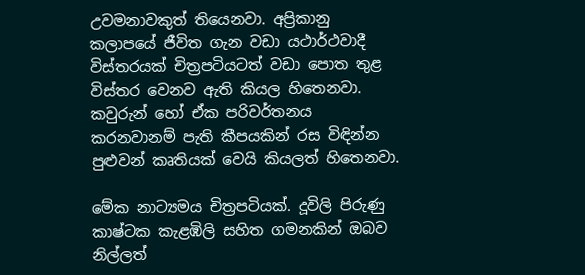උවමනාවකුත් තියෙනවා. අප්‍රිකානු කලාපයේ ජීවිත ගැන වඩා යථාර්ථවාදී විස්තරයක් චිත්‍රපටියටත් වඩා පොත තුළ විස්තර වෙනව ඇති කියල හිතෙනවා. කවුරුන් හෝ ඒක පරිවර්තනය කරනවානම් පැති කීපයකින් රස විඳින්න පුළුවන් කෘතියක් වෙයි කියලත් හිතෙනවා.

මේක නාට්‍යමය චිත්‍රපටියක්. දූවිලි පිරුණු කාෂ්ටක කැළඹිලි සහිත ගමනකින් ඔබව නිල්ලත්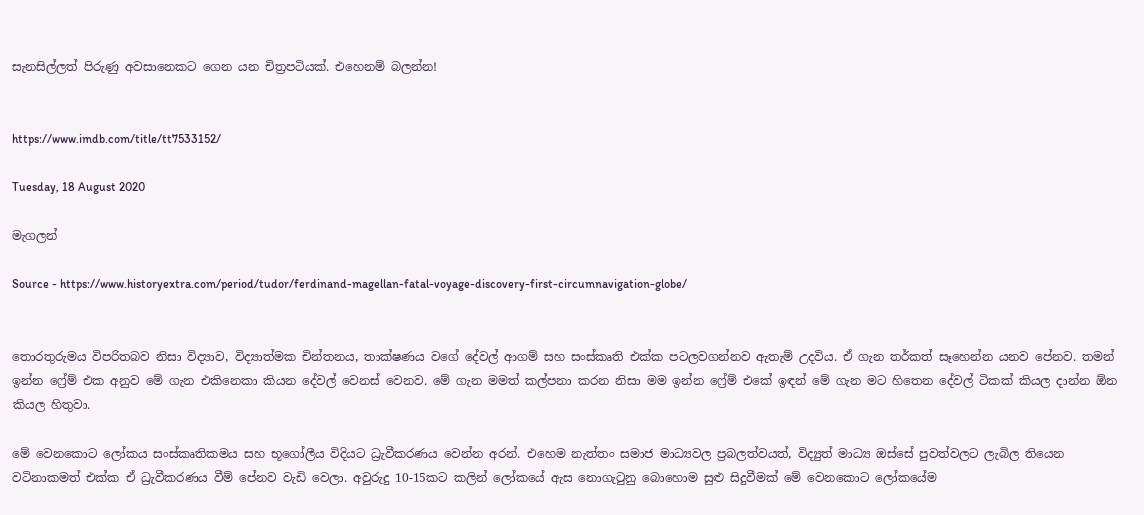සැනසිල්ලත් පිරුණු අවසානෙකට ගෙන යන චිත්‍රපටියක්. එහෙනම් බලන්න!


https://www.imdb.com/title/tt7533152/

Tuesday, 18 August 2020

මැගලන්

Source - https://www.historyextra.com/period/tudor/ferdinand-magellan-fatal-voyage-discovery-first-circumnavigation-globe/


තොරතුරුමය විපරිතබව නිසා විද්‍යාව, විද්‍යාත්මක චින්තනය, තාක්ෂණය වගේ දේවල් ආගම් සහ සංස්කෘති එක්ක පටලවගන්නව ඇතැම් උදවිය. ඒ ගැන තර්කත් සෑහෙන්න යනව පේනව. තමන් ඉන්න ෆ්‍රේම් එක අනුව මේ ගැන එකිනෙකා කියන දේවල් වෙනස් වෙනව. මේ ගැන මමත් කල්පනා කරන නිසා මම ඉන්න ෆ්‍රේම් එකේ ඉඳන් මේ ගැන මට හිතෙන දේවල් ටිකක් කියල දාන්න ඕන කියල හිතුවා.

මේ වෙනකොට ලෝකය සංස්කෘතිකමය සහ භූගෝලීය විදියට ධ්‍රැවීකරණය වෙන්න අරන්. එහෙම නැත්තං සමාජ මාධ්‍යවල ප්‍රබලත්වයත්, විද්‍යුත් මාධ්‍ය ඔස්සේ පුවත්වලට ලැබිල තියෙන වටිනාකමත් එක්ක ඒ ධ්‍රැවීකරණය වීම් පේනව වැඩි වෙලා. අවුරුදු 10-15කට කලින් ලෝකයේ ඇස නොගැටුනු බොහොම සුළු සිදුවීමක් මේ වෙනකොට ලෝකයේම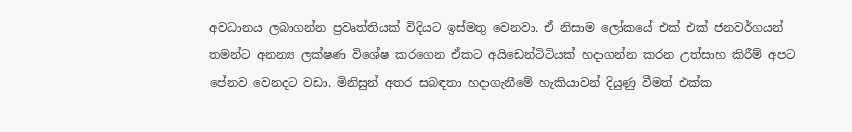අවධානය ලබාගන්න ප්‍රවෘත්තියක් විදියට ඉස්මතු වෙනවා. ඒ නිසාම ලෝකයේ එක් එක් ජනවර්ගයන් තමන්ට අනන්‍ය ලක්ෂණ විශේෂ කරගෙන ඒකට අයිඩෙන්ටිටියක් හදාගන්න කරන උත්සාහ කිරීම් අපට පේනව වෙනදට වඩා. මිනිසුන් අතර සබඳතා හදාගැනීමේ හැකියාවන් දියුණු වීමත් එක්ක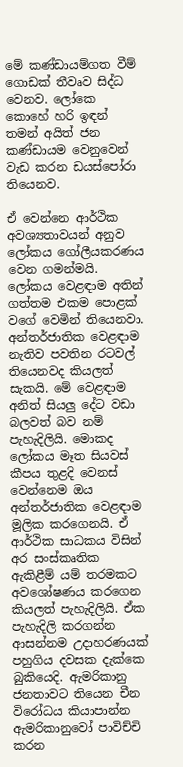මේ කණ්ඩායම්ගත වීම් ගොඩක් තීවෘව සිද්ධ වෙනව. ලෝකෙ කොහේ හරි ඉඳන් තමන් අයිත් ජන කණ්ඩායම වෙනුවෙන් වැඩ කරන ඩයස්පෝරා තියෙනව.

ඒ වෙන්නෙ ආර්ථික අවශ්‍යතාවයන් අනුව ලෝකය ගෝලීයකරණය වෙන ගමන්මයි. ලෝකය වෙළඳාම අතින් ගත්තම එකම පොළක් වගේ වෙමින් තියෙනවා. අන්තර්ජාතික වෙළඳාම නැතිව පවතින රටවල් තියෙනවද කියලත් සැකයි. මේ වෙළඳාම අනිත් සියලු දේට වඩා බලවත් බව නම් පැහැදිලියි. මොකද ලෝකය මෑත සියවස් කීපය තුළදි වෙනස් වෙන්නෙම ඔය අන්තර්ජාතික වෙළඳාම මූලික කරගෙනයි. ඒ ආර්ථික සාධකය විසින් අර සංස්කෘතික ඇකිළීම් යම් තරමකට අවශෝෂණය කරගෙන කියලත් පැහැදිලියි. ඒක පැහැදිලි කරගන්න ආසන්නම උදාහරණයක් පහුගිය දවසක දැක්කෙ බුකියෙදි. ඇමරිකානු ජනතාවට තියෙන චීන විරෝධය කියාපාන්න ඇමරිකානුවෝ පාවිච්චි කරන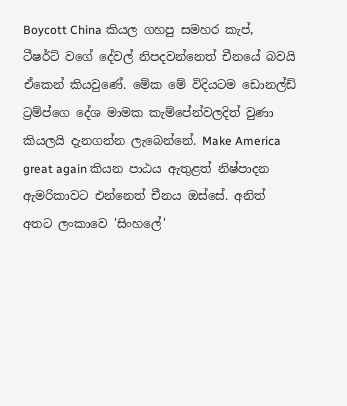Boycott China කියල ගහපු සමහර කැප්, ටීෂර්ට් වගේ දේවල් නිපදවන්නෙත් චීනයේ බවයි ඒකෙන් කියවුණේ. මේක මේ විදියටම ඩොනල්ඩ් ට්‍රම්ප්ගෙ දේශ මාමක කැම්පේන්වලදිත් වුණා කියලයි දැනගන්න ලැබෙන්නේ. Make America great again කියන පාඨය ඇතුළත් නිෂ්පාදන ඇමරිකාවට එන්නෙත් චීනය ඔස්සේ. අනිත් අතට ලංකාවෙ 'සිංහලේ'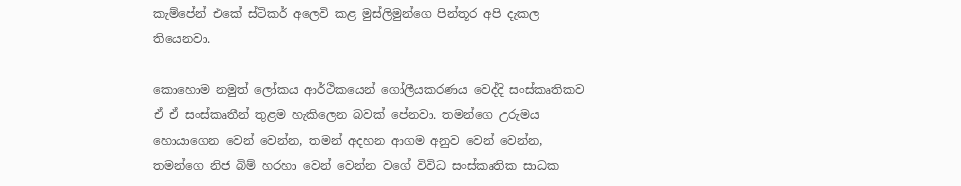කැම්පේන් එකේ ස්ටිකර් අලෙවි කළ මුස්ලිමුන්ගෙ පින්තූර අපි දැකල තියෙනවා.

කොහොම නමුත් ලෝකය ආර්ථිකයෙන් ගෝලීයකරණය වෙද්දි සංස්කෘතිකව ඒ ඒ සංස්කෘතීන් තුළම හැකිලෙන බවක් පේනවා. තමන්ගෙ උරුමය හොයාගෙන වෙන් වෙන්න, තමන් අදහන ආගම අනුව වෙන් වෙන්න, තමන්ගෙ නිජ බිම් හරහා වෙන් වෙන්න වගේ විවිධ සංස්කෘතික සාධක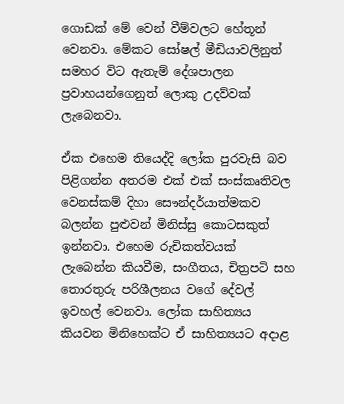ගොඩක් මේ වෙන් වීම්වලට හේතූන් වෙනවා. මේකට සෝෂල් මීඩියාවලිනුත් සමහර විට ඇතැම් දේශපාලන ප්‍රවාහයන්ගෙනුත් ලොකු උදව්වක් ලැබෙනවා.

ඒක එහෙම තියෙද්දි ලෝක පුරවැසි බව පිළිගන්න අතරම එක් එක් සංස්කෘතිවල වෙනස්කම් දිහා සෞන්දර්යාත්මකව බලන්න පුළුවන් මිනිස්සු කොටසකුත් ඉන්නවා. එහෙම රුචිකත්වයක් ලැබෙන්න කියවීම, සංගීතය, චිත්‍රපටි සහ තොරතුරු පරිශීලනය වගේ දේවල් ඉවහල් වෙනවා. ලෝක සාහිත්‍යය කියවන මිනිහෙක්ට ඒ සාහිත්‍යයට අදාළ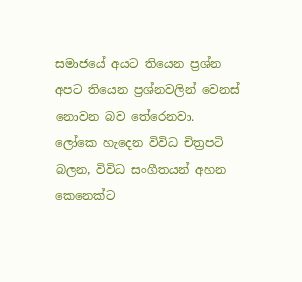සමාජයේ අයට තියෙන ප්‍රශ්න අපට තියෙන ප්‍රශ්නවලින් වෙනස් නොවන බව තේරෙනවා. ලෝකෙ හැදෙන විවිධ චිත්‍රපටි බලන, විවිධ සංගීතයන් අහන කෙනෙක්ට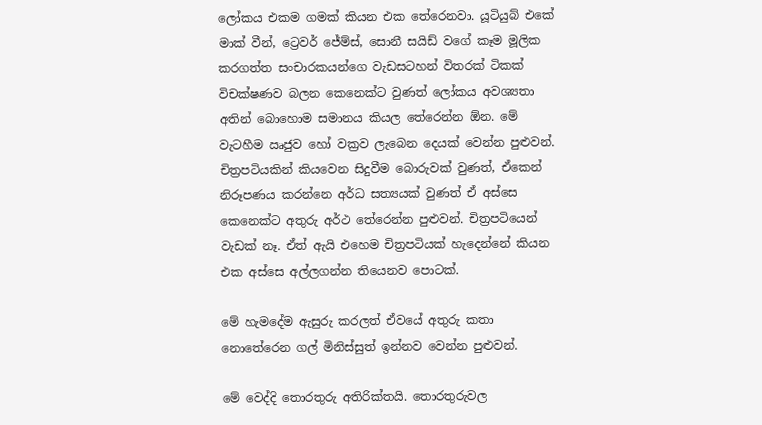ලෝකය එකම ගමක් කියන එක තේරෙනවා. යූටියුබ් එකේ මාක් වීන්, ට්‍රෙවර් ජේම්ස්, සොනී සයිඩ් වගේ කෑම මූලික කරගත්ත සංචාරකයන්ගෙ වැඩසටහන් විතරක් ටිකක් විචක්ෂණව බලන කෙනෙක්ට වුණත් ලෝකය අවශ්‍යතා අතින් බොහොම සමානය කියල තේරෙන්න ඕන. මේ වැටහීම ඍජුව හෝ වක්‍රව ලැබෙන දෙයක් වෙන්න පුළුවන්. චිත්‍රපටියකින් කියවෙන සිදුවීම බොරුවක් වුණත්, ඒකෙන් නිරූපණය කරන්නෙ අර්ධ සත්‍යයක් වුණත් ඒ අස්සෙ කෙනෙක්ට අතුරු අර්ථ තේරෙන්න පුළුවන්. චිත්‍රපටියෙන් වැඩක් නෑ. ඒත් ඇයි එහෙම චිත්‍රපටියක් හැදෙන්නේ කියන එක අස්සෙ අල්ලගන්න තියෙනව පොටක්.

මේ හැමදේම ඇසුරු කරලත් ඒවයේ අතුරු කතා නොතේරෙන ගල් මිනිස්සුත් ඉන්නව වෙන්න පුළුවන්.

මේ වෙද්දි තොරතුරු අතිරික්තයි. තොරතුරුවල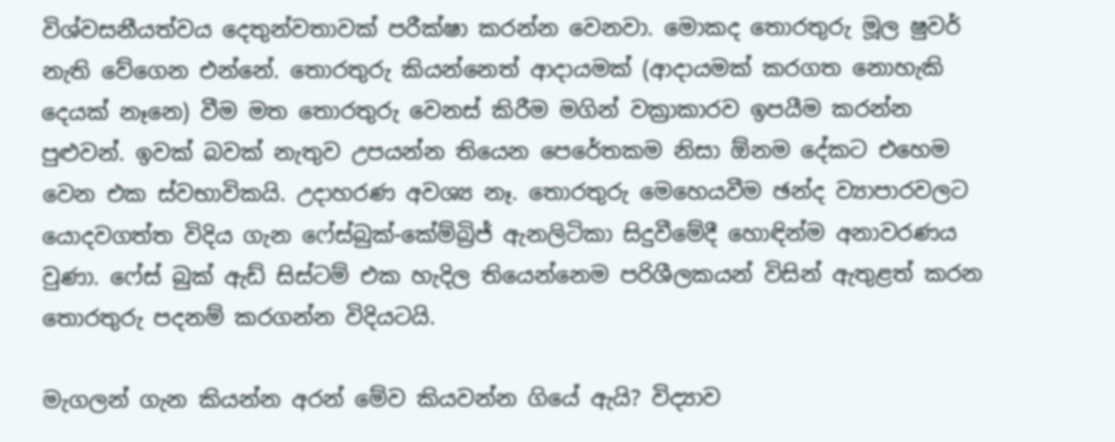විශ්වසනීයත්වය දෙතුන්වතාවක් පරීක්ෂා කරන්න වෙනවා. මොකද තොරතුරු මූල ෂුවර් නැති වේගෙන එන්නේ. තොරතුරු කියන්නෙත් ආදායමක් (ආදායමක් කරගත නොහැකි දෙයක් නෑනෙ) වීම මත තොරතුරු වෙනස් කිරීම මගින් වක්‍රාකාරව ඉපයීම කරන්න පුළුවන්. ඉවක් බවක් නැතුව උපයන්න තියෙන පෙරේතකම නිසා ඕනම දේකට එහෙම වෙන එක ස්වභාවිකයි. උදාහරණ අවශ්‍ය නෑ. තොරතුරු මෙහෙයවීම ඡන්ද ව්‍යාපාරවලට යොදවගත්ත විදිය ගැන ෆේස්බුක්-කේම්බ්‍රිජ් ඇනලිටිකා සිදුවීමේදී හොඳින්ම අනාවරණය වුණා. ෆේස් බුක් ඇඩ් සිස්ටම් එක හැදිල තියෙන්නෙම පරිශීලකයන් විසින් ඇතුළත් කරන තොරතුරු පදනම් කරගන්න විදියටයි.

මැගලන් ගැන කියන්න අරන් මේව කියවන්න ගියේ ඇයි? විද්‍යාව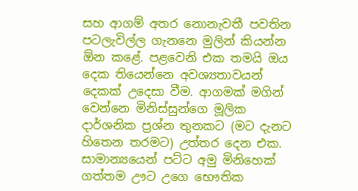සහ ආගම් අතර නොනැවතී පවතින පටලැවිල්ල ගැනනෙ මුලින් කියන්න ඕන කළේ. පළවෙනි එක තමයි ඔය දෙක තියෙන්නෙ අවශ්‍යතාවයන් දෙකක් උදෙසා වීම. ආගමක් මගින් වෙන්නෙ මිනිස්සුන්ගෙ මූලික දාර්ශනික ප්‍රශ්න තුනකට (මට දැනට හිතෙන තරමට) උත්තර දෙන එක. සාමාන්‍යයෙන් පට්ට අමු මිනිහෙක් ගත්තම ඌට උගෙ භෞතික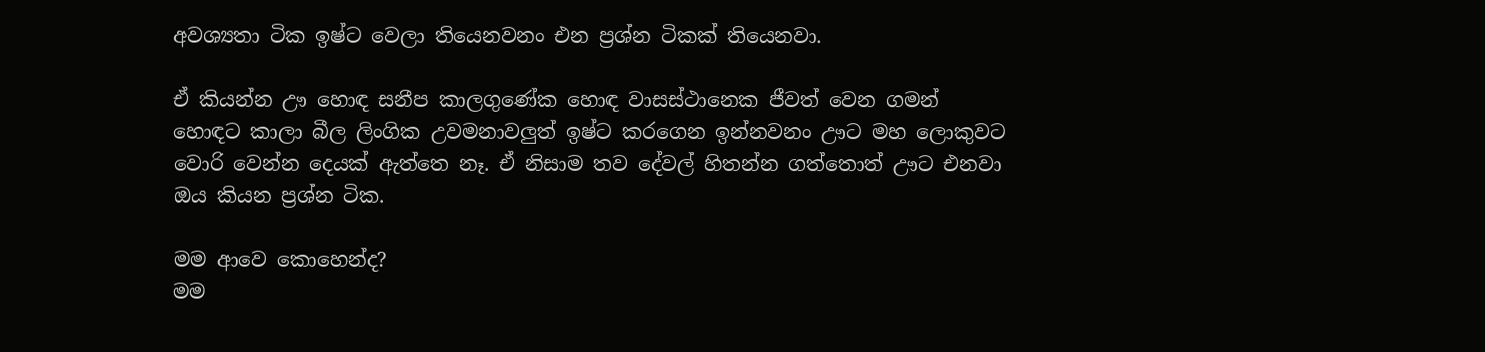අවශ්‍යතා ටික ඉෂ්ට වෙලා තියෙනවනං එන ප්‍රශ්න ටිකක් තියෙනවා.

ඒ කියන්න ඌ හොඳ සනීප කාලගුණේක හොඳ වාසස්ථානෙක ජීවත් වෙන ගමන් හොඳට කාලා බීල ලිංගික උවමනාවලුත් ඉෂ්ට කරගෙන ඉන්නවනං ඌට මහ ලොකුවට වොරි වෙන්න දෙයක් ඇත්තෙ නෑ. ඒ නිසාම තව දේවල් හිතන්න ගත්තොත් ඌට එනවා ඔය කියන ප්‍රශ්න ටික.

මම ආවෙ කොහෙන්ද?
මම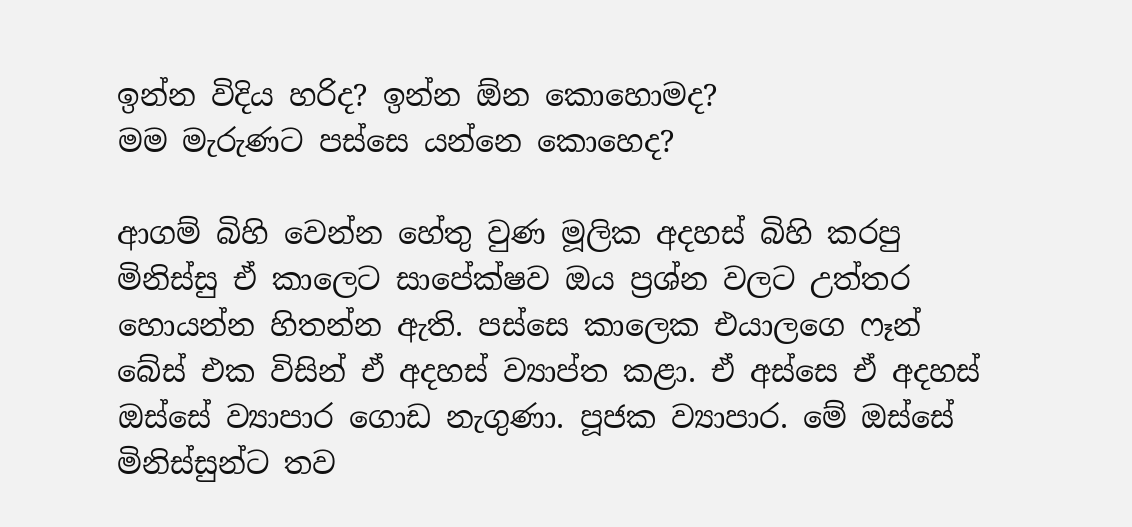ඉන්න විදිය හරිද? ඉන්න ඕන කොහොමද?
මම මැරුණට පස්සෙ යන්නෙ කොහෙද?

ආගම් බිහි වෙන්න හේතු වුණ මූලික අදහස් බිහි කරපු මිනිස්සු ඒ කාලෙට සාපේක්ෂව ඔය ප්‍රශ්න වලට උත්තර හොයන්න හිතන්න ඇති. පස්සෙ කාලෙක එයාලගෙ ෆෑන් බේස් එක විසින් ඒ අදහස් ව්‍යාප්ත කළා. ඒ අස්සෙ ඒ අදහස් ඔස්සේ ව්‍යාපාර ගොඩ නැගුණා. පූජක ව්‍යාපාර. මේ ඔස්සේ මිනිස්සුන්ට තව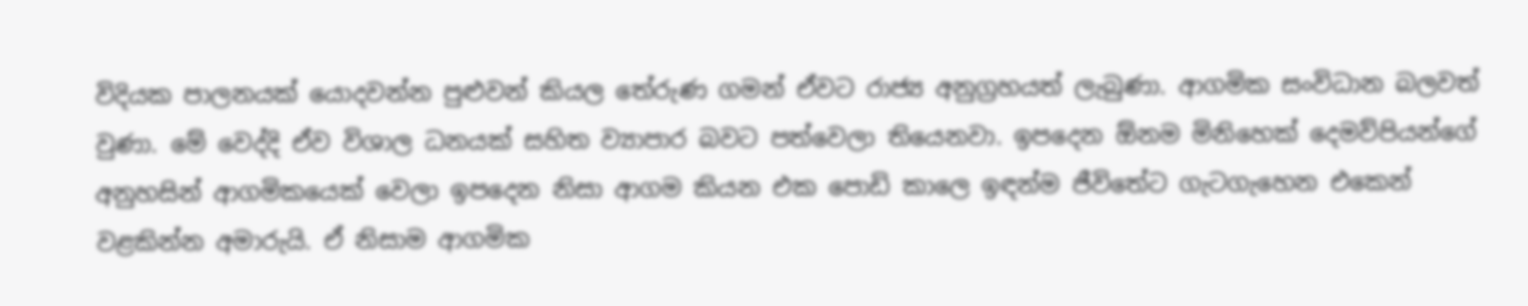විදියක පාලනයක් යොදවන්න පුළුවන් කියල තේරුණ ගමන් ඒවට රාජ්‍ය අනුග්‍රහයත් ලැබුණා. ආගමික සංවිධාන බලවත් වුණා. මේ වෙද්දි ඒව විශාල ධනයක් සහිත ව්‍යාපාර බවට පත්වෙලා තියෙනවා. ඉපදෙන ඕනම මිනිහෙක් දෙමව්පියන්ගේ අනුහසින් ආගමිකයෙක් වෙලා ඉපදෙන නිසා ආගම කියන එක පොඩි කාලෙ ඉඳන්ම ජීවිතේට ගැටගැහෙන එකෙන් වළකින්න අමාරුයි. ඒ නිසාම ආගමික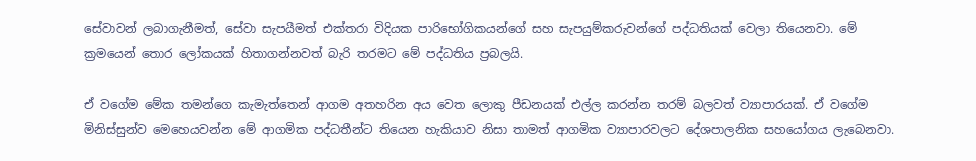සේවාවන් ලබාගැනීමත්, සේවා සැපයීමත් එක්තරා විදියක පාරිභෝගිකයන්ගේ සහ සැපයුම්කරුවන්ගේ පද්ධතියක් වෙලා තියෙනවා. මේ ක්‍රමයෙන් තොර ලෝකයක් හිතාගන්නවත් බැරි තරමට මේ පද්ධතිය ප්‍රබලයි.

ඒ වගේම මේක තමන්ගෙ කැමැත්තෙන් ආගම අතහරින අය වෙත ලොකු පීඩනයක් එල්ල කරන්න තරම් බලවත් ව්‍යාපාරයක්. ඒ වගේම මිනිස්සුන්ව මෙහෙයවන්න මේ ආගමික පද්ධතීන්ට තියෙන හැකියාව නිසා තාමත් ආගමික ව්‍යාපාරවලට දේශපාලනික සහයෝගය ලැබෙනවා.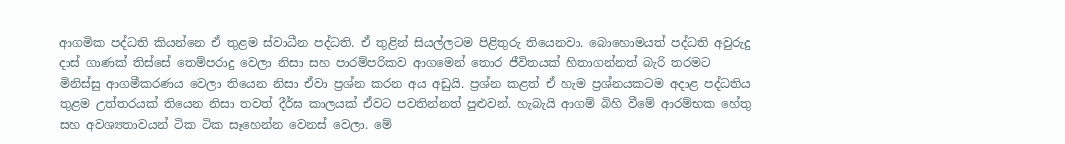ආගමික පද්ධති කියන්නෙ ඒ තුළම ස්වාධීන පද්ධති. ඒ තුළින් සියල්ලටම පිළිතුරු තියෙනවා. බොහොමයත් පද්ධති අවුරුදු දාස් ගාණක් තිස්සේ තෙම්පරාදු වෙලා නිසා සහ පාරම්පරිකව ආගමෙන් තොර ජීවිතයක් හිතාගන්නත් බැරි තරමට මිනිස්සු ආගමීකරණය වෙලා තියෙන නිසා ඒවා ප්‍රශ්න කරන අය අඩුයි. ප්‍රශ්න කළත් ඒ හැම ප්‍රශ්නයකටම අදාළ පද්ධතිය තුළම උත්තරයක් තියෙන නිසා තවත් දීර්ඝ කාලයක් ඒවට පවතින්නත් පුළුවන්. හැබැයි ආගම් බිහි වීමේ ආරම්භක හේතු සහ අවශ්‍යතාවයන් ටික ටික සෑහෙන්න වෙනස් වෙලා. මේ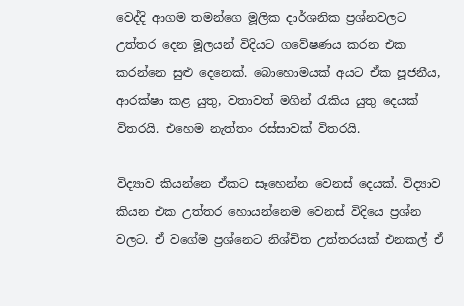වෙද්දි ආගම තමන්ගෙ මූලික දාර්ශනික ප්‍රශ්නවලට උත්තර දෙන මූලයන් විදියට ගවේෂණය කරන එක කරන්නෙ සුළු දෙනෙක්. බොහොමයක් අයට ඒක පූජනීය, ආරක්ෂා කළ යුතු, වතාවත් මගින් රැකිය යුතු දෙයක් විතරයි. එහෙම නැත්තං රස්සාවක් විතරයි.

විද්‍යාව කියන්නෙ ඒකට සෑහෙන්න වෙනස් දෙයක්. විද්‍යාව කියන එක උත්තර හොයන්නෙම වෙනස් විදියෙ ප්‍රශ්න වලට. ඒ වගේම ප්‍රශ්නෙට නිශ්චිත උත්තරයක් එනකල් ඒ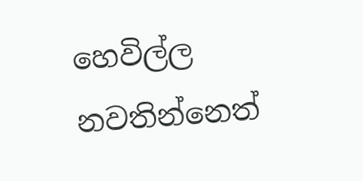හෙවිල්ල නවතින්නෙත්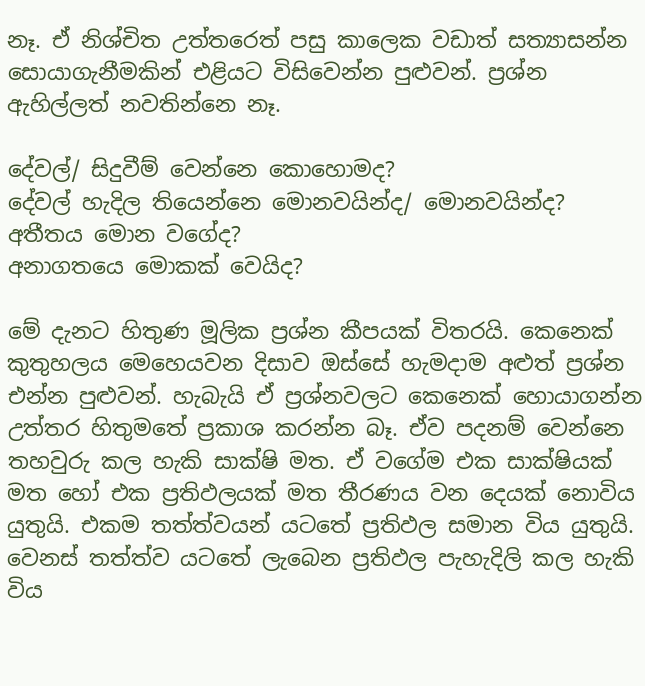නෑ. ඒ නිශ්චිත උත්තරෙත් පසු කාලෙක වඩාත් සත්‍යාසන්න සොයාගැනීමකින් එළියට විසිවෙන්න පුළුවන්. ප්‍රශ්න ඇහිල්ලත් නවතින්නෙ නෑ.

දේවල්/ සිදුවීම් වෙන්නෙ කොහොමද?
දේවල් හැදිල තියෙන්නෙ මොනවයින්ද/ මොනවයින්ද?
අතීතය මොන වගේද?
අනාගතයෙ මොකක් වෙයිද?

මේ දැනට හිතුණ මූලික ප්‍රශ්න කීපයක් විතරයි. කෙනෙක් කුතුහලය මෙහෙයවන දිසාව ඔස්සේ හැමදාම අළුත් ප්‍රශ්න එන්න පුළුවන්. හැබැයි ඒ ප්‍රශ්නවලට කෙනෙක් හොයාගන්න උත්තර හිතුමතේ ප්‍රකාශ කරන්න බෑ. ඒව පදනම් වෙන්නෙ තහවුරු කල හැකි සාක්ෂි මත. ඒ වගේම එක සාක්ෂියක් මත හෝ එක ප්‍රතිඵලයක් මත තීරණය වන දෙයක් නොවිය යුතුයි. එකම තත්ත්වයන් යටතේ ප්‍රතිඵල සමාන විය යුතුයි. වෙනස් තත්ත්ව යටතේ ලැබෙන ප්‍රතිඵල පැහැදිලි කල හැකි විය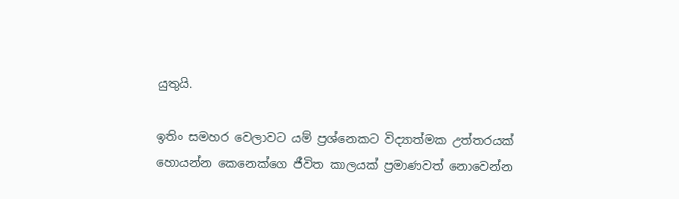යුතුයි.

ඉතිං සමහර වෙලාවට යම් ප්‍රශ්නෙකට විද්‍යාත්මක උත්තරයක් හොයන්න කෙනෙක්ගෙ ජීවිත කාලයක් ප්‍රමාණවත් නොවෙන්න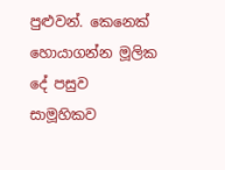පුළුවන්. කෙනෙක් හොයාගන්න මූලික දේ පසුව සාමූහිකව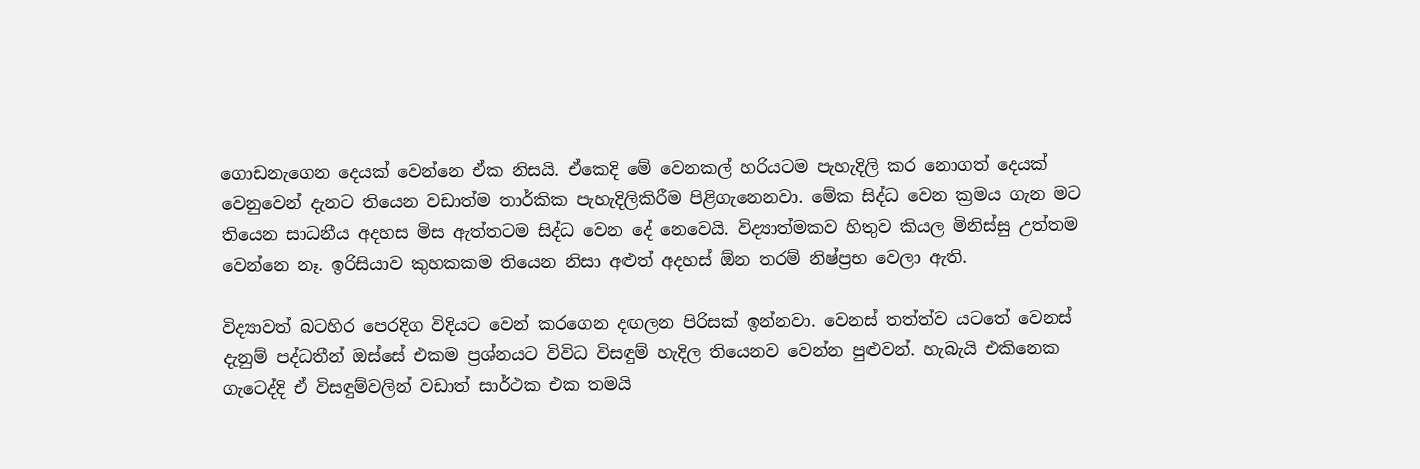ගොඩනැගෙන දෙයක් වෙන්නෙ ඒක නිසයි. ඒකෙදි මේ වෙනකල් හරියටම පැහැදිලි කර නොගත් දෙයක් වෙනුවෙන් දැනට තියෙන වඩාත්ම තාර්කික පැහැදිලිකිරීම පිළිගැනෙනවා. මේක සිද්ධ වෙන ක්‍රමය ගැන මට තියෙන සාධනීය අදහස මිස ඇත්තටම සිද්ධ වෙන දේ නෙවෙයි. විද්‍යාත්මකව හිතුව කියල මිනිස්සු උත්තම වෙන්නෙ නෑ. ඉරිසියාව කුහකකම තියෙන නිසා අළුත් අදහස් ඕන තරම් නිෂ්ප්‍රභ වෙලා ඇති.

විද්‍යාවත් බටහිර පෙරදිග විදියට වෙන් කරගෙන දඟලන පිරිසක් ඉන්නවා. වෙනස් තත්ත්ව යටතේ වෙනස් දැනුම් පද්ධතීන් ඔස්සේ එකම ප්‍රශ්නයට විවිධ විසඳුම් හැදිල තියෙනව වෙන්න පුළුවන්. හැබැයි එකිනෙක ගැටෙද්දි ඒ විසඳුම්වලින් වඩාත් සාර්ථක එක තමයි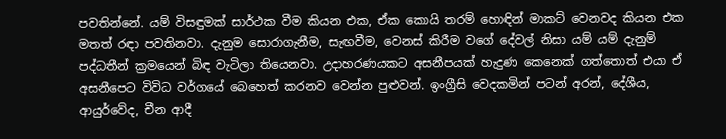පවතින්නේ. යම් විසඳුමක් සාර්ථක වීම කියන එක, ඒක කොයි තරම් හොඳින් මාකට් වෙනවද කියන එක මතත් රඳා පවතිනවා. දැනුම සොරාගැනීම, සැඟවීම, වෙනස් කිරීම වගේ දේවල් නිසා යම් යම් දැනුම් පද්ධතීන් ක්‍රමයෙන් බිඳ වැටිලා තියෙනවා. උදාහරණයකට අසනීපයක් හැදුණ කෙනෙක් ගත්තොත් එයා ඒ අසනීපෙට විවිධ වර්ගයේ බෙහෙත් කරනව වෙන්න පුළුවන්. ඉංග්‍රීසි වෙදකමින් පටන් අරන්, දේශීය, ආයුර්වේද, චීන ආදී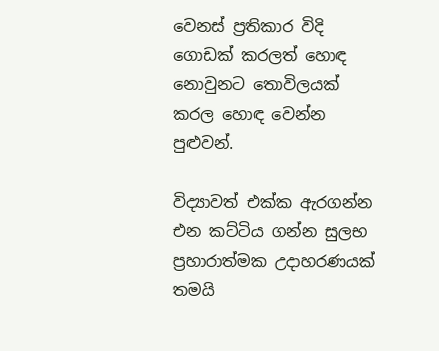වෙනස් ප්‍රතිකාර විදි ගොඩක් කරලත් හොඳ නොවුනට තොවිලයක් කරල හොඳ වෙන්න පුළුවන්.

විද්‍යාවත් එක්ක ඇරගන්න එන කට්ටිය ගන්න සුලභ ප්‍රහාරාත්මක උදාහරණයක් තමයි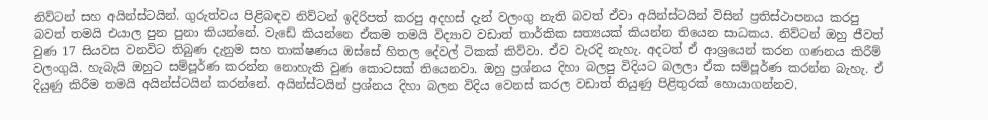නිව්ටන් සහ අයින්ස්ටයින්. ගුරුත්වය පිළිබඳව නිව්ටන් ඉදිරිපත් කරපු අදහස් දැන් වලංගු නැති බවත් ඒවා අයින්ස්ටයින් විසින් ප්‍රතිස්ථාපනය කරපු බවත් තමයි එයාල පුන පුනා කියන්නේ. වැඩේ කියන්නෙ ඒකම තමයි විද්‍යාව වඩාත් තාර්කික සත්‍යයක් කියන්න තියෙන සාධකය. නිව්ටන් ඔහු ජීවත් වුණ 17 සියවස වනවිට තිබුණ දැනුම සහ තාක්ෂණය ඔස්සේ හිතල දේවල් ටිකක් කිව්වා. ඒව වැරදි නැහැ. අදටත් ඒ ආශ්‍රයෙන් කරන ගණනය කිරීම් වලංගුයි. හැබැයි ඔහුට සම්පූර්ණ කරන්න නොහැකි වුණ කොටසක් තියෙනවා. ඔහු ප්‍රශ්නය දිහා බලපු විදියට බලලා ඒක සම්පූර්ණ කරන්න බැහැ. ඒ දියුණු කිරීම තමයි අයින්ස්ටයින් කරන්නේ. අයින්ස්ටයින් ප්‍රශ්නය දිහා බලන විදිය වෙනස් කරල වඩාත් තියුණු පිළිතුරක් හොයාගන්නව.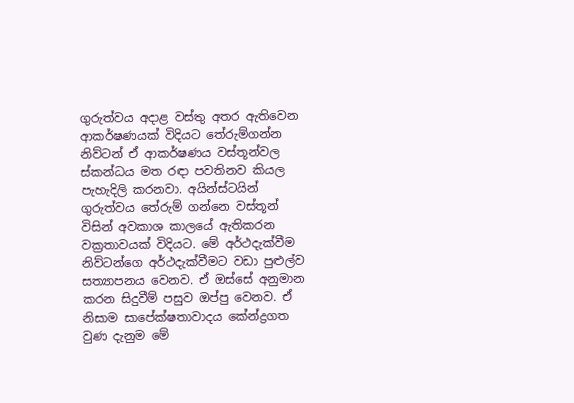ගුරුත්වය අදාළ වස්තු අතර ඇතිවෙන ආකර්ෂණයක් විදියට තේරුම්ගන්න නිව්ටන් ඒ ආකර්ෂණය වස්තූන්වල ස්කන්ධය මත රඳා පවතිනව කියල පැහැදිලි කරනවා. අයින්ස්ටයින් ගුරුත්වය තේරුම් ගන්නෙ වස්තූන් විසින් අවකාශ කාලයේ ඇතිකරන වක්‍රතාවයක් විදියට. මේ අර්ථදැක්වීම නිව්ටන්ගෙ අර්ථදැක්වීමට වඩා පුළුල්ව සත්‍යාපනය වෙනව. ඒ ඔස්සේ අනුමාන කරන සිදුවීම් පසුව ඔප්පු වෙනව. ඒ නිසාම සාපේක්ෂතාවාදය කේන්ද්‍රගත වුණ දැනුම මේ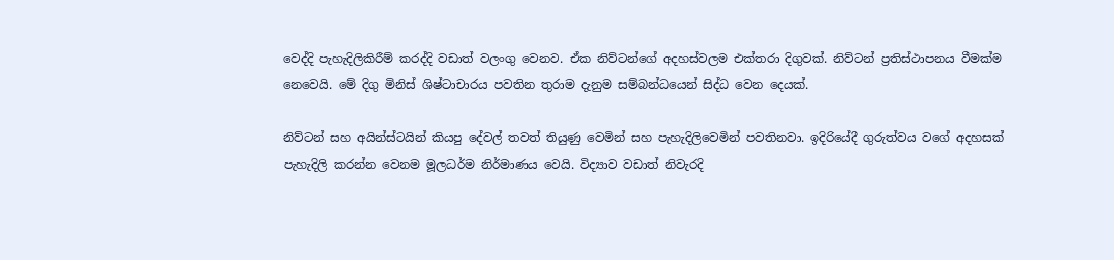වෙද්දි පැහැදිලිකිරීම් කරද්දි වඩාත් වලංගු වෙනව. ඒක නිව්ටන්ගේ අදහස්වලම එක්තරා දිගුවක්. නිව්ටන් ප්‍රතිස්ථාපනය වීමක්ම නෙවෙයි. මේ දිගු මිනිස් ශිෂ්ටාචාරය පවතින තුරාම දැනුම සම්බන්ධයෙන් සිද්ධ වෙන දෙයක්.

නිව්ටන් සහ අයින්ස්ටයින් කියපු දේවල් තවත් තියුණු වෙමින් සහ පැහැදිලිවෙමින් පවතිනවා. ඉදිරියේදී ගුරුත්වය වගේ අදහසක් පැහැදිලි කරන්න වෙනම මූලධර්ම නිර්මාණය වෙයි. විද්‍යාව වඩාත් නිවැරදි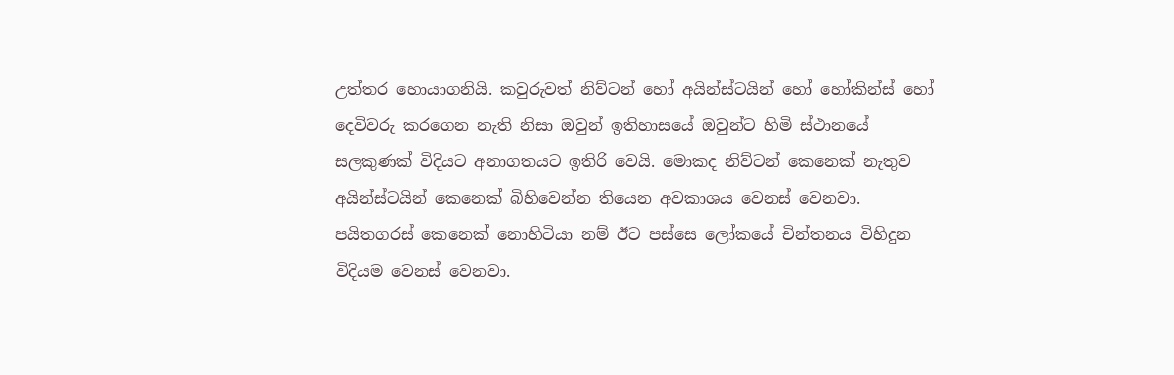උත්තර හොයාගනියි. කවුරුවත් නිව්ටන් හෝ අයින්ස්ටයින් හෝ හෝකින්ස් හෝ දෙවිවරු කරගෙන නැති නිසා ඔවුන් ඉතිහාසයේ ඔවුන්ට හිමි ස්ථානයේ සලකුණක් විදියට අනාගතයට ඉතිරි වෙයි. මොකද නිව්ටන් කෙනෙක් නැතුව අයින්ස්ටයින් කෙනෙක් බිහිවෙන්න තියෙන අවකාශය වෙනස් වෙනවා. පයිතගරස් කෙනෙක් නොහිටියා නම් ඊට පස්සෙ ලෝකයේ චින්තනය විහිදුන විදියම වෙනස් වෙනවා.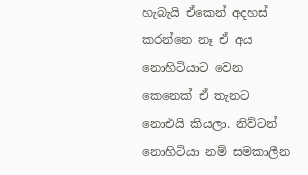හැබැයි ඒකෙන් අදහස් කරන්නෙ නෑ ඒ අය නොහිටියාට වෙන කෙනෙක් ඒ තැනට නොඑයි කියලා. නිව්ටන් නොහිටියා නම් සමකාලීන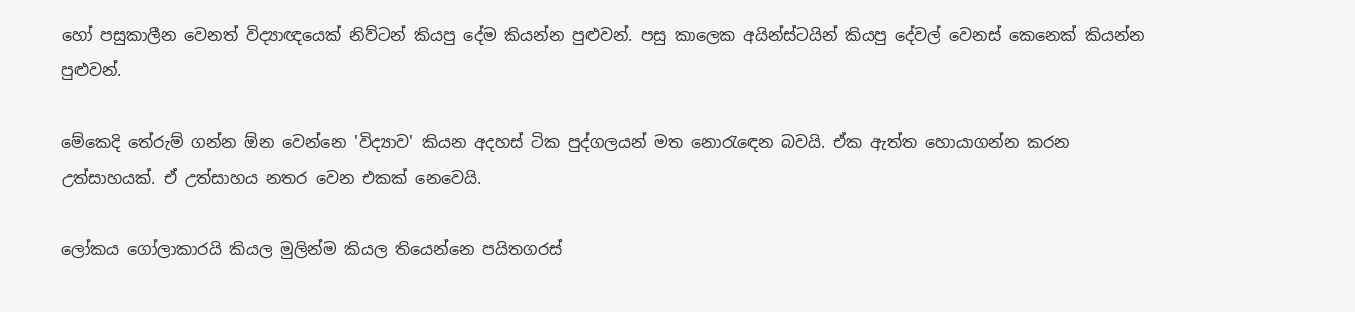හෝ පසුකාලීන වෙනත් විද්‍යාඥයෙක් නිව්ටන් කියපු දේම කියන්න පුළුවන්. පසු කාලෙක අයින්ස්ටයින් කියපු දේවල් වෙනස් කෙනෙක් කියන්න පුළුවන්.

මේකෙදි තේරුම් ගන්න ඕන වෙන්නෙ 'විද්‍යාව' කියන අදහස් ටික පුද්ගලයන් මත නොරැඳෙන බවයි. ඒක ඇත්ත හොයාගන්න කරන උත්සාහයක්. ඒ උත්සාහය නතර වෙන එකක් නෙවෙයි.

ලෝකය ගෝලාකාරයි කියල මුලින්ම කියල තියෙන්නෙ පයිතගරස්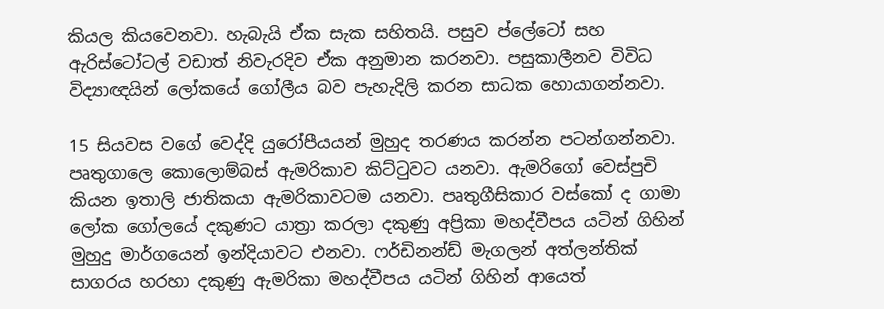කියල කියවෙනවා. හැබැයි ඒක සැක සහිතයි. පසුව ප්ලේටෝ සහ ඇරිස්ටෝටල් වඩාත් නිවැරදිව ඒක අනුමාන කරනවා. පසුකාලීනව විවිධ විද්‍යාඥයින් ලෝකයේ ගෝලීය බව පැහැදිලි කරන සාධක හොයාගන්නවා.

15 සියවස වගේ වෙද්දි යුරෝපීයයන් මුහුද තරණය කරන්න පටන්ගන්නවා. පෘතුගාලෙ කොලොම්බස් ඇමරිකාව කිට්ටුවට යනවා. ඇමරිගෝ වෙස්පුචි කියන ඉතාලි ජාතිකයා ඇමරිකාවටම යනවා. පෘතුගීසිකාර වස්කෝ ද ගාමා ලෝක ගෝලයේ දකුණට යාත්‍රා කරලා දකුණු අප්‍රිකා මහද්වීපය යටින් ගිහින් මුහුදු මාර්ගයෙන් ඉන්දියාවට එනවා. ෆර්ඩිනන්ඩ් මැගලන් අත්ලන්තික් සාගරය හරහා දකුණු ඇමරිකා මහද්වීපය යටින් ගිහින් ආයෙත්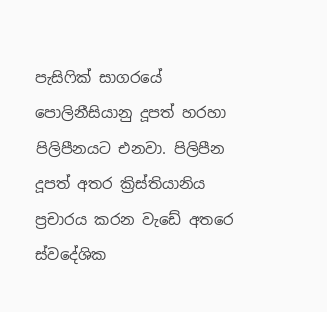පැසිෆික් සාගරයේ පොලිනීසියානු දූපත් හරහා පිලිපීනයට එනවා. පිලිපීන දූපත් අතර ක්‍රිස්තියානිය ප්‍රචාරය කරන වැඩේ අතරෙ ස්වදේශික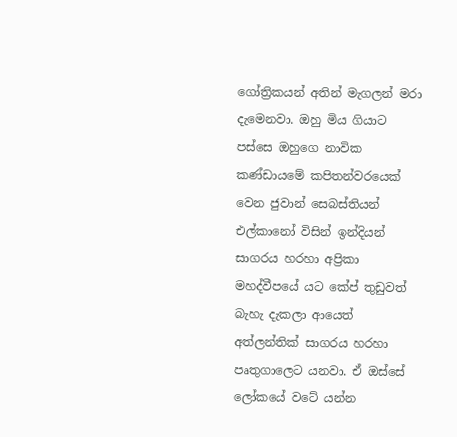ගෝත්‍රිකයන් අතින් මැගලන් මරා දැමෙනවා. ඔහු මිය ගියාට පස්සෙ ඔහුගෙ නාවික කණ්ඩායමේ කපිතන්වරයෙක් වෙන ජුවාන් සෙබස්තියන් එල්කානෝ විසින් ඉන්දියන් සාගරය හරහා අප්‍රිකා මහද්වීපයේ යට කේප් තුඩුවත් බැහැ දැකලා ආයෙත් අත්ලන්තික් සාගරය හරහා පෘතුගාලෙට යනවා. ඒ ඔස්සේ ලෝකයේ වටේ යන්න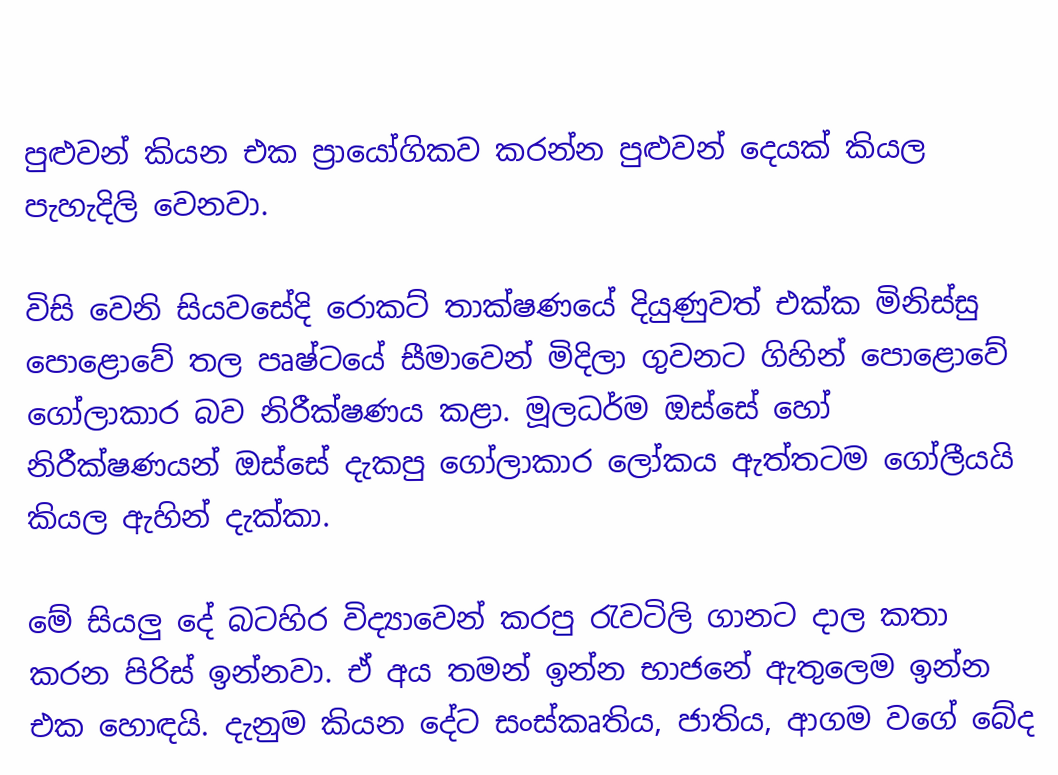පුළුවන් කියන එක ප්‍රායෝගිකව කරන්න පුළුවන් දෙයක් කියල පැහැදිලි වෙනවා.

විසි වෙනි සියවසේදි රොකට් තාක්ෂණයේ දියුණුවත් එක්ක මිනිස්සු පොළොවේ තල පෘෂ්ටයේ සීමාවෙන් මිදිලා ගුවනට ගිහින් පොළොවේ ගෝලාකාර බව නිරීක්ෂණය කළා. මූලධර්ම ඔස්සේ හෝ නිරීක්ෂණයන් ඔස්සේ දැකපු ගෝලාකාර ලෝකය ඇත්තටම ගෝලීයයි කියල ඇහින් දැක්කා.

මේ සියලු දේ බටහිර විද්‍යාවෙන් කරපු රැවටිලි ගානට දාල කතා කරන පිරිස් ඉන්නවා. ඒ අය තමන් ඉන්න භාජනේ ඇතුලෙම ඉන්න එක හොඳයි. දැනුම කියන දේට සංස්කෘතිය, ජාතිය, ආගම වගේ බේද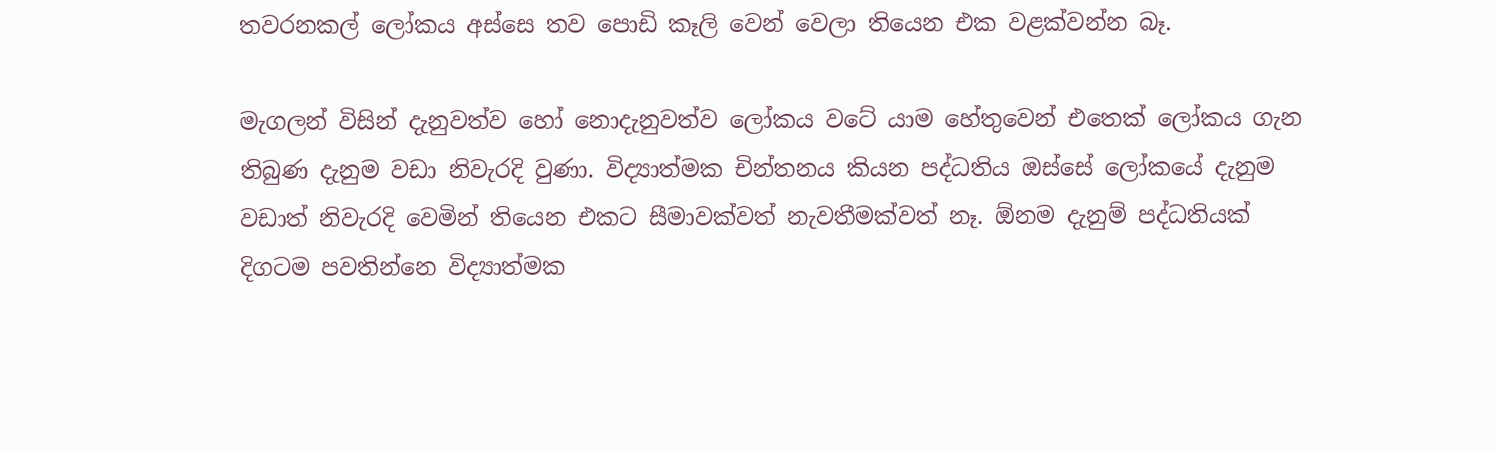තවරනකල් ලෝකය අස්සෙ තව පොඩි කෑලි වෙන් වෙලා තියෙන එක වළක්වන්න බෑ.

මැගලන් විසින් දැනුවත්ව හෝ නොදැනුවත්ව ලෝකය වටේ යාම හේතුවෙන් එතෙක් ලෝකය ගැන තිබුණ දැනුම වඩා නිවැරදි වුණා. විද්‍යාත්මක චින්තනය කියන පද්ධතිය ඔස්සේ ලෝකයේ දැනුම වඩාත් නිවැරදි වෙමින් තියෙන එකට සීමාවක්වත් නැවතීමක්වත් නෑ. ඕනම දැනුම් පද්ධතියක් දිගටම පවතින්නෙ විද්‍යාත්මක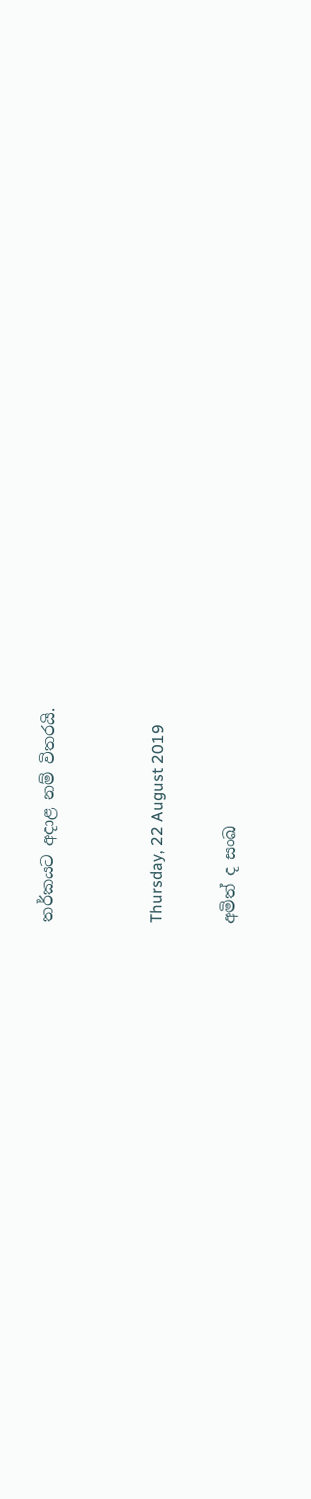තර්කයට අදාළ නම් විතරයි.


Thursday, 22 August 2019

අමිත් ද සංඛ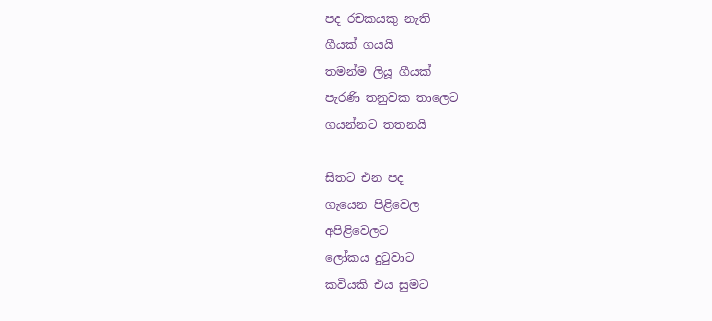පද රචකයකු නැති
ගීයක් ගයයි
තමන්ම ලියූ ගීයක්
පැරණි තනුවක තාලෙට
ගයන්නට තතනයි

සිතට එන පද
ගැයෙන පිළිවෙල
අපිළිවෙලට
ලෝකය දුටුවාට
කවියකි එය සුමට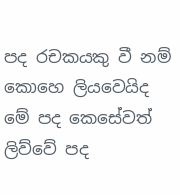පද රචකයකු වී නම්
කොහෙ ලියවෙයිද
මේ පද කෙසේවත්
ලිව්වේ පද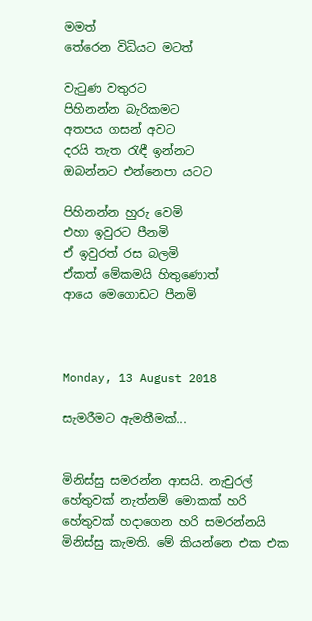මමත්
තේරෙන විධියට මටත්

වැටුණ වතුරට
පිහිනන්න බැරිකමට
අතපය ගසන් අවට
දරයි තැත රැඳී ඉන්නට
ඔබන්නට එන්නෙපා යටට

පිහිනන්න හුරු වෙමි
එහා ඉවුරට පීනමි
ඒ ඉවුරත් රස බලමි
ඒකත් මේකමයි හිතුණොත්
ආයෙ මෙගොඩට පීනමි



Monday, 13 August 2018

සැමරීමට ඇමතීමක්...


මිනිස්සු සමරන්න ආසයි. නැචුරල් හේතුවක් නැත්නම් මොකක් හරි හේතුවක් හදාගෙන හරි සමරන්නයි මිනිස්සු කැමති. මේ කියන්නෙ එක එක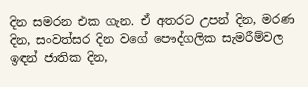දින සමරන එක ගැන. ඒ අතරට උපන් දින, මරණ දින, සංවත්සර දින වගේ පෞද්ගලික සැමරීම්වල ඉඳන් ජාතික දින,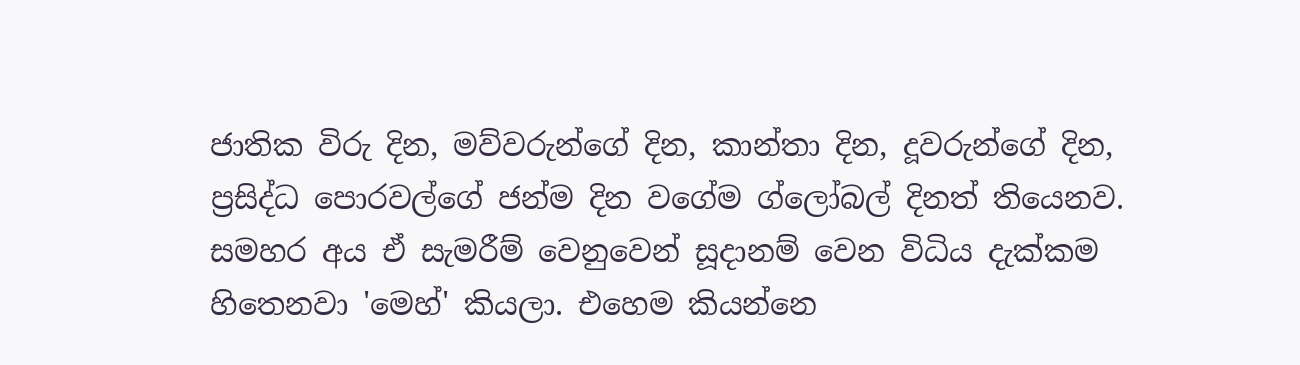ජාතික විරු දින, මව්වරුන්ගේ දින, කාන්තා දින, දූවරුන්ගේ දින, ප්‍රසිද්ධ පොරවල්ගේ ජන්ම දින වගේම ග්ලෝබල් දිනත් තියෙනව. සමහර අය ඒ සැමරීම් වෙනුවෙන් සූදානම් වෙන විධිය දැක්කම හිතෙනවා 'මෙහ්' කියලා. එහෙම කියන්නෙ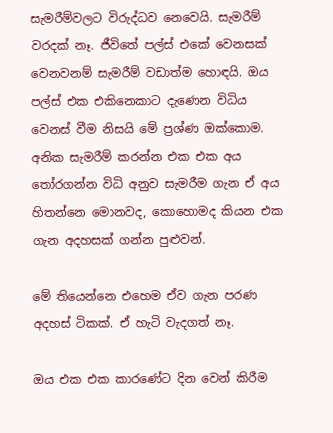සැමරීම්වලට විරුද්ධව නෙවෙයි. සැමරීම් වරදක් නෑ. ජීවිතේ පල්ස් එකේ වෙනසක් වෙනවනම් සැමරීම් වඩාත්ම හොඳයි. ඔය පල්ස් එක එකිනෙකාට දැණෙන විධිය වෙනස් වීම නිසයි මේ ප්‍රශ්ණ ඔක්කොම. අනික සැමරීම් කරන්න එක එක අය තෝරගන්න විධි අනුව සැමරීම ගැන ඒ අය හිතන්නෙ මොනවද, කොහොමද කියන එක ගැන අදහසක් ගන්න පුළුවන්.

මේ තියෙන්නෙ එහෙම ඒව ගැන පරණ අදහස් ටිකක්. ඒ හැටි වැදගත් නෑ.

ඔය එක එක කාරණේට දින වෙන් කිරීම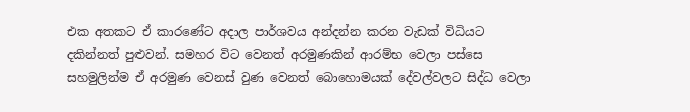එක අතකට ඒ කාරණේට අදාල පාර්ශවය අන්දන්න කරන වැඩක් විධියට දකින්නත් පුළුවන්. සමහර විට වෙනත් අරමුණකින් ආරම්භ වෙලා පස්සෙ සහමුලින්ම ඒ අරමුණ වෙනස් වුණ වෙනත් බොහොමයක් දේවල්වලට සිද්ධ වෙලා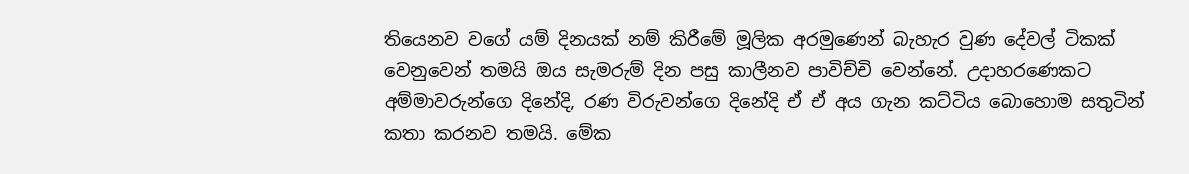තියෙනව වගේ යම් දිනයක් නම් කිරීමේ මූලික අරමුණෙන් බැහැර වුණ දේවල් ටිකක් වෙනුවෙන් තමයි ඔය සැමරුම් දින පසු කාලීනව පාවිච්චි වෙන්නේ. උදාහරණෙකට අම්මාවරුන්ගෙ දිනේදි, රණ විරුවන්ගෙ දිනේදි ඒ ඒ අය ගැන කට්ටිය බොහොම සතුටින් කතා කරනව තමයි. මේක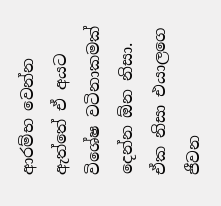ආරම්භ වෙන්න ඇත්තේ ඒ අයට විශේෂ වටිනාකමක් දෙන්න ඕන නිසා. ඒක නිසා එයාලගෙ ජීවන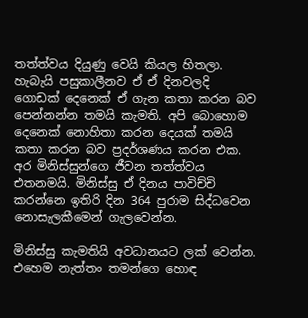තත්ත්වය දියුණු වෙයි කියල හිතලා. හැබැයි පසුකාලීනව ඒ ඒ දිනවලදි ගොඩක් දෙනෙක් ඒ ගැන කතා කරන බව පෙන්නන්න තමයි කැමති. අපි බොහොම දෙනෙක් නොහිතා කරන දෙයක් තමයි කතා කරන බව ප්‍රදර්ශණය කරන එක. අර මිනිස්සුන්ගෙ ජීවන තත්ත්වය එතනමයි. මිනිස්සු ඒ දිනය පාවිච්චි කරන්නෙ ඉතිරි දින 364 පුරාම සිද්ධවෙන නොසැලකීමෙන් ගැලවෙන්න.

මිනිස්සු කැමතියි අවධානයට ලක් වෙන්න. එහෙම නැත්තං තමන්ගෙ හොඳ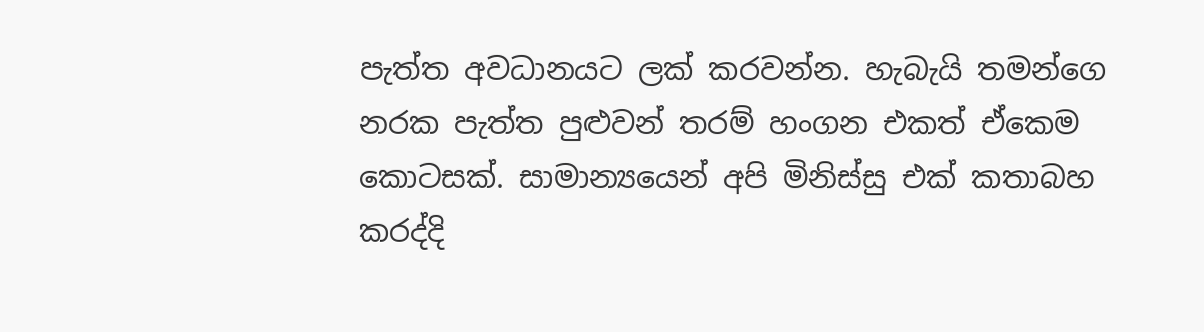පැත්ත අවධානයට ලක් කරවන්න. හැබැයි තමන්ගෙ නරක පැත්ත පුළුවන් තරම් හංගන එකත් ඒකෙම කොටසක්. සාමාන්‍යයෙන් අපි මිනිස්සු එක් කතාබහ කරද්දි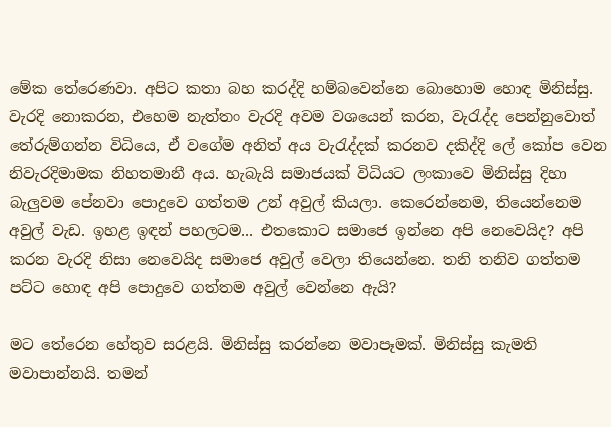මේක තේරෙණවා. අපිට කතා බහ කරද්දි හම්බවෙන්නෙ බොහොම හොඳ මිනිස්සු. වැරදි නොකරන, එහෙම නැත්තං වැරදි අවම වශයෙන් කරන, වැරැද්ද පෙන්නුවොත් තේරුම්ගන්න විධියෙ, ඒ වගේම අනිත් අය වැරැද්දක් කරනව දකිද්දි ලේ කෝප වෙන නිවැරදිමාමක නිහතමානී අය. හැබැයි සමාජයක් විධියට ලංකාවෙ මිනිස්සු දිහා බැලුවම පේනවා පොදුවෙ ගත්තම උන් අවුල් කියලා. කෙරෙන්නෙම, තියෙන්නෙම අවුල් වැඩ. ඉහළ ඉඳන් පහලටම... එතකොට සමාජෙ ඉන්නෙ අපි නෙවෙයිද? අපි කරන වැරදි නිසා නෙවෙයිද සමාජෙ අවුල් වෙලා තියෙන්නෙ. තනි තනිව ගත්තම පට්ට හොඳ අපි පොදුවෙ ගත්තම අවුල් වෙන්නෙ ඇයි?

මට තේරෙන හේතුව සරළයි. මිනිස්සු කරන්නෙ මවාපෑමක්. මිනිස්සු කැමති මවාපාන්නයි. තමන්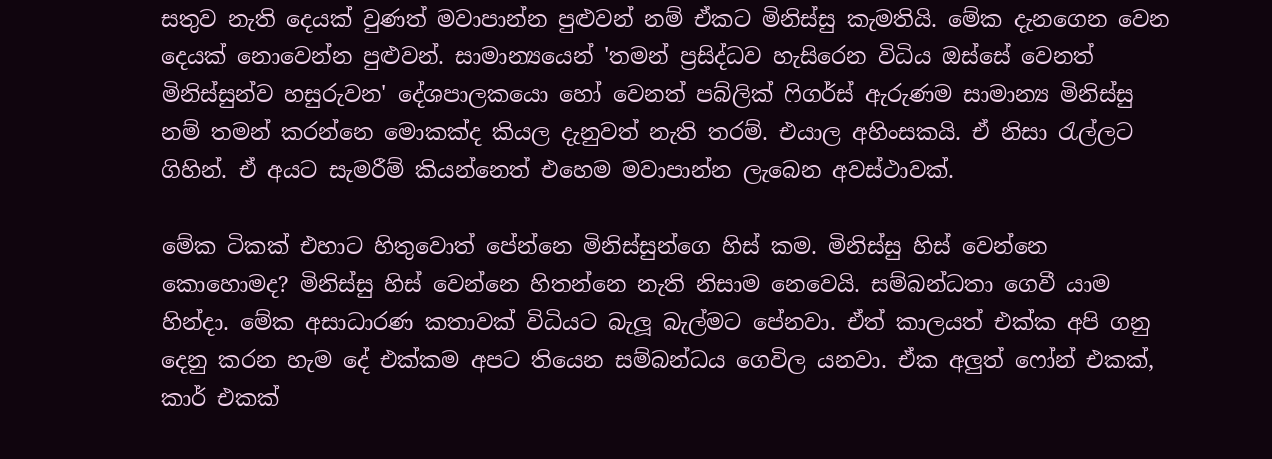සතුව නැති දෙයක් වුණත් මවාපාන්න පුළුවන් නම් ඒකට මිනිස්සු කැමතියි. මේක දැනගෙන වෙන දෙයක් නොවෙන්න පුළුවන්. සාමාන්‍යයෙන් 'තමන් ප්‍රසිද්ධව හැසිරෙන විධිය ඔස්සේ වෙනත් මිනිස්සුන්ව හසුරුවන' දේශපාලකයො හෝ වෙනත් පබ්ලික් ෆිගර්ස් ඇරුණම සාමාන්‍ය මිනිස්සු නම් තමන් කරන්නෙ මොකක්ද කියල දැනුවත් නැති තරම්. එයාල අහිංසකයි. ඒ නිසා රැල්ලට ගිහින්. ඒ අයට සැමරීම් කියන්නෙත් එහෙම මවාපාන්න ලැබෙන අවස්ථාවක්.

මේක ටිකක් එහාට හිතුවොත් පේන්නෙ මිනිස්සුන්ගෙ හිස් කම. මිනිස්සු හිස් වෙන්නෙ කොහොමද? මිනිස්සු හිස් වෙන්නෙ හිතන්නෙ නැති නිසාම නෙවෙයි. සම්බන්ධතා ගෙවී යාම හින්දා. මේක අසාධාරණ කතාවක් විධියට බැලූ බැල්මට පේනවා. ඒත් කාලයත් එක්ක අපි ගනු දෙනු කරන හැම දේ එක්කම අපට තියෙන සම්බන්ධය ගෙවිල යනවා. ඒක අලුත් ෆෝන් එකක්, කාර් එකක්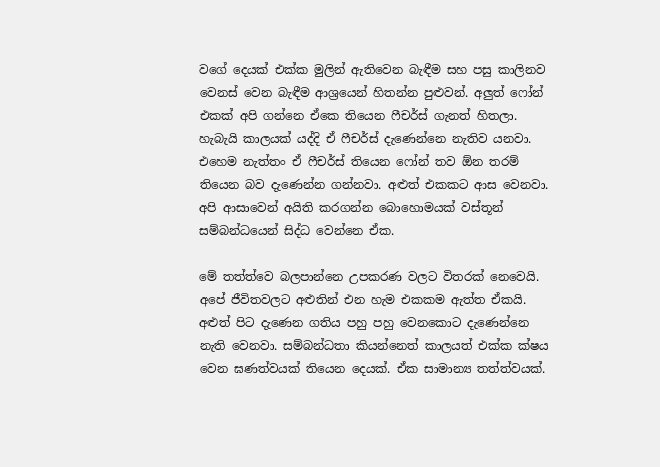වගේ දෙයක් එක්ක මුලින් ඇතිවෙන බැඳීම සහ පසු කාලිනව වෙනස් වෙන බැඳීම ආශ්‍රයෙන් හිතන්න පුළුවන්. අලුත් ෆෝන් එකක් අපි ගන්නෙ ඒකෙ තියෙන ෆීචර්ස් ගැනත් හිතලා. හැබැයි කාලයක් යද්දි ඒ ෆීචර්ස් දැණෙන්නෙ නැතිව යනවා. එහෙම නැත්තං ඒ ෆීචර්ස් තියෙන ෆෝන් තව ඕන තරම් තියෙන බව දැණෙන්න ගන්නවා. අළුත් එකකට ආස වෙනවා. අපි ආසාවෙන් අයිති කරගන්න බොහොමයක් වස්තූන් සම්බන්ධයෙන් සිද්ධ වෙන්නෙ ඒක.

මේ තත්ත්වෙ බලපාන්නෙ උපකරණ වලට විතරක් නෙවෙයි. අපේ ජීවිතවලට අළුතින් එන හැම එකකම ඇත්ත ඒකයි. අළුත් පිට දැණෙන ගතිය පහු පහු වෙනකොට දැණෙන්නෙ නැති වෙනවා. සම්බන්ධතා කියන්නෙත් කාලයත් එක්ක ක්ෂය වෙන ඝණත්වයක් තියෙන දෙයක්. ඒක සාමාන්‍ය තත්ත්වයක්.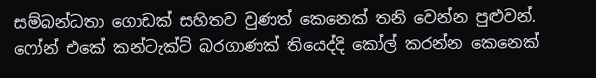සම්බන්ධතා ගොඩක් සහිතව වුණත් කෙනෙක් තනි වෙන්න පුළුවන්. ෆෝන් එකේ කන්ටැක්ට් බරගාණක් තියෙද්දි කෝල් කරන්න කෙනෙක්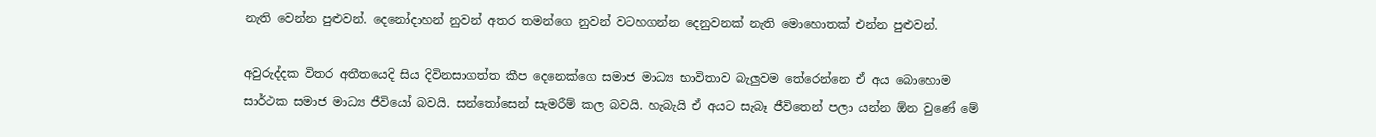නැති වෙන්න පුළුවන්. දෙනෝදාහන් නුවන් අතර තමන්ගෙ නුවන් වටහගන්න දෙනුවනක් නැති මොහොතක් එන්න පුළුවන්.

අවුරුද්දක විතර අතීතයෙදි සිය දිවිනසාගත්ත කීප දෙනෙක්ගෙ සමාජ මාධ්‍ය භාවිතාව බැලුවම තේරෙන්නෙ ඒ අය බොහොම සාර්ථක සමාජ මාධ්‍ය ජීවියෝ බවයි. සන්තෝසෙන් සැමරීම් කල බවයි. හැබැයි ඒ අයට සැබෑ ජීවිතෙන් පලා යන්න ඕන වුණේ මේ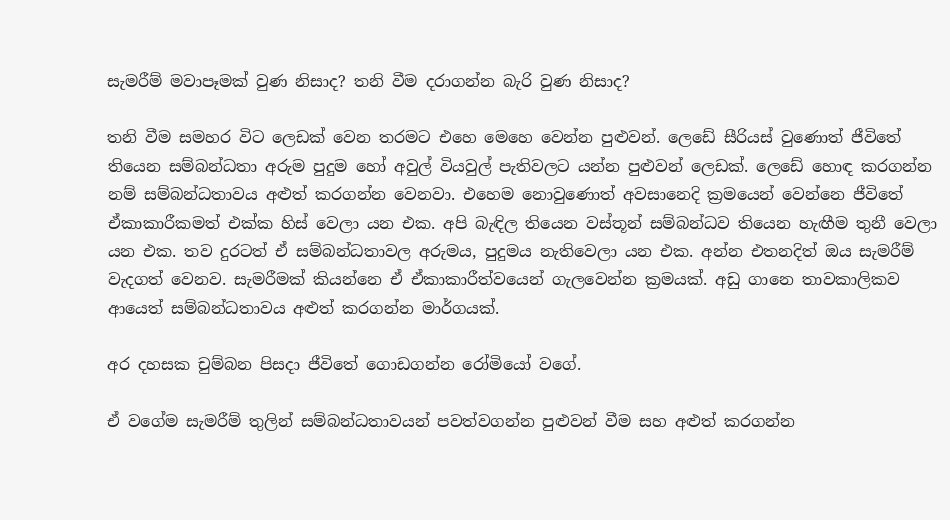සැමරීම් මවාපෑමක් වුණ නිසාද? තනි වීම දරාගන්න බැරි වුණ නිසාද?

තනි වීම සමහර විට ලෙඩක් වෙන තරමට එහෙ මෙහෙ වෙන්න පුළුවන්. ලෙඩේ සීරියස් වුණොත් ජීවිතේ තියෙන සම්බන්ධතා අරුම පුදුම හෝ අවුල් වියවුල් පැතිවලට යන්න පුළුවන් ලෙඩක්. ලෙඩේ හොඳ කරගන්න නම් සම්බන්ධතාවය අළුත් කරගන්න වෙනවා. එහෙම නොවුණොත් අවසානෙදි ක්‍රමයෙන් වෙන්නෙ ජීවිතේ ඒකාකාරීකමත් එක්ක හිස් වෙලා යන එක. අපි බැඳිල තියෙන වස්තූන් සම්බන්ධව තියෙන හැඟීම තුනී වෙලා යන එක. තව දුරටත් ඒ සම්බන්ධතාවල අරුමය, පුදුමය නැතිවෙලා යන එක. අන්න එතනදිත් ඔය සැමරීම් වැදගත් වෙනව. සැමරීමක් කියන්නෙ ඒ ඒකාකාරීත්වයෙන් ගැලවෙන්න ක්‍රමයක්. අඩු ගානෙ තාවකාලිකව ආයෙත් සම්බන්ධතාවය අළුත් කරගන්න මාර්ගයක්.

අර දහසක චුම්බන පිසදා ජීවිතේ ගොඩගන්න රෝමියෝ වගේ.

ඒ වගේම සැමරීම් තුලින් සම්බන්ධතාවයන් පවත්වගන්න පුළුවන් වීම සහ අළුත් කරගන්න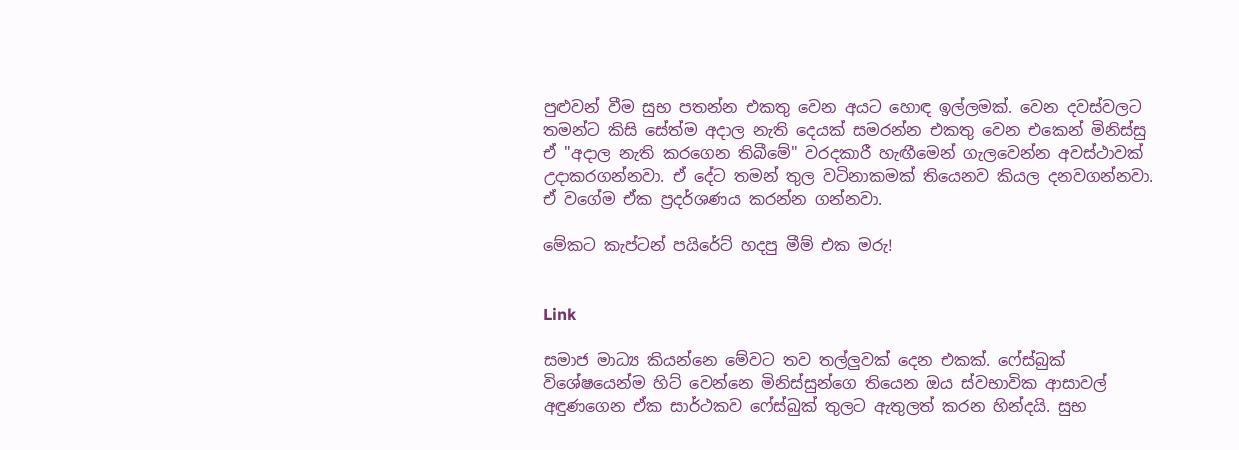පුළුවන් වීම සුභ පතන්න එකතු වෙන අයට හොඳ ඉල්ලමක්. වෙන දවස්වලට තමන්ට කිසි සේත්ම අදාල නැති දෙයක් සමරන්න එකතු වෙන එකෙන් මිනිස්සු ඒ "අදාල නැති කරගෙන තිබීමේ" වරදකාරී හැඟීමෙන් ගැලවෙන්න අවස්ථාවක් උදාකරගන්නවා. ඒ දේට තමන් තුල වටිනාකමක් තියෙනව කියල දනවගන්නවා. ඒ වගේම ඒක ප්‍රදර්ශණය කරන්න ගන්නවා.

මේකට කැප්ටන් පයිරේට් හදපු මීම් එක මරු!


Link

සමාජ මාධ්‍ය කියන්නෙ මේවට තව තල්ලුවක් දෙන එකක්. ෆේස්බුක් විශේෂයෙන්ම හිට් වෙන්නෙ මිනිස්සුන්ගෙ තියෙන ඔය ස්වභාවික ආසාවල් අඳුණගෙන ඒක සාර්ථකව ෆේස්බුක් තුලට ඇතුලත් කරන හින්දයි. සුභ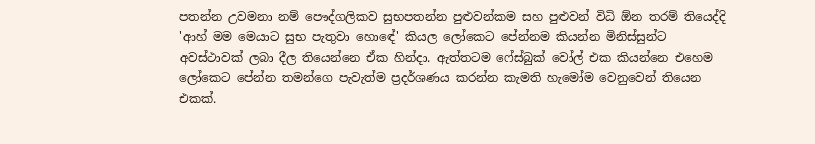පතන්න උවමනා නම් පෞද්ගලිකව සුභපතන්න පුළුවන්කම සහ පුළුවන් විධි ඕන තරම් තියෙද්දි 'ආහ් මම මෙයාට සුභ පැතුවා හොඳේ' කියල ලෝකෙට පේන්නම කියන්න මිනිස්සුන්ට අවස්ථාවක් ලබා දීල තියෙන්නෙ ඒක හින්දා. ඇත්තටම ෆේස්බුක් වෝල් එක කියන්නෙ එහෙම ලෝකෙට පේන්න තමන්ගෙ පැවැත්ම ප්‍රදර්ශණය කරන්න කැමති හැමෝම වෙනුවෙන් තියෙන එකක්.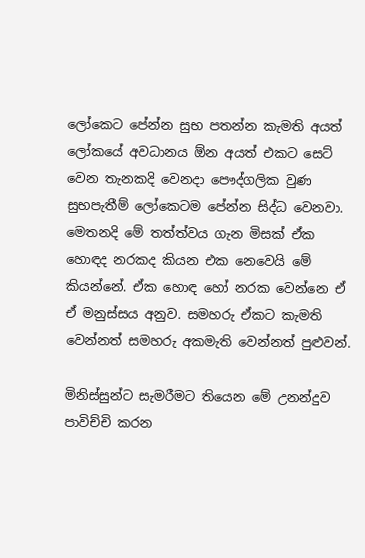ලෝකෙට පේන්න සුභ පතන්න කැමති අයත් ලෝකයේ අවධානය ඕන අයත් එකට සෙට් වෙන තැනකදි වෙනදා පෞද්ගලික වුණ සුභපැතීම් ලෝකෙටම පේන්න සිද්ධ වෙනවා. මෙතනදි මේ තත්ත්වය ගැන මිසක් ඒක හොඳද නරකද කියන එක නෙවෙයි මේ කියන්නේ. ඒක හොඳ හෝ නරක වෙන්නෙ ඒ ඒ මනුස්සය අනුව. සමහරු ඒකට කැමති වෙන්නත් සමහරු අකමැති වෙන්නත් පුළුවන්.

මිනිස්සුන්ට සැමරීමට තියෙන මේ උනන්දුව පාවිච්චි කරන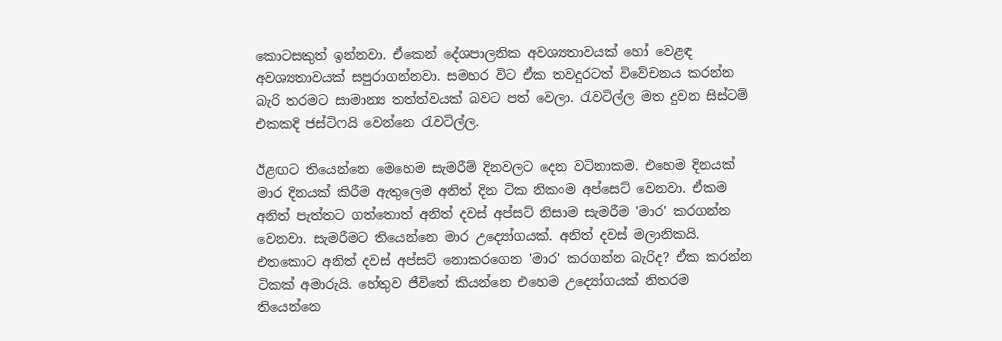කොටසකුත් ඉන්නවා. ඒකෙන් දේශපාලනික අවශ්‍යතාවයක් හෝ වෙළඳ අවශ්‍යතාවයක් සපුරාගන්නවා. සමහර විට ඒක තවදුරටත් විවේචනය කරන්න බැරි තරමට සාමාන්‍ය තත්ත්වයක් බවට පත් වෙලා. රැවටිල්ල මත දුවන සිස්ටම් එකකදි ජස්ටිෆයි වෙන්නෙ රැවටිල්ල.

ඊළඟට තියෙන්නෙ මෙහෙම සැමරීම් දිනවලට දෙන වටිනාකම. එහෙම දිනයක් මාර දිනයක් කිරීම ඇතුලෙම අනිත් දින ටික නිකංම අප්සෙට් වෙනවා. ඒකම අනිත් පැත්තට ගත්තොත් අනිත් දවස් අප්සට් නිසාම සැමරීම 'මාර' කරගන්න වෙනවා. සැමරීමට තියෙන්නෙ මාර උද්‍යෝගයක්. අනිත් දවස් මලානිකයි. එතකොට අනිත් දවස් අප්සට් නොකරගෙන 'මාර' කරගන්න බැරිද? ඒක කරන්න ටිකක් අමාරුයි. හේතුව ජීවිතේ කියන්නෙ එහෙම උද්‍යෝගයක් නිතරම තියෙන්නෙ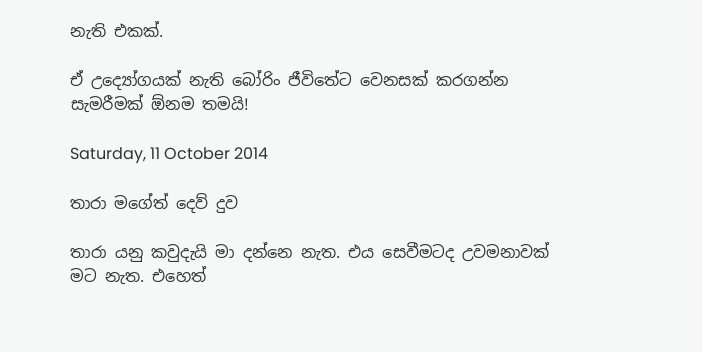නැති එකක්.

ඒ උද්‍යෝගයක් නැති බෝරිං ජීවිතේට වෙනසක් කරගන්න සැමරීමක් ඕනම තමයි!

Saturday, 11 October 2014

තාරා මගේත් දෙව් දුව

තාරා යනු කවුදැයි මා දන්නෙ නැත. එය සෙවීමටද උවමනාවක් මට නැත. එහෙත්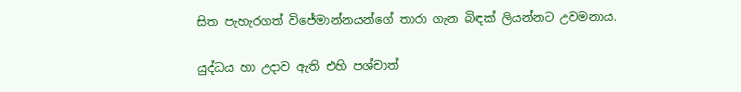සිත පැහැරගත් විජේමාන්නයන්ගේ තාරා ගැන බිඳක් ලියන්නට උවමනාය.

යුද්ධය හා උදාව ඇති එහි පශ්චාත්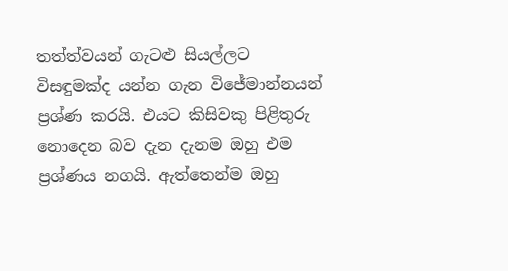තත්ත්වයන් ගැටළු සියල්ලට විසඳුමක්ද යන්න ගැන විජේමාන්නයන් ප්‍රශ්ණ කරයි. එයට කිසිවකු පිළිතුරු නොදෙන බව දැන දැනම ඔහු එම ප්‍රශ්ණය නගයි. ඇත්තෙන්ම ඔහු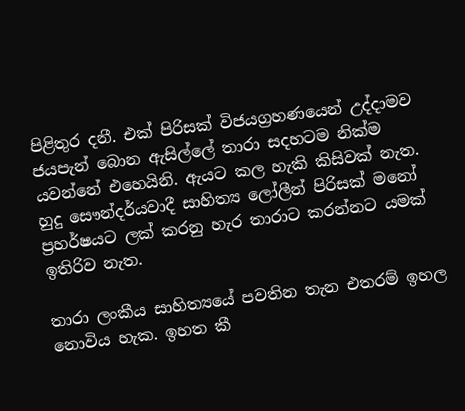පිළිතුර දනී. එක් පිරිසක් විජයග්‍රහණයෙන් උද්දාමව ජයපැන් බොන ඇසිල්ලේ තාරා සදහටම නික්ම යවන්නේ එහෙයිනි. ඇයට කල හැකි කිසිවක් නැත. හුදු සෞන්දර්යවාදී සාහිත්‍ය ලෝලීන් පිරිසක් මනෝ ප්‍රහර්ෂයට ලක් කරනු හැර තාරාට කරන්නට යමක් ඉතිරිව නැත.

තාරා ලංකීය සාහිත්‍යයේ පවතින තැන එතරම් ඉහල නොවිය හැක. ඉහත කී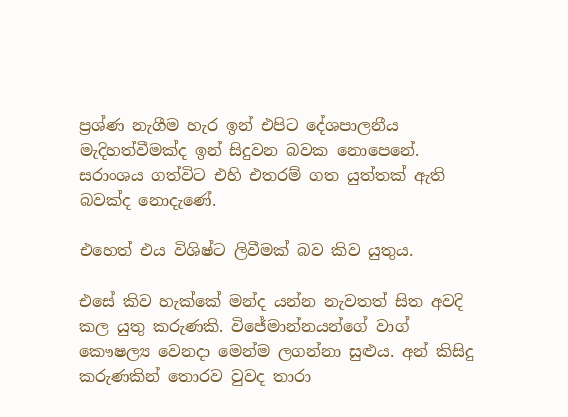ප්‍රශ්ණ නැගීම හැර ඉන් එපිට දේශපාලනීය මැදිහත්වීමක්ද ඉන් සිදුවන බවක නොපෙනේ. සරාංශය ගත්විට එහි එතරම් ගත යුත්තක් ඇති බවක්ද නොදැණේ.

එහෙත් එය විශිෂ්ට ලිවීමක් බව කිව යුතුය.

එසේ කිව හැක්කේ මන්ද යන්න නැවතත් සිත අවදි කල යුතු කරුණකි. විජේමාන්නයන්ගේ වාග් කෞෂල්‍ය වෙනදා මෙන්ම ලගන්නා සුළුය. අන් කිසිදු කරුණකින් තොරව වුවද තාරා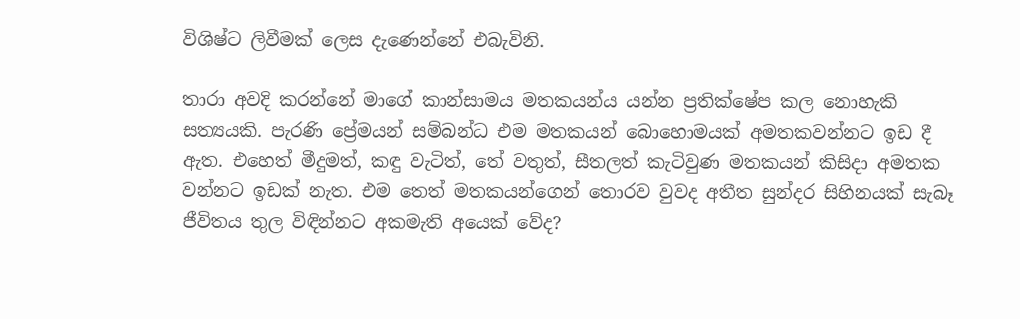විශිෂ්ට ලිවීමක් ලෙස දැණෙන්නේ එබැවිනි.

තාරා අවදි කරන්නේ මාගේ කාන්සාමය මතකයන්ය යන්න ප්‍රතික්ෂේප කල නොහැකි සත්‍යයකි. පැරණි ප්‍රේමයන් සම්බන්ධ එම මතකයන් බොහොමයක් අමතකවන්නට ඉඩ දී ඇත. එහෙත් මීදුමත්, කඳු වැටිත්, තේ වතුත්, සීතලත් කැටිවුණ මතකයන් කිසිදා අමතක වන්නට ඉඩක් නැත. එම තෙත් මතකයන්ගෙන් තොරව වුවද අතීත සුන්දර සිහිනයක් සැබෑ ජීවිතය තුල විඳින්නට අකමැති අයෙක් වේද?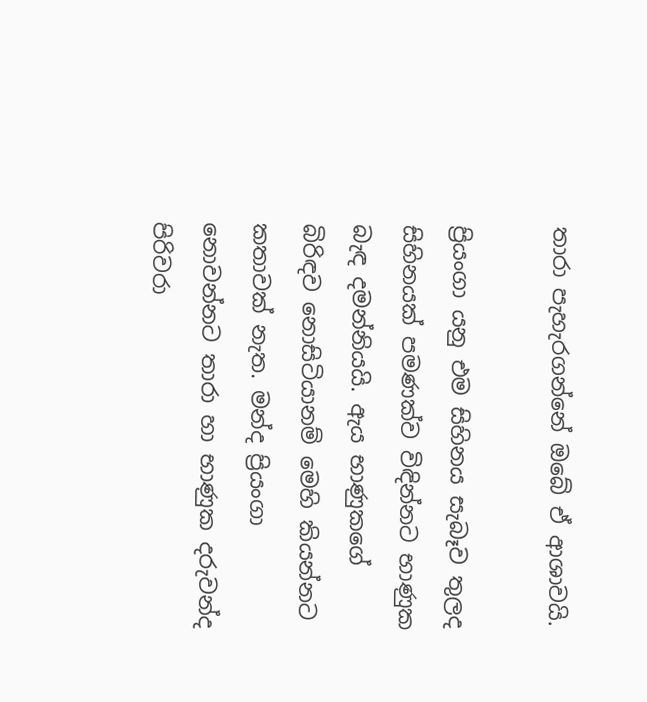තාරා පැහැරගන්නේ ඔබේ ඒ ආශාවයි.

ප්‍රියංගා යනු එම සිහිනය සැබෑව තුලද සිහිනයක් පමණක්ව විඳින්නට භාණුක බැඳ දමන්නියයි. ඇය භාණුකගේ බිරිඳව නොසිටියානම් මෙහි කියන්නට කතාවක් නැත. මන්ද ප්‍රියංගා නොවන්නට තාරා හා භාණුක දරුවන්ද පිරිවරා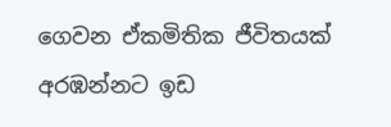ගෙවන ඒකමිතික ජීවිතයක් අරඹන්නට ඉඩ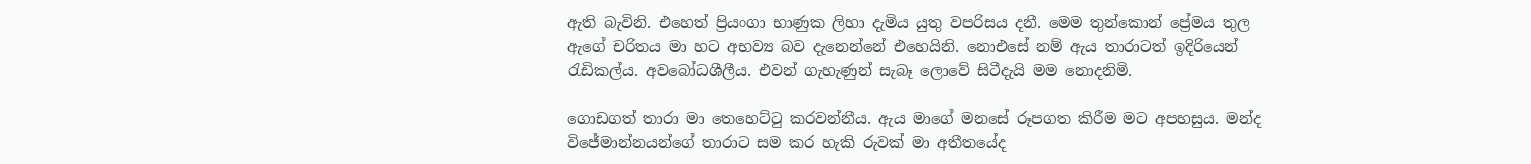ඇති බැවිනි. එහෙත් ප්‍රියංගා භාණුක ලිහා දැමිය යුතු වපරිසය දනී. මෙම තුන්කොන් ප්‍රේමය තුල ඇගේ චරිතය මා හට අභව්‍ය බව දැනෙන්නේ එහෙයිනි. නොඑසේ නම් ඇය තාරාටත් ඉදිරියෙන් රැඩිකල්ය. අවබෝධශීලීය. එවන් ගැහැණුන් සැබෑ ලොවේ සිටීදැයි මම නොදනිමි.

ගොඩගත් තාරා මා තෙහෙට්ටු කරවන්නීය. ඇය මාගේ මනසේ රූපගත කිරීම මට අපහසුය. මන්ද විජේමාන්නයන්ගේ තාරාට සම කර හැකි රුවක් මා අතීතයේද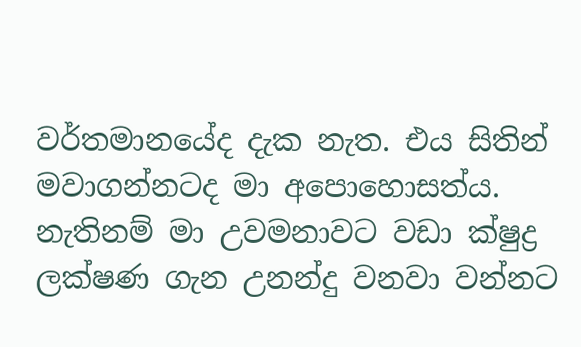වර්තමානයේද දැක නැත. එය සිතින් මවාගන්නටද මා අපොහොසත්ය. නැතිනම් මා උවමනාවට වඩා ක්ෂුද්‍ර ලක්ෂණ ගැන උනන්දු වනවා වන්නට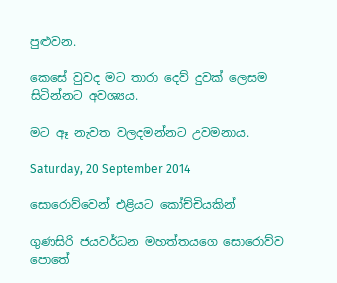පුළුවන.

කෙසේ වුවද මට තාරා දෙව් දුවක් ලෙසම සිටින්නට අවශ්‍යය.

මට ඈ නැවත වලදමන්නට උවමනාය.

Saturday, 20 September 2014

සොරොව්වෙන් එළියට කෝච්චියකින්

ගුණසිරි ජයවර්ධන මහත්තයගෙ සොරොව්ව පොතේ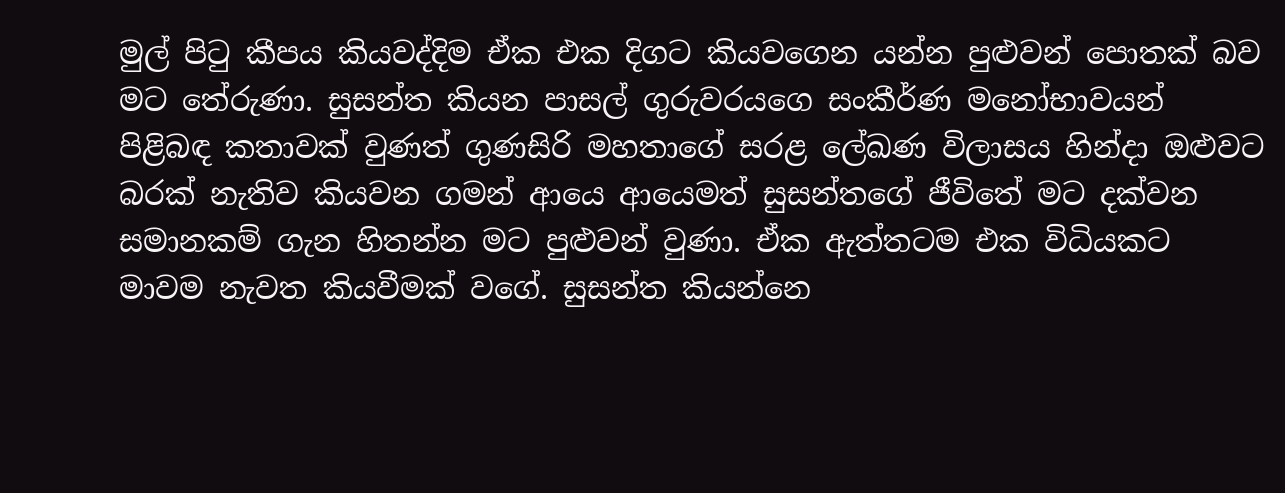මුල් පිටු කීපය කියවද්දිම ඒක එක දිගට කියවගෙන යන්න පුළුවන් පොතක් බව මට තේරුණා. සුසන්ත කියන පාසල් ගුරුවරයගෙ සංකීර්ණ මනෝභාවයන් පිළිබඳ කතාවක් වුණත් ගුණසිරි මහතාගේ සරළ ලේඛණ විලාසය හින්දා ඔළුවට බරක් නැතිව කියවන ගමන් ආයෙ ආයෙමත් සුසන්තගේ ජීවිතේ මට දක්වන සමානකම් ගැන හිතන්න මට පුළුවන් වුණා. ඒක ඇත්තටම එක විධියකට මාවම නැවත කියවීමක් වගේ. සුසන්ත කියන්නෙ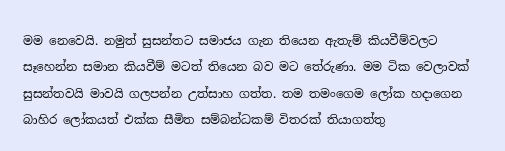මම නෙවෙයි. නමුත් සුසන්තට සමාජය ගැන තියෙන ඇතැම් කියවීම්වලට සෑහෙන්න සමාන කියවීම් මටත් තියෙන බව මට තේරුණා. මම ටික වෙලාවක් සුසන්තවයි මාවයි ගලපන්න උත්සාහ ගත්ත. තම තමංගෙම ලෝක හදාගෙන බාහිර ලෝකයත් එක්ක සීමිත සම්බන්ධකම් විතරක් තියාගත්තු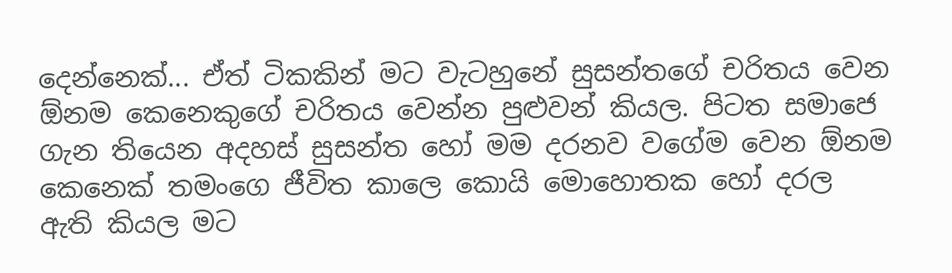දෙන්නෙක්... ඒත් ටිකකින් මට වැටහුනේ සුසන්තගේ චරිතය වෙන ඕනම කෙනෙකුගේ චරිතය වෙන්න පුළුවන් කියල. පිටත සමාජෙ ගැන තියෙන අදහස් සුසන්ත හෝ මම දරනව වගේම වෙන ඕනම කෙනෙක් තමංගෙ ජීවිත කාලෙ කොයි මොහොතක හෝ දරල ඇති කියල මට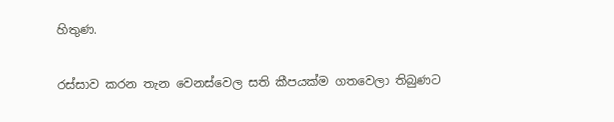හිතුණ.

රස්සාව කරන තැන වෙනස්වෙල සති කීපයක්ම ගතවෙලා තිබුණට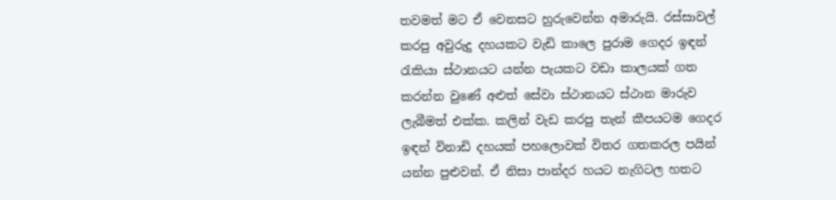තවමත් මට ඒ වෙනසට හුරුවෙන්න අමාරුයි. රස්සාවල් කරපු අවුරුදු දහයකට වැඩි කාලෙ පුරාම ගෙදර ඉඳන් රැකියා ස්ථානයට යන්න පැයකට වඩා කාලයක් ගත කරන්න වුණේ අළුත් සේවා ස්ථානයට ස්ථාන මාරුව ලැබීමත් එක්ක. කලින් වැඩ කරපු තැන් කීපයටම ගෙදර ඉඳන් විනාඩි දහයක් පහලොවක් විතර ගතකරල පයින් යන්න පුළුවන්. ඒ නිසා පාන්දර හයට නැගිටල හතට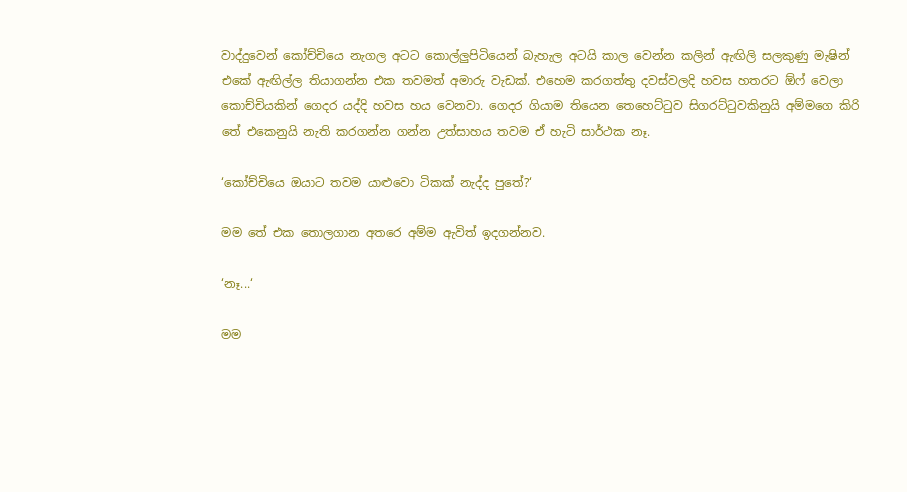වාද්දුවෙන් කෝච්චියෙ නැගල අටට කොල්ලුපිටියෙන් බැහැල අටයි කාල වෙන්න කලින් ඇඟිලි සලකුණු මැෂින් එකේ ඇඟිල්ල තියාගන්න එක තවමත් අමාරු වැඩක්. එහෙම කරගත්තු දවස්වලදි හවස හතරට ඕෆ් වෙලා කොච්චියකින් ගෙදර යද්දි හවස හය වෙනවා. ගෙදර ගියාම තියෙන තෙහෙට්ටුව සිගරට්ටුවකිනුයි අම්මගෙ කිරි තේ එකෙනුයි නැති කරගන්න ගන්න උත්සාහය තවම ඒ හැටි සාර්ථක නෑ.

‘කෝච්චියෙ ඔයාට තවම යාළුවො ටිකක් නැද්ද පුතේ?‘

මම තේ එක තොලගාන අතරෙ අම්ම ඇවිත් ඉදගන්නව.

‘නෑ...‘

මම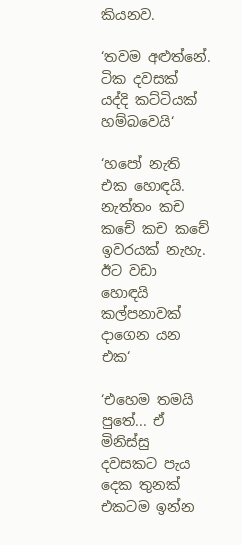කියනව.

‘තවම අළුත්නේ. ටික දවසක් යද්දි කට්ටියක් හම්බවෙයි‘

‘හපෝ නැති එක හොඳයි. නැත්තං කච කචේ කච කචේ ඉවරයක් නැහැ. ඊට වඩා හොඳයි කල්පනාවක් දාගෙන යන එක‘

‘එහෙම තමයි පුතේ... ඒ මිනිස්සු දවසකට පැය දෙක තුනක් එකටම ඉන්න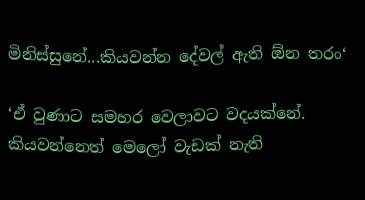මිනිස්සුනේ...කියවන්න දේවල් ඇති ඕන තරං‘

‘ඒ වුණාට සමහර වෙලාවට වදයක්නේ. කියවන්නෙත් මෙලෝ වැඩක් නැති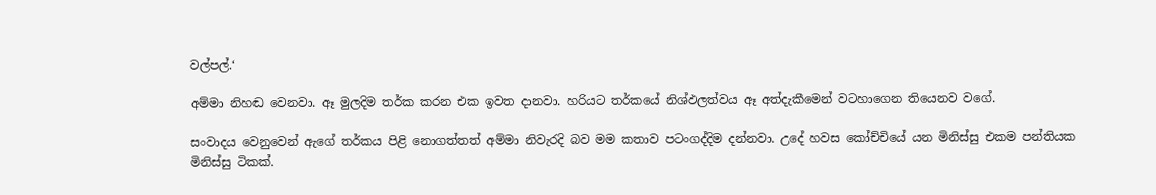වල්පල්.‘

අම්මා නිහඬ වෙනවා. ඈ මුලදිම තර්ක කරන එක ඉවත දානවා. හරියට තර්කයේ නිශ්ඵලත්වය ඈ අත්දැකීමෙන් වටහාගෙන තියෙනව වගේ.

සංවාදය වෙනුවෙන් ඇගේ තර්කය පිළි නොගත්තත් අම්මා නිවැරදි බව මම කතාව පටංගද්දිම දන්නවා. උදේ හවස කෝච්චියේ යන මිනිස්සු එකම පන්තියක මිනිස්සු ටිකක්.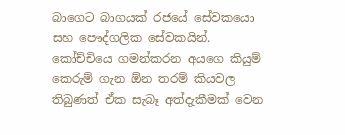බාගෙට බාගයක් රජයේ සේවකයො සහ පෞද්ගලික සේවකයින්. කෝච්චියෙ ගමන්කරන අයගෙ කියුම් කෙරුම් ගැන ඕන තරම් කියවල තිබුණත් ඒක සැබෑ අත්දැකීමක් වෙන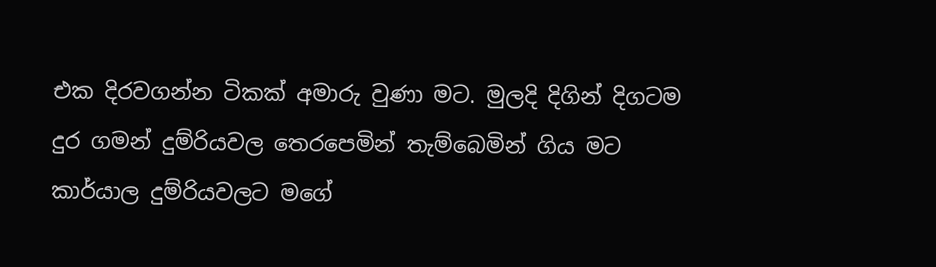එක දිරවගන්න ටිකක් අමාරු වුණා මට. මුලදි දිගින් දිගටම දුර ගමන් දුම්රියවල තෙරපෙමින් තැම්බෙමින් ගිය මට කාර්යාල දුම්රියවලට මගේ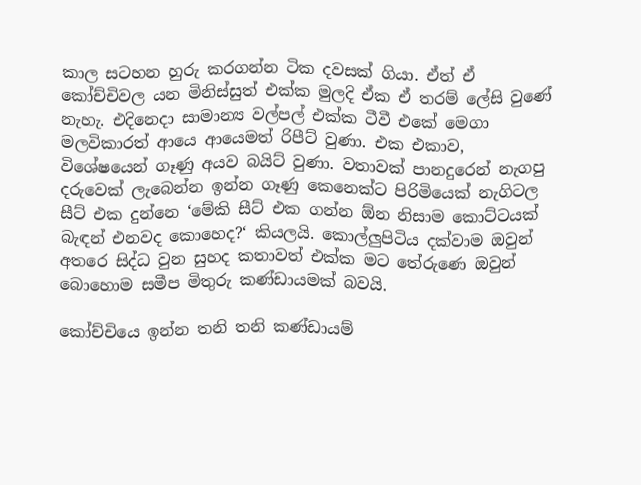කාල සටහන හුරු කරගන්න ටික දවසක් ගියා. ඒත් ඒ කෝච්චිවල යන මිනිස්සුත් එක්ක මුලදි ඒක ඒ තරම් ලේසි වුණේ නැහැ. එදිනෙදා සාමාන්‍ය වල්පල් එක්ක ටීවී එකේ මෙගා මලවිකාරත් ආයෙ ආයෙමත් රිපීට් වුණා. එක එකාව, විශේෂයෙන් ගෑණු අයව බයිට් වුණා. වතාවක් පානදුරෙන් නැගපු දරුවෙක් ලැබෙන්න ඉන්න ගෑණු කෙනෙක්ට පිරිමියෙක් නැගිටල සීට් එක දුන්නෙ ‘මේකි සීට් එක ගන්න ඕන නිසාම කොට්ටයක් බැඳන් එනවද කොහෙද?‘ කියලයි. කොල්ලුපිටිය දක්වාම ඔවුන් අතරෙ සිද්ධ වුන සුහද කතාවත් එක්ක මට තේරුණෙ ඔවුන් බොහොම සමීප මිතුරු කණ්ඩායමක් බවයි.

කෝච්චියෙ ඉන්න තනි තනි කණ්ඩායම්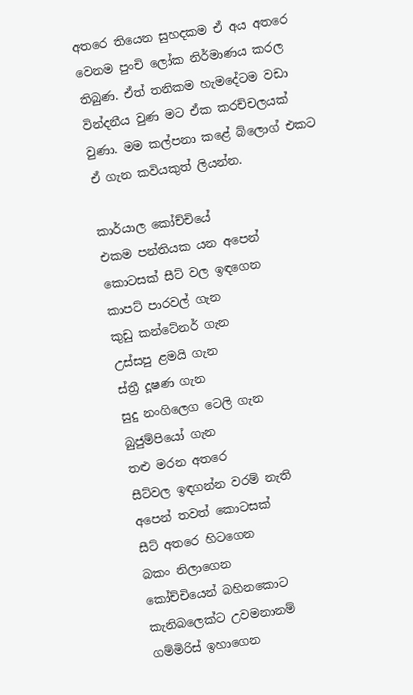අතරෙ තියෙන සුහදකම ඒ අය අතරෙ වෙනම පුංචි ලෝක නිර්මාණය කරල තිබුණ. ඒත් තනිකම හැමදේටම වඩා වින්දනීය වුණ මට ඒක කරච්චලයක් වුණා. මම කල්පනා කළේ බ්ලොග් එකට ඒ ගැන කවියකුත් ලියන්න.

කාර්යාල කෝච්චියේ
එකම පන්තියක යන අපෙන්
කොටසක් සීට් වල ඉඳගෙන
කාපට් පාරවල් ගැන
කුඩු කන්ටේනර් ගැන
උස්සපු ළමයි ගැන
ස්ත්‍රී දූෂණ ගැන
සුදු නංගිලෙග ටෙලි ගැන
බුජුම්පියෝ ගැන
තළු මරන අතරෙ
සීට්වල ඉඳගන්න වරම් නැති
අපෙන් තවත් කොටසක්
සීට් අතරෙ හිටගෙන
බකං නිලාගෙන
කෝච්චියෙන් බහිනකොට
කැනිබලෙක්ට උවමනානම්
ගම්මිරිස් ඉහාගෙන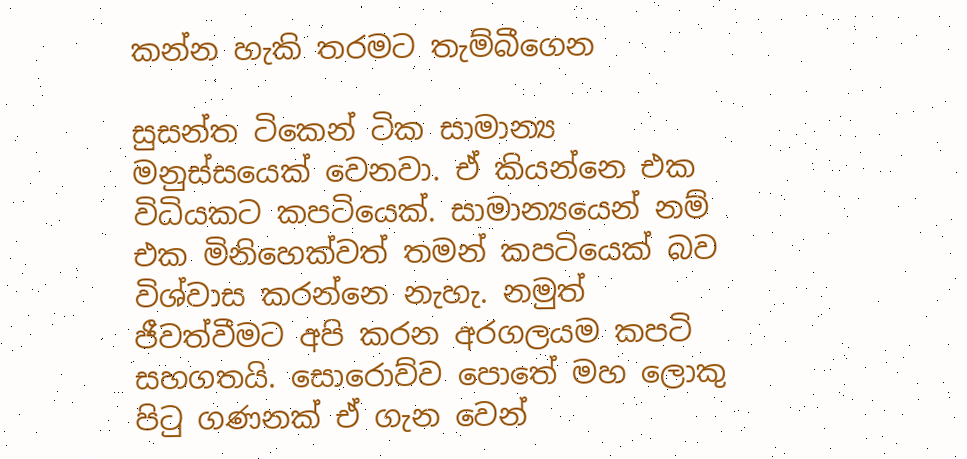කන්න හැකි තරමට තැම්බීගෙන

සුසන්ත ටිකෙන් ටික සාමාන්‍ය මනුස්සයෙක් වෙනවා. ඒ කියන්නෙ එක විධියකට කපටියෙක්. සාමාන්‍යයෙන් නම් එක මිනිහෙක්වත් තමන් කපටියෙක් බව විශ්වාස කරන්නෙ නැහැ. නමුත් ජීවත්වීමට අපි කරන අරගලයම කපටි සහගතයි. සොරොව්ව පොතේ මහ ලොකු පිටු ගණනක් ඒ ගැන වෙන්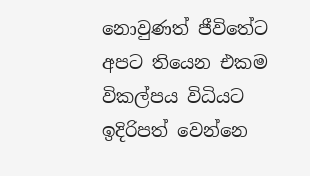නොවුණත් ජීවිතේට අපට තියෙන එකම විකල්පය විධියට ඉදිරිපත් වෙන්නෙ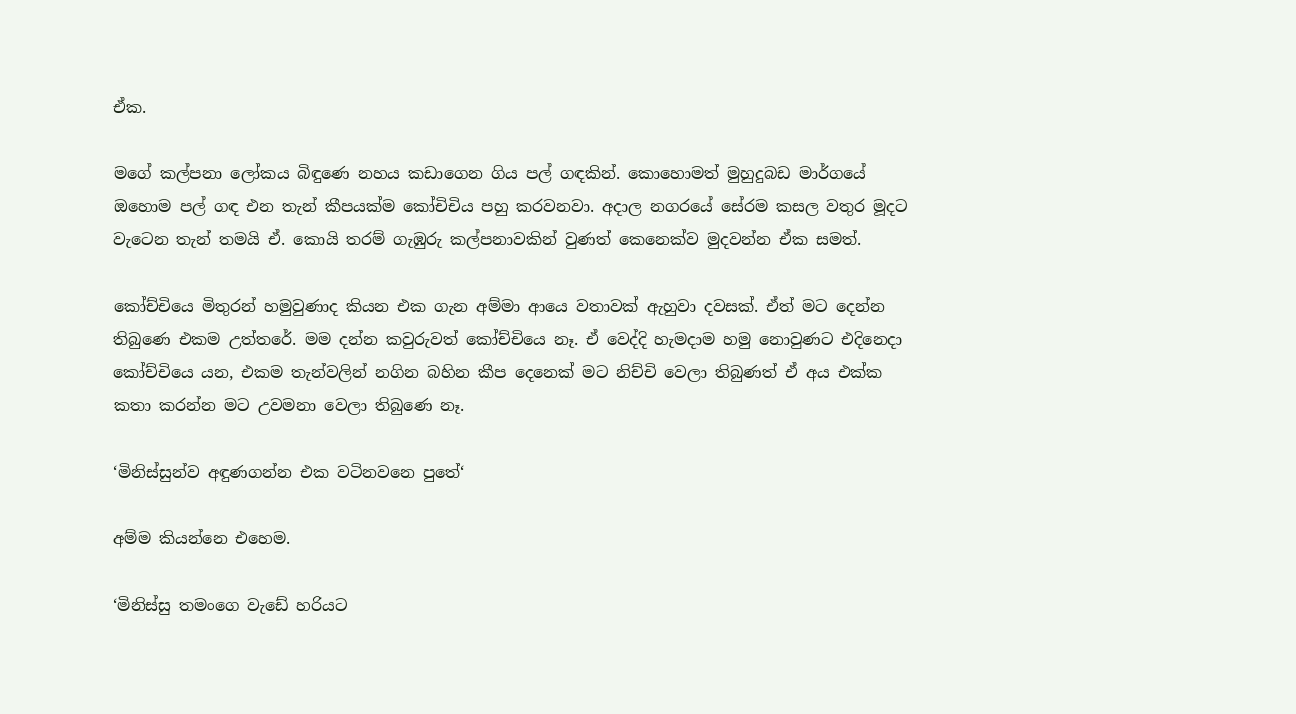ඒක.

මගේ කල්පනා ලෝකය බිඳුණෙ නහය කඩාගෙන ගිය පල් ගඳකින්. කොහොමත් මුහුදුබඩ මාර්ගයේ ඔහොම පල් ගඳ එන තැන් කීපයක්ම කෝචිචිය පහු කරවනවා. අදාල නගරයේ සේරම කසල වතුර මූදට වැටෙන තැන් තමයි ඒ. කොයි තරම් ගැඹුරු කල්පනාවකින් වුණත් කෙනෙක්ව මුදවන්න ඒක සමත්.

කෝච්චියෙ මිතුරන් හමුවුණාද කියන එක ගැන අම්මා ආයෙ වතාවක් ඇහුවා දවසක්. ඒත් මට දෙන්න තිබුණෙ එකම උත්තරේ. මම දන්න කවුරුවත් කෝච්චියෙ නෑ. ඒ වෙද්දි හැමදාම හමු නොවුණට එදිනෙදා කෝච්චියෙ යන, එකම තැන්වලින් නගින බහින කීප දෙනෙක් මට නිච්චි වෙලා තිබුණත් ඒ අය එක්ක කතා කරන්න මට උවමනා වෙලා තිබුණෙ නෑ.

‘මිනිස්සුන්ව අඳුණගන්න එක වටිනවනෙ පුතේ‘

අම්ම කියන්නෙ එහෙම.

‘මිනිස්සු තමංගෙ වැඩේ හරියට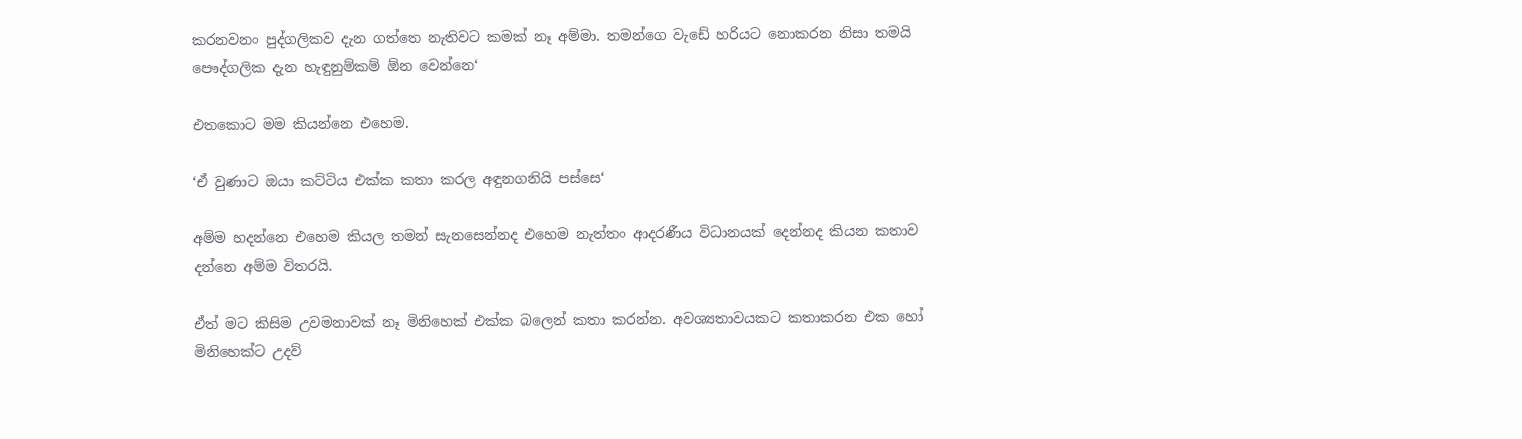කරනවනං පුද්ගලිකව දැන ගත්තෙ නැතිවට කමක් නෑ අම්මා. තමන්ගෙ වැඩේ හරියට නොකරන නිසා තමයි පෞද්ගලික දැන හැඳුනුම්කම් ඕන වෙන්නෙ‘

එතකොට මම කියන්නෙ එහෙම.

‘ඒ වුණාට ඔයා කට්ටිය එක්ක කතා කරල අඳුනගනියි පස්සෙ‘

අම්ම හදන්නෙ එහෙම කියල තමන් සැනසෙන්නද එහෙම නැත්තං ආදරණීය විධානයක් දෙන්නද කියන කතාව දන්නෙ අම්ම විතරයි.

ඒත් මට කිසිම උවමනාවක් නෑ මිනිහෙක් එක්ක බලෙන් කතා කරන්න. අවශ්‍යතාවයකට කතාකරන එක හෝ මිනිහෙක්ට උදව්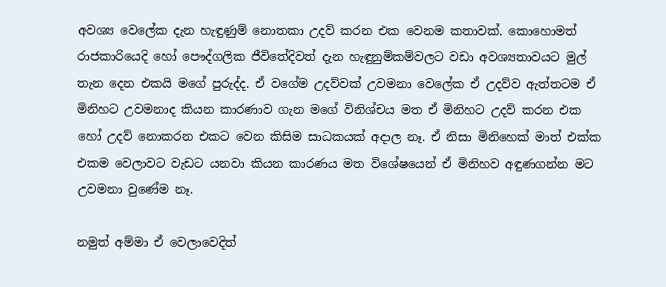අවශ්‍ය වෙලේක දැන හැඳුණුම් නොතකා උදව් කරන එක වෙනම කතාවක්. කොහොමත් රාජකාරියෙදි හෝ පෞද්ගලික ජීවිතේදිවත් දැන හැඳුනුම්කම්වලට වඩා අවශ්‍යතාවයට මුල් තැන දෙන එකයි මගේ පුරුද්ද. ඒ වගේම උදව්වක් උවමනා වෙලේක ඒ උදව්ව ඇත්තටම ඒ මිනිහට උවමනාද කියන කාරණාව ගැන මගේ විනිශ්චය මත ඒ මිනිහට උදව් කරන එක හෝ උදව් නොකරන එකට වෙන කිසිම සාධකයක් අදාල නෑ. ඒ නිසා මිනිහෙක් මාත් එක්ක එකම වෙලාවට වැඩට යනවා කියන කාරණය මත විශේෂයෙන් ඒ මිනිහව අඳුණගන්න මට උවමනා වුණේම නෑ.

නමුත් අම්මා ඒ වෙලාවෙදිත්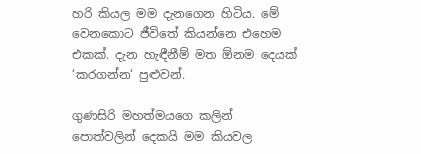හරි කියල මම දැනගෙන හිටිය. මේ වෙනකොට ජීවිතේ කියන්නෙ එහෙම එකක්. දැන හැඳීනීම් මත ඕනම දෙයක් ‘කරගන්න‘ පුළුවන්.

ගුණසිරි මහත්මයගෙ කලින් පොත්වලින් දෙකයි මම කියවල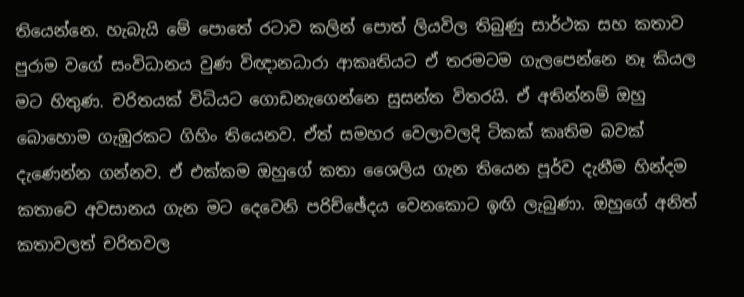තියෙන්නෙ. හැබැයි මේ පොතේ රටාව කලින් පොත් ලියවිල තිබුණු සාර්ථක සහ කතාව පුරාම වගේ සංවිධානය වුණ විඥානධාරා ආකෘතියට ඒ තරමටම ගැලපෙන්නෙ නෑ කියල මට හිතුණ. චරිතයක් විධියට ගොඩනැගෙන්නෙ සුසන්ත විතරයි. ඒ අතින්නම් ඔහු බොහොම ගැඹුරකට ගිහිං තියෙනව. ඒත් සමහර වෙලාවලදි ටිකක් කෘතිම බවක් දැණෙන්න ගන්නව. ඒ එක්කම ඔහුගේ කතා ශෛලිය ගැන තියෙන පූර්ව දැනීම හින්දම කතාවෙ අවසානය ගැන මට දෙවෙනි පරිච්ඡේදය වෙනකොට ඉඟි ලැබුණා. ඔහුගේ අනිත් කතාවලත් චරිතවල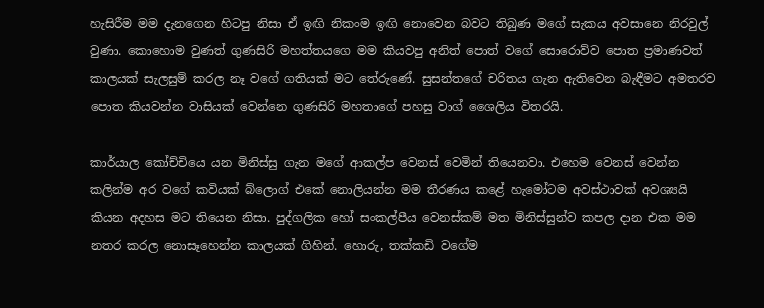හැසිරීම මම දැනගෙන හිටපු නිසා ඒ ඉඟි නිකංම ඉඟි නොවෙන බවට තිබුණ මගේ සැකය අවසානෙ නිරවුල් වුණා. කොහොම වුණත් ගුණසිරි මහත්තයගෙ මම කියවපු අනිත් පොත් වගේ සොරොව්ව පොත ප්‍රමාණවත් කාලයක් සැලසුම් කරල නෑ වගේ ගතියක් මට තේරුණේ. සුසන්තගේ චරිතය ගැන ඇතිවෙන බැඳීමට අමතරව පොත කියවන්න වාසියක් වෙන්නෙ ගුණසිරි මහතාගේ පහසු වාග් ශෛලිය විතරයි.

කාර්යාල කෝච්චියෙ යන මිනිස්සු ගැන මගේ ආකල්ප වෙනස් වෙමින් තියෙනවා. එහෙම වෙනස් වෙන්න කලින්ම අර වගේ කවියක් බ්ලොග් එකේ නොලියන්න මම තීරණය කළේ හැමෝටම අවස්ථාවක් අවශ්‍යයි කියන අදහස මට තියෙන නිසා. පුද්ගලික හෝ සංකල්පීය වෙනස්කම් මත මිනිස්සුන්ව කපල දාන එක මම නතර කරල නොසෑහෙන්න කාලයක් ගිහින්. හොරු, තක්කඩි වගේම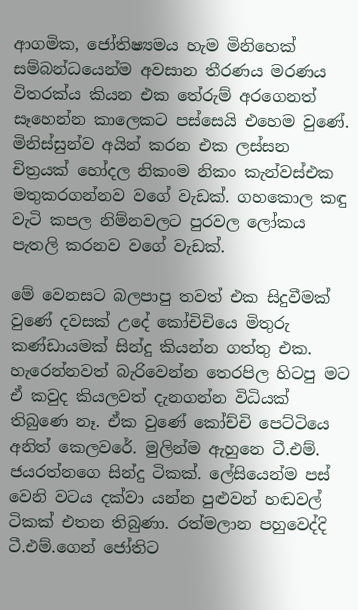ආගමික, ජෝතිෂ්‍යමය හැම මිනිහෙක් සම්බන්ධයෙන්ම අවසාන තීරණය මරණය විතරක්ය කියන එක තේරුම් අරගෙනත් සෑහෙන්න කාලෙකට පස්සෙයි එහෙම වුණේ. මිනිස්සුන්ව අයින් කරන එක ලස්සන චිත්‍රයක් හෝදල නිකංම නිකං කැන්වස්එක මතුකරගන්නව වගේ වැඩක්. ගහකොල කඳු වැටි කපල නිම්නවලට පුරවල ලෝකය පැතලි කරනව වගේ වැඩක්.

මේ වෙනසට බලපාපු තවත් එක සිදුවීමක් වුණේ දවසක් උදේ කෝචිචියෙ මිතුරු කණ්ඩායමක් සින්දු කියන්න ගත්තු එක. හැරෙන්නවත් බැරිවෙන්න තෙරපිල හිටපු මට ඒ කවුද කියලවත් දැනගන්න විධියක් තිබුණෙ නෑ. ඒක වුණේ කෝච්චි පෙට්ටියෙ අනිත් කෙලවරේ. මුලින්ම ඇහුනෙ ටී.එම්. ජයරත්නගෙ සින්දු ටිකක්. ලේසියෙන්ම පස් වෙනි වටය දක්වා යන්න පුළුවන් හඬවල් ටිකක් එතන තිබුණා. රත්මලාන පහුවෙද්දි ටී.එම්.ගෙන් ජෝතිට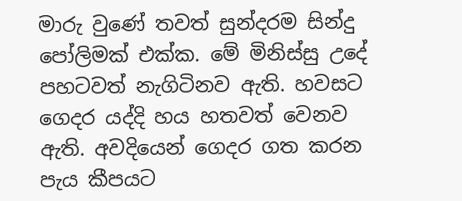මාරු වුණේ තවත් සුන්දරම සින්දු පෝලිමක් එක්ක. මේ මිනිස්සු උදේ පහටවත් නැගිටිනව ඇති. හවසට ගෙදර යද්දි හය හතවත් වෙනව ඇති. අවදියෙන් ගෙදර ගත කරන පැය කීපයට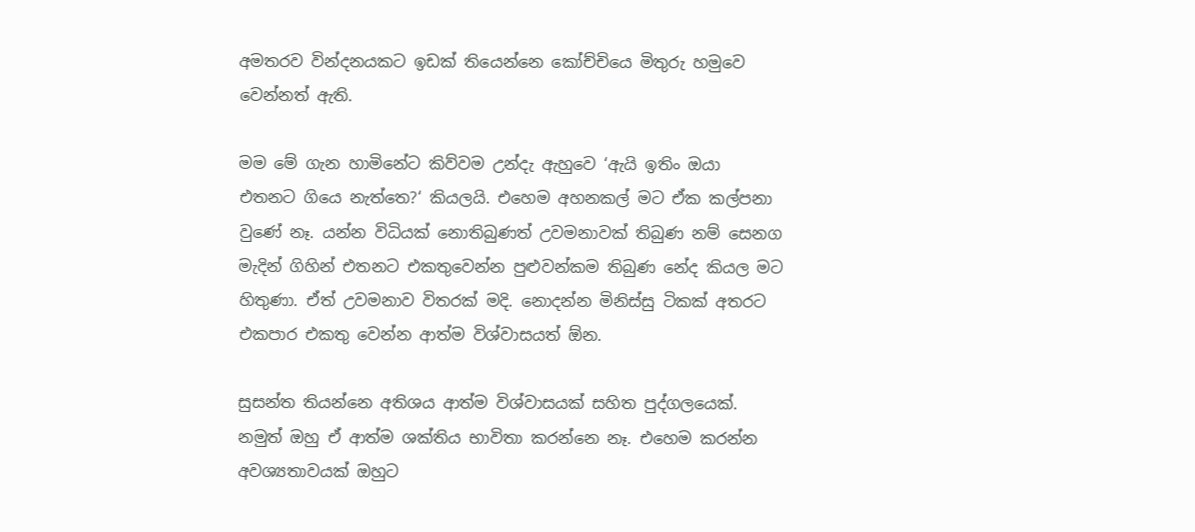අමතරව වින්දනයකට ඉඩක් තියෙන්නෙ කෝච්චියෙ මිතුරු හමුවෙ වෙන්නත් ඇති.

මම මේ ගැන හාමිනේට කිව්වම උන්දැ ඇහුවෙ ‘ඇයි ඉතිං ඔයා එතනට ගියෙ නැත්තෙ?‘ කියලයි. එහෙම අහනකල් මට ඒක කල්පනා වුණේ නෑ. යන්න විධියක් නොතිබුණත් උවමනාවක් තිබුණ නම් සෙනග මැදින් ගිහින් එතනට එකතුවෙන්න පුළුවන්කම තිබුණ නේද කියල මට හිතුණා. ඒත් උවමනාව විතරක් මදි. නොදන්න මිනිස්සු ටිකක් අතරට එකපාර එකතු වෙන්න ආත්ම විශ්වාසයත් ඕන.

සුසන්ත තියන්නෙ අතිශය ආත්ම විශ්වාසයක් සහිත පුද්ගලයෙක්. නමුත් ඔහු ඒ ආත්ම ශක්තිය භාවිතා කරන්නෙ නෑ. එහෙම කරන්න අවශ්‍යතාවයක් ඔහුට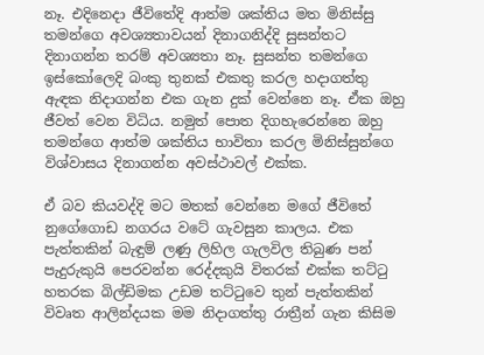නෑ. එදිනෙදා ජීවිතේදි ආත්ම ශක්තිය මත මිනිස්සු තමන්ගෙ අවශ්‍යතාවයන් දිනාගනිද්දි සුසන්තට දිනාගන්න තරම් අවශ්‍යතා නෑ. සුසන්ත තමන්ගෙ ඉස්කෝලෙදි බංකු තුනක් එකතු කරල හදාගත්තු ඇඳක නිදාගන්න එක ගැන දුක් වෙන්නෙ නෑ. ඒක ඔහු ජීවත් වෙන විධිය. නමුත් පොත දිගහැරෙන්නෙ ඔහු තමන්ගෙ ආත්ම ශක්තිය භාවිතා කරල මිනිස්සුන්ගෙ විශ්වාසය දිනාගන්න අවස්ථාවල් එක්ක.

ඒ බව කියවද්දි මට මතක් වෙන්නෙ මගේ ජීවිතේ නුගේගොඩ නගරය වටේ ගැවසුන කාලය. එක පැත්තකින් බැඳුම් ලණු ලිහිල ගැලවිල තිබුණ පන් පැදුරුකුයි පෙරවන්න රෙද්දකුයි විතරක් එක්ක තට්ටු හතරක බිල්ඩිමක උඩම තට්ටුවෙ තුන් පැත්තකින් විවෘත ආලින්දයක මම නිදාගත්තු රාත්‍රීන් ගැන කිසිම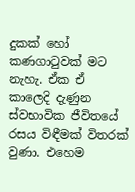දුකක් හෝ කණගාටුවක් මට නැහැ. ඒක ඒ කාලෙදි දැණුන ස්වභාවික ජීවිතයේ රසය විඳීමක් විතරක් වුණා. එහෙම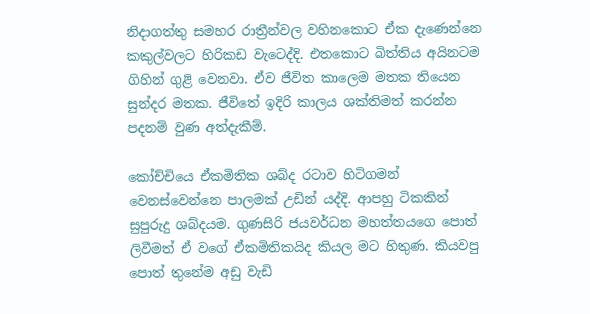නිදාගත්තු සමහර රාත්‍රීන්වල වහිනකොට ඒක දැණෙන්නෙ කකුල්වලට හිරිකඩ වැටෙද්දි. එතකොට බිත්තිය අයිනටම ගිහින් ගුළි වෙනවා. ඒව ජීවිත කාලෙම මතක තියෙන සුන්දර මතක. ජීවිතේ ඉදිරි කාලය ශක්තිමත් කරන්න පදනම් වුණ අත්දැකීම්.

කෝච්චියෙ ඒකමිතික ශබ්ද රටාව හිටිගමන් වෙනස්වෙන්නෙ පාලමක් උඩින් යද්දි. ආපහු ටිකකින් සුපුරුදු ශබ්දයම. ගුණසිරි ජයවර්ධන මහත්තයගෙ පොත් ලිවීමත් ඒ වගේ ඒකමිතිකයිද කියල මට හිතුණ. කියවපු පොත් තුනේම අඩු වැඩි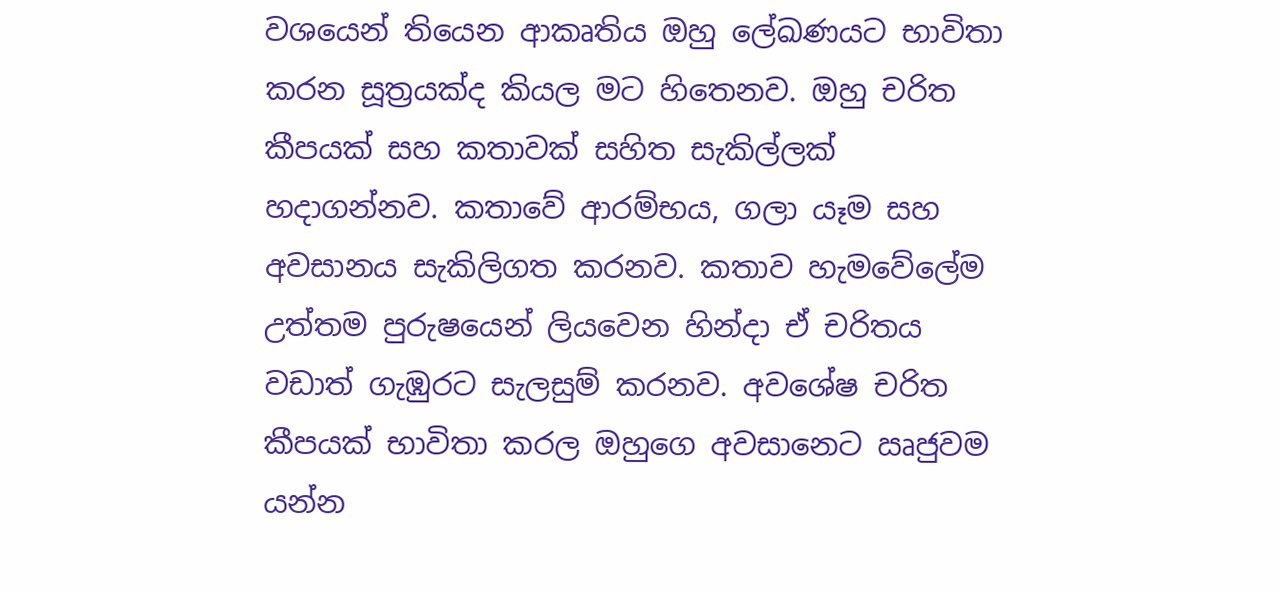වශයෙන් තියෙන ආකෘතිය ඔහු ලේඛණයට භාවිතා කරන සූත්‍රයක්ද කියල මට හිතෙනව. ඔහු චරිත කීපයක් සහ කතාවක් සහිත සැකිල්ලක් හදාගන්නව. කතාවේ ආරම්භය, ගලා යෑම සහ අවසානය සැකිලිගත කරනව. කතාව හැමවේලේම උත්තම පුරුෂයෙන් ලියවෙන හින්දා ඒ චරිතය වඩාත් ගැඹුරට සැලසුම් කරනව. අවශේෂ චරිත කීපයක් භාවිතා කරල ඔහුගෙ අවසානෙට ඍජුවම යන්න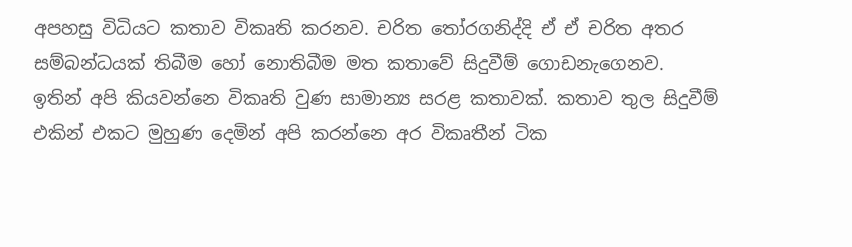අපහසු විධියට කතාව විකෘති කරනව. චරිත තෝරගනිද්දි ඒ ඒ චරිත අතර සම්බන්ධයක් තිබීම හෝ නොතිබීම මත කතාවේ සිදුවීම් ගොඩනැගෙනව. ඉතින් අපි කියවන්නෙ විකෘති වුණ සාමාන්‍ය සරළ කතාවක්. කතාව තුල සිදුවීම් එකින් එකට මුහුණ දෙමින් අපි කරන්නෙ අර විකෘතීන් ටික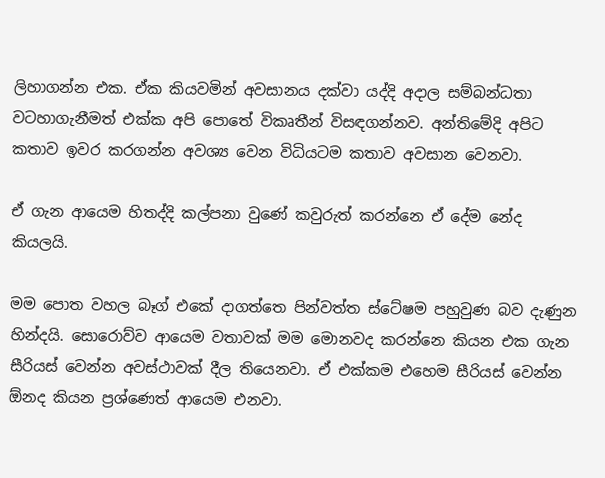ලිහාගන්න එක. ඒක කියවමින් අවසානය දක්වා යද්දි අදාල සම්බන්ධතා වටහාගැනීමත් එක්ක අපි පොතේ විකෘතීන් විසඳගන්නව. අන්තිමේදි අපිට කතාව ඉවර කරගන්න අවශ්‍ය වෙන විධියටම කතාව අවසාන වෙනවා.

ඒ ගැන ආයෙම හිතද්දි කල්පනා වුණේ කවුරුත් කරන්නෙ ඒ දේම නේද කියලයි.

මම පොත වහල බෑග් එකේ දාගත්තෙ පින්වත්ත ස්ටේෂම පහුවුණ බව දැණුන හින්දයි. සොරොව්ව ආයෙම වතාවක් මම මොනවද කරන්නෙ කියන එක ගැන සීරියස් වෙන්න අවස්ථාවක් දීල තියෙනවා. ඒ එක්කම එහෙම සීරියස් වෙන්න ඕනද කියන ප්‍රශ්ණෙත් ආයෙම එනවා.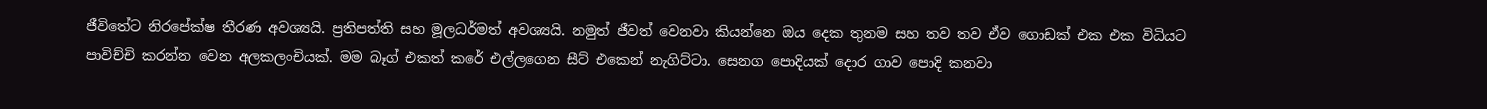ජීවිතේට නිරපේක්ෂ තීරණ අවශ්‍යයි. ප්‍රතිපත්ති සහ මූලධර්මත් අවශ්‍යයි. නමුත් ජීවත් වෙනවා කියන්නෙ ඔය දෙක තුනම සහ තව තව ඒව ගොඩක් එක එක විධියට පාවිච්චි කරන්න වෙන අලකලංචියක්. මම බෑග් එකත් කරේ එල්ලගෙන සීට් එකෙන් නැගිට්ටා. සෙනග පොදියක් දොර ගාව පොදි කනවා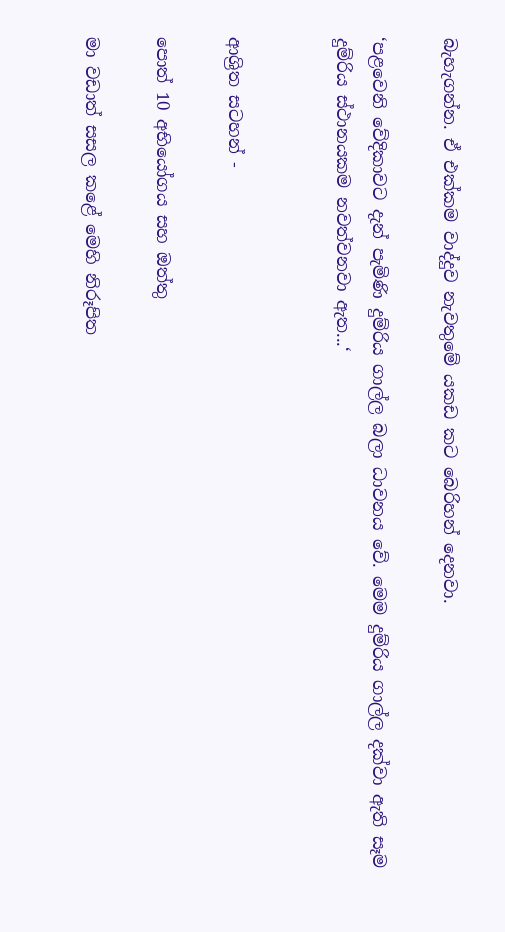බැහැගන්න. ඒ එක්කම වාද්දුව නැවතුමේ යකඩ කට බෙරිහන් දෙනවා.

‘පළවෙනි වේදිකාවට දැන් පැමිණි දුම්රිය ගාල්ල බලා ධාවනය වේ. මෙම දුම්රිය ගාල්ල දක්වා ඇති සෑම දුම්රිය ස්ථානයකම නවත්වනවා ඇත...‘


ආශ්‍රිත සටහන් -

පොත් 10 අභියෝගය සහ ඔත්තු

මා වඩාත් සසල කළේ මෙහි නිරූපිත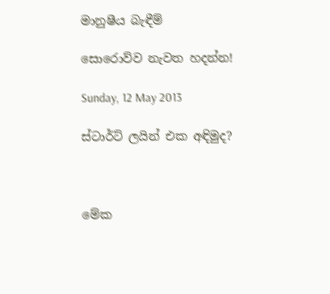මානුෂීය බැඳීම්

සොරොව්ව නැවත හදන්න!

Sunday, 12 May 2013

ස්ටාර්ට් ලයින් එක අඳිමුද?



මේක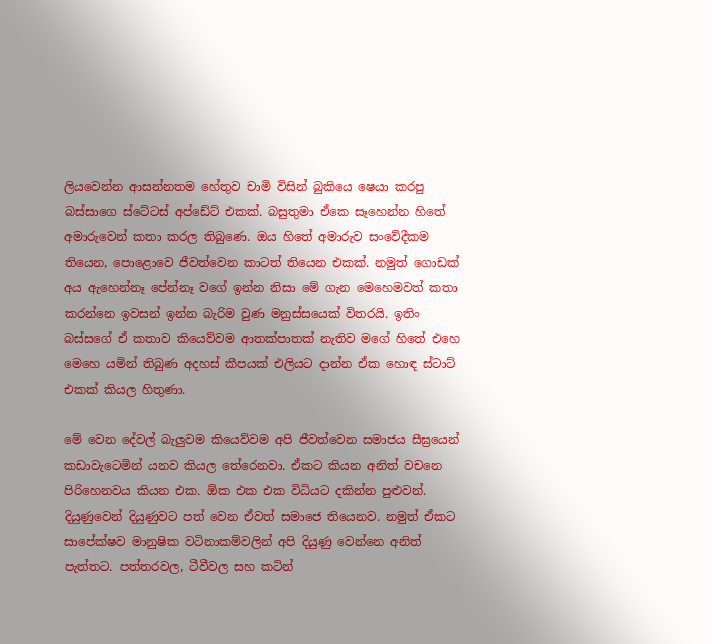ලියවෙන්න ආසන්නතම හේතුව චාමි විසින් බුකියෙ ෂෙයා කරපු බස්සාගෙ ස්ටේටස් අප්ඩේට් එකක්. බසුතුමා ඒකෙ සෑහෙන්න හිතේ අමාරුවෙන් කතා කරල තිබුණෙ. ඔය හිතේ අමාරුව සංවේදීකම තියෙන, පොළොවෙ ජීවත්වෙන කාටත් තියෙන එකක්. නමුත් ගොඩක් අය ඇහෙන්නෑ පේන්නෑ වගේ ඉන්න නිසා මේ ගැන මෙහෙමවත් කතා කරන්නෙ ඉවසන් ඉන්න බැරිම වුණ මනුස්සයෙක් විතරයි. ඉතිං බස්සගේ ඒ කතාව කියෙව්වම ආතක්පාතක් නැතිව මගේ හිතේ එහෙ මෙහෙ යමින් තිබුණ අදහස් කීපයක් එලියට දාන්න ඒක හොඳ ස්ටාට් එකක් කියල හිතුණා.

මේ වෙන දේවල් බැලුවම කියෙව්වම අපි ජීවත්වෙන සමාජය සීඝ්‍රයෙන් කඩාවැටෙමින් යනව කියල තේරෙනවා. ඒකට කියන අනිත් වචනෙ පිරිහෙනවය කියන එක. ඕක එක එක විධියට දකින්න පුළුවන්. දියුණුවෙන් දියුණුවට පත් වෙන ඒවත් සමාජෙ තියෙනව. නමුත් ඒකට සාපේක්ෂව මානුෂික වටිනාකම්වලින් අපි දියුණු වෙන්නෙ අනිත් පැත්තට. පත්තරවල, ටීවීවල සහ කටින්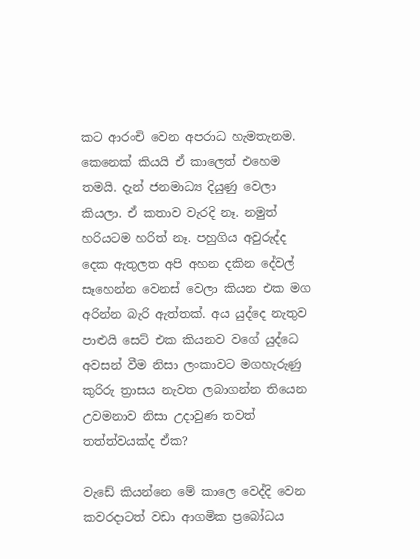කට ආරංචි වෙන අපරාධ හැමතැනම. කෙනෙක් කියයි ඒ කාලෙත් එහෙම තමයි. දැන් ජනමාධ්‍ය දියුණු වෙලා කියලා. ඒ කතාව වැරදි නෑ. නමුත් හරියටම හරිත් නෑ. පහුගිය අවුරුද්ද දෙක ඇතුලත අපි අහන දකින දේවල් සෑහෙන්න වෙනස් වෙලා කියන එක මග අරින්න බැරි ඇත්තක්. අය යුද්දෙ නැතුව පාළුයි සෙට් එක කියනව වගේ යුද්ධෙ අවසන් වීම නිසා ලංකාවට මගහැරුණු කුරිරු ත්‍රාසය නැවත ලබාගන්න තියෙන උවමනාව නිසා උදාවුණ තවත් තත්ත්වයක්ද ඒක?

වැඩේ කියන්නෙ මේ කාලෙ වෙද්දි වෙන කවරදාටත් වඩා ආගමික ප්‍රබෝධය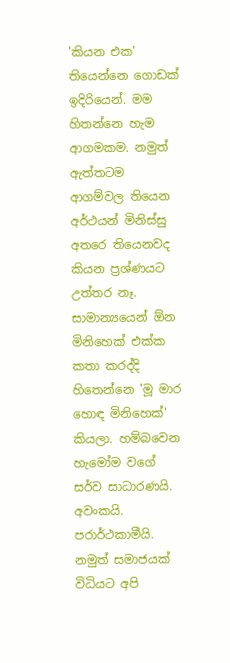'කියන එක' තියෙන්නෙ ‍ගොඩක් ඉදිරියෙන්. මම හිතන්නෙ හැම ආගමකම. නමුත් ඇත්තටම ආගම්වල තියෙන අර්ථයන් මිනිස්සු අතරෙ තියෙනවද කියන ප්‍රශ්ණයට උත්තර නෑ. සාමාන්‍යයෙන් ඕන මිනිහෙක් එක්ක කතා කරද්දි හිතෙන්නෙ 'මූ මාර හොඳ මිනිහෙක්' කියලා. හම්බවෙන හැමෝම වගේ සර්ව සාධාරණයි. අවංකයි. පරාර්ථකාමීයි. නමුත් සමාජයක් විධියට අපි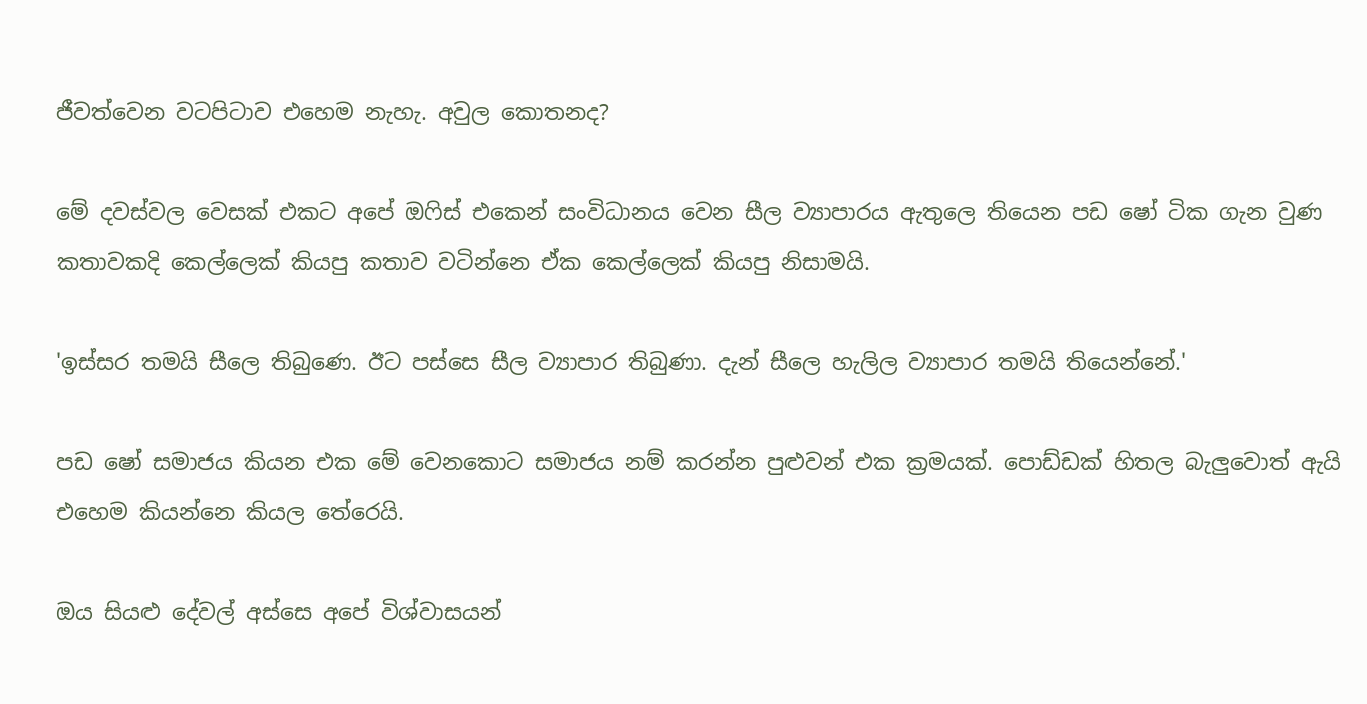ජීවත්වෙන වටපිටාව එහෙම නැහැ. අවුල කොතනද?

මේ දවස්වල වෙසක් එකට අපේ ඔෆිස් එකෙන් සංවිධානය වෙන සීල ව්‍යාපාරය ඇතුලෙ තියෙන පඩ ෂෝ ටික ගැන වුණ කතාවකදි කෙල්ලෙක් කියපු කතාව වටින්නෙ ඒක කෙල්ලෙක් කියපු නිසාමයි.

'ඉස්සර තමයි සීලෙ තිබුණෙ. ඊට පස්සෙ සීල ව්‍යාපාර තිබුණා. දැන් සීලෙ හැලිල ව්‍යාපාර තමයි තියෙන්නේ.'

පඩ ෂෝ සමාජය කියන එක මේ වෙනකොට සමාජය නම් කරන්න පුළුවන් එක ක්‍රමයක්. පොඩ්ඩක් හිතල බැලුවොත් ඇයි එහෙම කියන්නෙ කියල තේරෙයි.

ඔය සියළු දේවල් අස්සෙ අපේ විශ්වාසයන්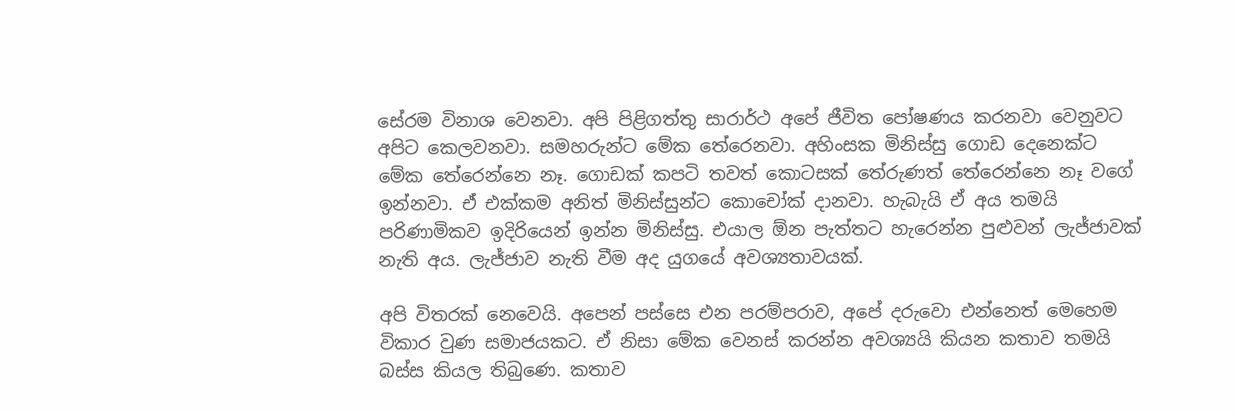සේරම විනාශ වෙනවා. අපි පිළිගත්තු සාරාර්ථ අපේ ජීවිත පෝෂණය කරනවා වෙනුවට අපිට කෙලවනවා. සමහරුන්ට මේක තේරෙනවා. අහිංසක මිනිස්සු ගොඩ දෙනෙක්ට මේක තේරෙන්නෙ නෑ. ගොඩක් කපටි තවත් කොටසක් තේරුණත් තේරෙන්නෙ නෑ වගේ ඉන්නවා. එ‍් එක්කම අනිත් මිනිස්සුන්ට කොචෝක් දානවා. හැබැයි ඒ අය තමයි පරිණාමිකව ඉදිරියෙන් ඉන්න මිනිස්සු. එයාල ඕන පැත්තට හැරෙන්න පුළුවන් ලැජ්ජාවක් නැති අය. ලැජ්ජාව නැති වීම අද යුගයේ අවශ්‍යතාවයක්.

අපි විතරක් නෙවෙයි. අපෙන් පස්සෙ එන පරම්පරාව, අපේ දරුවො එන්නෙත් මෙහෙම විකාර වුණ සමාජ‍යකට. ඒ නිසා මේක වෙනස් කරන්න අවශ්‍යයි කියන කතාව තමයි බස්ස කියල තිබුණෙ. කතාව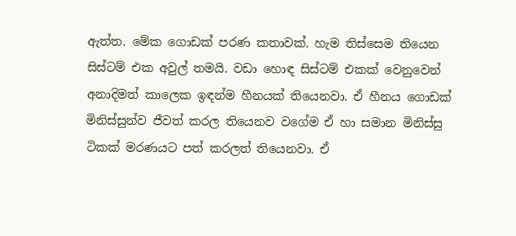ඇත්ත. මේක ගොඩක් පරණ කතාවක්. හැම තිස්සෙම තියෙන සිස්ටම් එක අවුල් තමයි. වඩා හොඳ සිස්ටම් එකක් වෙනුවෙන් අනාදිමත් කාලෙක ඉඳන්ම හීනයක් තියෙනවා. ඒ හීනය ගොඩක් මිනිස්සුන්ව ජීවත් කරල තියෙනව වගේම ඒ හා සමාන මිනිස්සු ටිකක් මරණයට පත් කරලත් තියෙනවා. ඒ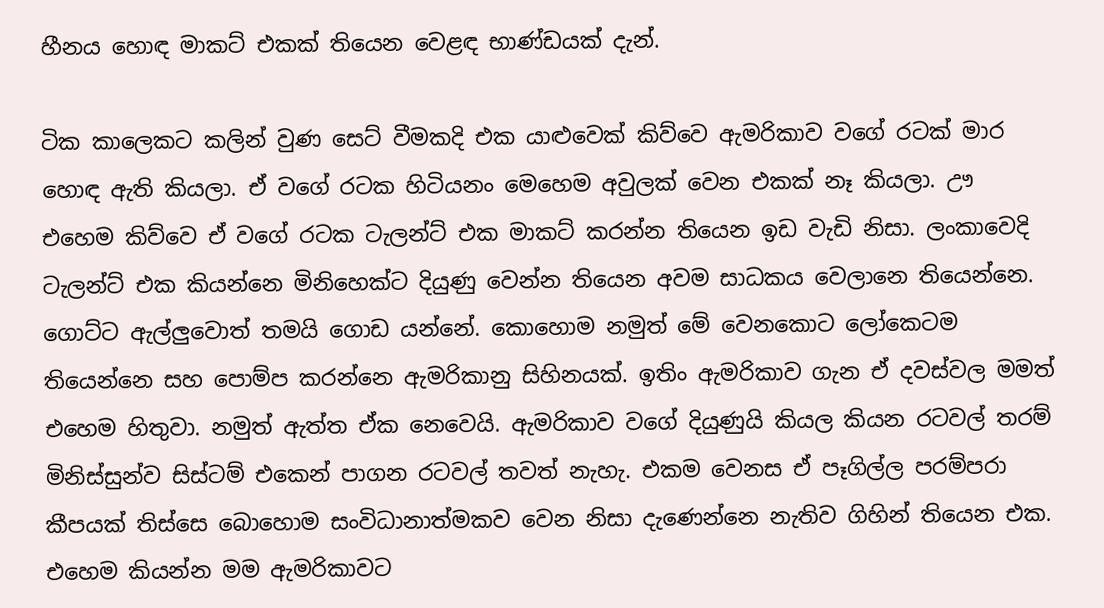හීනය හොඳ මාකට් එකක් තියෙන වෙළඳ භාණ්ඩයක් දැන්.

ටික කාලෙකට කලින් වුණ සෙට් වීමකදි එක යාළුවෙක් කිව්වෙ ඇමරිකාව වගේ රටක් මාර හොඳ ඇති කියලා. ඒ වගේ රටක හිටියනං මෙහෙම අවුලක් වෙන එකක් නෑ කියලා. ඌ එහෙම කිව්වෙ ඒ වගේ රටක ටැලන්ට් එක මාකට් කරන්න තියෙන ඉඩ වැඩි නිසා. ලංකාවෙදි ටැලන්ට් එක කියන්නෙ මිනිහෙක්ට දියුණු වෙන්න තියෙන අවම සාධකය වෙලානෙ තියෙන්නෙ. ගොට්ට ඇල්ලුවොත් තමයි ගොඩ යන්නේ. කොහොම නමුත් මේ වෙනකොට ලෝකෙටම තියෙන්නෙ සහ පොම්ප කරන්නෙ ඇමරිකානු සිහිනයක්. ඉතිං ඇමරිකාව ගැන ඒ දවස්වල මමත් එහෙම හිතුවා. නමුත් ඇත්ත ඒක නෙවෙයි. ඇමරිකාව වගේ දියුණුයි කියල කියන රටවල් තරම් මිනිස්සුන්ව සිස්ටම් එකෙන් පාගන රටවල් තවත් නැහැ. එකම වෙනස ඒ පෑගිල්ල පරම්පරා කීපයක් තිස්සෙ බොහොම සංවිධානාත්මකව වෙන නිසා දැණෙන්නෙ නැතිව ගිහින් තියෙන එක. එහෙම කියන්න මම ඇමරිකාවට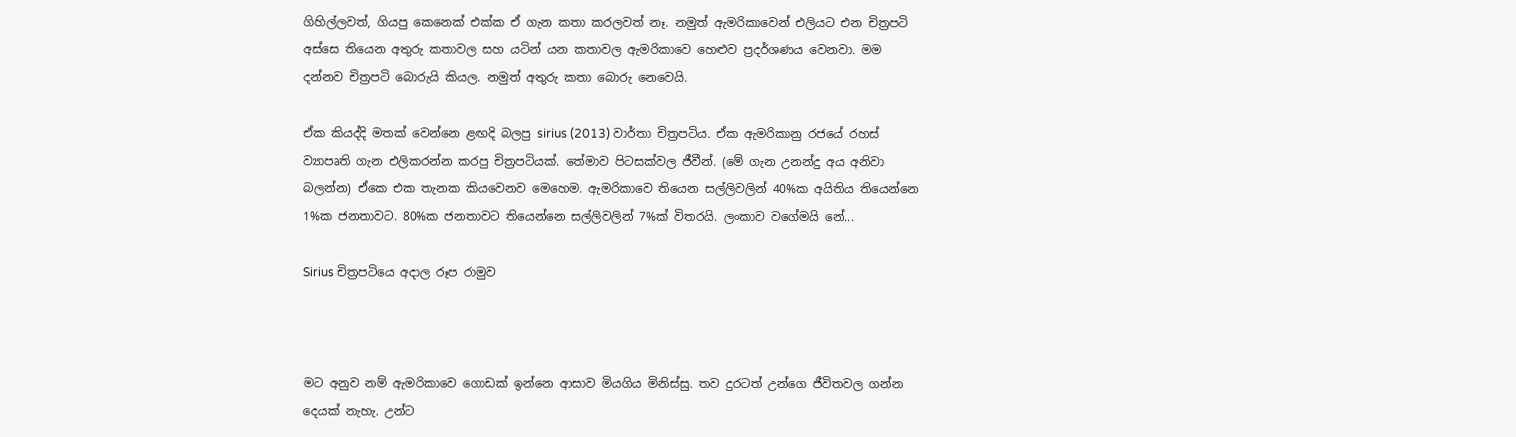ගිහිල්ලවත්, ගියපු කෙනෙක් එක්ක ඒ ගැන කතා කරලවත් නෑ. නමුත් ඇමරිකාවෙන් එලියට එන චිත්‍රපටි අස්සෙ තියෙන අතුරු කතාවල සහ යටින් යන කතාවල ඇමරිකාවෙ හෙළුව ප්‍රදර්ශණය වෙනවා. මම දන්නව චිත්‍රපටි බොරුයි කියල. නමුත් අතුරු කතා බොරු නෙවෙයි.

ඒක කියද්දි මතක් වෙන්නෙ ළඟදි බලපු sirius (2013) වාර්තා චිත්‍රපටිය. ඒක ඇමරිකානු රජයේ රහස් ව්‍යාපෘති ගැන එලිකරන්න කරපු චිත්‍රපටියක්. තේමාව පිටසක්වල ජීවීන්. (මේ ගැන උනන්දු අය අනිවා බලන්න) ඒකෙ එක තැනක කියවෙනව මෙහෙම. ඇමරිකාවෙ තියෙන සල්ලිවලින් 40%ක අයිතිය තියෙන්නෙ 1%ක ජනතාවට. 80%ක ජනතාවට තියෙන්නෙ සල්ලිවලින් 7%ක් විතරයි. ලංකාව වගේමයි නේ...

Sirius චිත්‍රපටියෙ අදාල රූප රාමුව



මට අනුව නම් ඇමරිකාවෙ ගොඩක් ඉන්නෙ ආසාව මියගිය මිනිස්සු. තව දුරටත් උන්ගෙ ජීවිතවල ගන්න දෙයක් නැහැ. උන්ට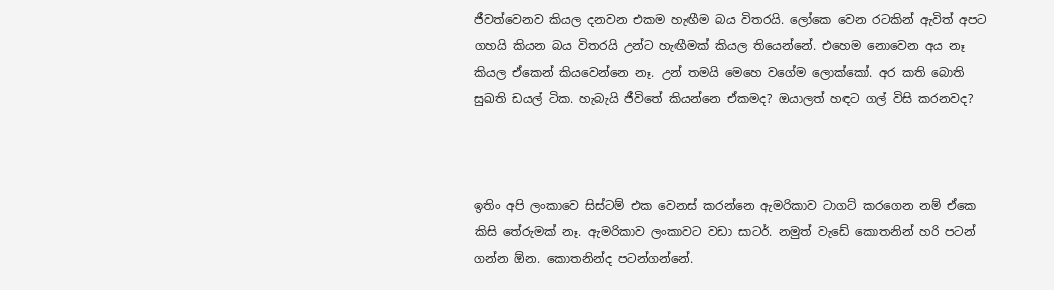ජීවත්වෙනව කියල දනවන එකම හැඟීම බය විතරයි. ලෝකෙ වෙන රටකින් ඇවිත් අපට ගහයි කියන බය විතරයි උන්ට හැඟීමක් කියල තියෙන්නේ. එහෙම නොවෙන අය නෑ කියල ඒකෙන් කියවෙන්නෙ නෑ. උන් තමයි මෙහෙ වගේම ලොක්කෝ. අර කති බොති සුඛති ඩයල් ටික. හැබැයි ජීවිතේ කියන්නෙ ඒකමද? ඔයාලත් හඳට ගල් විසි කරනවද?



ඉතිං අපි ලංකාවෙ සිස්ටම් එක වෙනස් කරන්නෙ ඇමරිකාව ටාගට් කරගෙන නම් ඒකෙ කිසි තේරුමක් නෑ. ඇමරිකාව ලංකාවට වඩා සාටර්. නමුත් වැඩේ කොතනින් හරි පටන් ගන්න ඕන. කොතනින්ද පටන්ගන්නේ.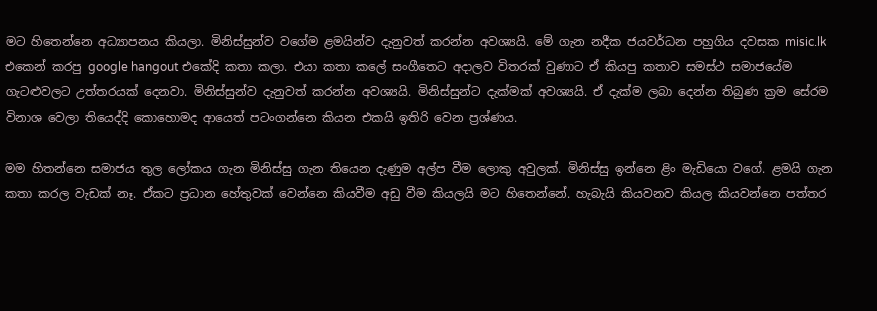මට හිතෙන්නෙ අධ්‍යාපනය කියලා. මිනිස්සුන්ව වගේම ළමයින්ව දැනුවත් කරන්න අවශ්‍යයි. මේ ගැන නදීක ජයවර්ධන පහුගිය දවසක misic.lk එකෙන් කරපු google hangout එකේදි කතා කලා. එයා කතා කලේ සංගීතෙට අදාලව විතරක් වුණාට ඒ කියපු කතාව සමස්ථ සමාජයේම ගැටළුවලට උත්තරයක් දෙනවා. මිනිස්සුන්ව දැනුවත් කරන්න අවශ්‍යයි. මිනිස්සුන්ට දැක්මක් අවශ්‍යයි. ඒ දැක්ම ලබා දෙන්න තිබුණ ක්‍රම සේරම විනාශ වෙලා තියෙද්දි කොහොමද ආයෙත් පටංගන්නෙ කියන එකයි ඉතිරි වෙන ප්‍රශ්ණය.

මම හිතන්නෙ සමාජය තුල ලෝකය ගැන මිනිස්සු ගැන තියෙන දැණුම අල්ප වීම ලොකු අවුලක්. මිනිස්සු ඉන්නෙ ළිං මැඩියො වගේ. ළමයි ගැන කතා කරල වැඩක් නෑ. ඒකට ප්‍රධාන හේතුවක් වෙන්නෙ කියවීම අඩු වීම කියලයි මට හිතෙන්නේ. හැබැයි කියවනව කියල කියවන්නෙ පත්තර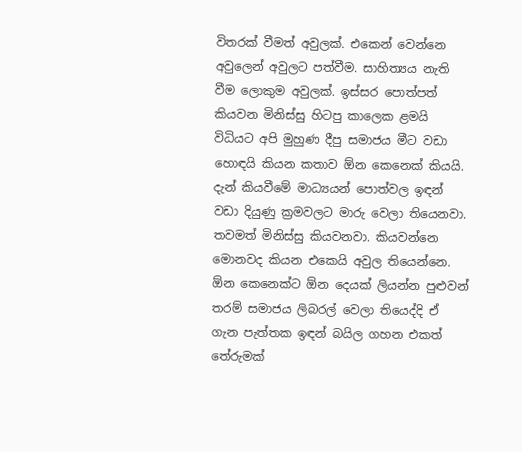විතරක් වීමත් අවුලක්. එකෙන් වෙන්නෙ අවුලෙන් අවුලට පත්වීම. සාහිත්‍යය නැති වීම ලොකුම අවුලක්. ඉස්සර පොත්පත් කියවන මිනිස්සු හිටපු කාලෙක ළමයි විධියට අපි මුහුණ දීපු සමාජය ‍මීට වඩා හොඳයි කියන කතාව ඕන කෙනෙක් කියයි. දැන් කියවීමේ මාධ්‍යයන් පොත්වල ඉඳන් වඩා දියුණු ක්‍රමවලට මාරු වෙලා තියෙනවා. තවමත් මිනිස්සු කියවනවා. කියවන්නෙ මොනවද කියන එකෙයි අවුල තියෙන්නෙ. ඕන කෙනෙක්ට ඕන දෙයක් ලියන්න පුළුවන් තරම් සමාජය ලිබරල් වෙලා තියෙද්දි ඒ ගැන පැත්තක ඉඳන් බයිල ගහන එකත් තේරුමක්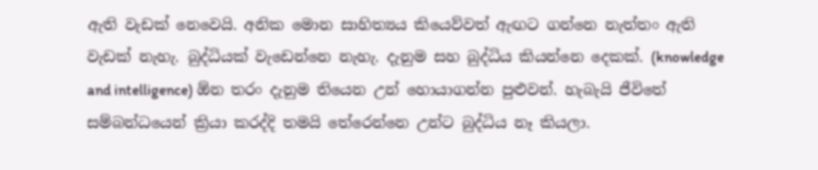ඇති වැඩක් නෙවෙයි. අනික මොන සාහිත්‍යය කියෙව්වත් ඇඟට ගන්නෙ නැත්තං ඇති වැඩක් නැහැ. බුද්ධියක් වැඩෙන්නෙ නැහැ. දැනුම සහ බුද්ධිය කියන්නෙ දෙකක්. (knowledge and intelligence) ඕන තරං දැනුම තියෙන උන් හොයාගන්න පුළුවන්. හැබැයි ජීවිතේ සම්බන්ධයෙන් ක්‍රියා කරද්දි තමයි තේරෙන්නෙ උන්ට බුද්ධිය නෑ කියලා.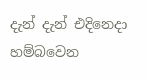දැන් දැන් එදිනෙදා හම්බවෙන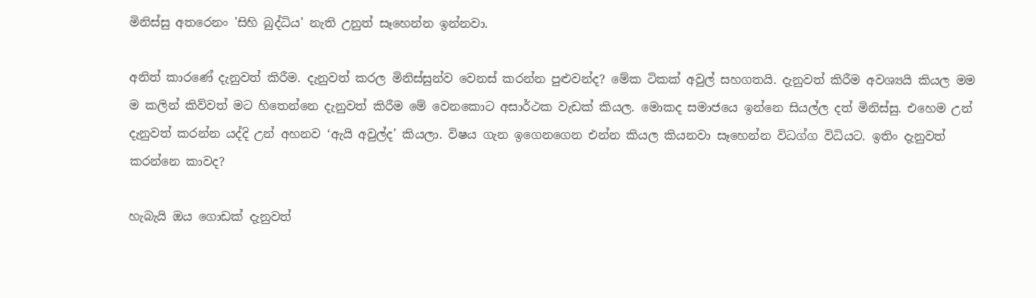මිනිස්සු අතරෙනං 'සිහි බුද්ධිය' නැති උනුත් සෑහෙන්න ඉන්නවා.

අනිත් කාරණේ දැනුවත් කිරීම. දැනුවත් කරල මිනිස්සුන්ව වෙනස් කරන්න පුළුවන්ද? මේක ටිකක් අවුල් සහගතයි. දැනුවත් කිරීම අවශ්‍යයි කියල මම ම කලින් කිව්වත් මට හිතෙන්නෙ දැනුවත් කිරීම මේ වෙනකොට අසාර්ථක වැඩක් කියල. මොකද සමාජයෙ ඉන්නෙ සියල්ල දත් මිනිස්සු. එහෙම උන් දැනුවත් කරන්න යද්දි උන් අහනව ‘ඇයි අවුල්ද’ කියලා. විෂය ගැන ඉගෙනගෙන එන්න කියල කියනවා සෑහෙන්න විධග්ග විධියට. ඉතිං දැනුවත් කරන්නෙ කාවද?

හැබැයි ඔය ගොඩක් දැනුවත්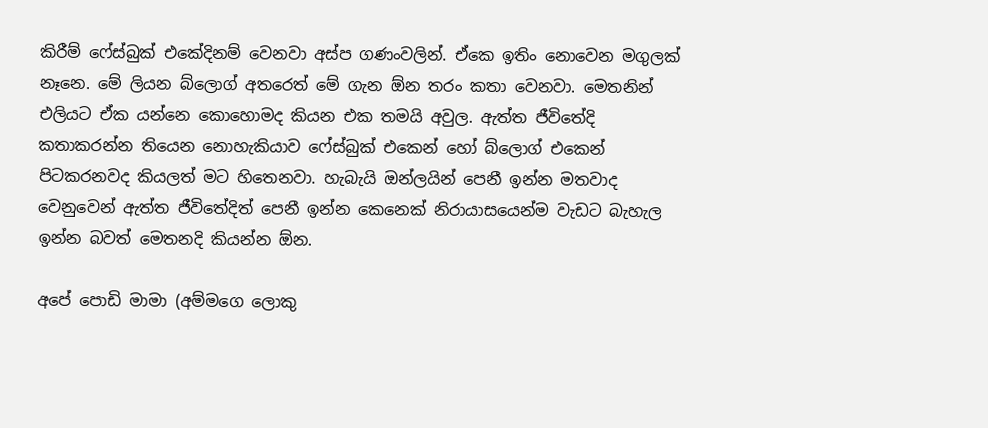කිරීම් ෆේස්බුක් එකේදිනම් වෙනවා අස්ප ගණංවලින්. ඒකෙ ඉතිං නොවෙන මගුලක් නෑනෙ. මේ ලියන බ්ලොග් අතරෙත් මේ ගැන ඕන තරං කතා වෙනවා. මෙතනින් එලියට ඒක යන්නෙ කොහොමද කියන එක තමයි අවුල. ඇත්ත ජීවිතේදි කතාකරන්න තියෙන නොහැකියාව ෆේස්බුක් එකෙන් හෝ බ්ලොග් එකෙන් පිටකරනවද කියලත් මට හිතෙනවා. හැබැයි ඔන්ලයින් පෙනී ඉන්න මතවාද වෙනුවෙන් ඇත්ත ජීවිතේදිත් පෙනී ඉන්න කෙනෙක් නිරායාසයෙන්ම වැඩට බැහැල ඉන්න බවත් මෙතනදි කියන්න ඕන.

අපේ පොඩි මාමා (අම්මගෙ ලොකු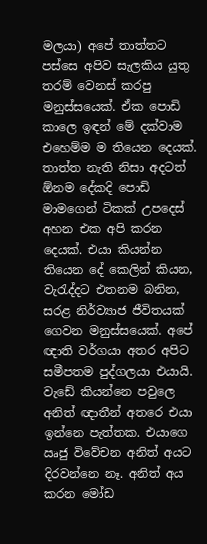මලයා) අපේ තාත්තට පස්සෙ අපිව සැලකිය යුතු තරම් වෙනස් කරපු මනුස්සයෙක්. ඒක පොඩි කාලෙ ඉඳන් මේ දක්වාම එහෙම්ම ම තියෙන දෙයක්. තාත්ත නැති නිසා අදටත් ඕනම දේකදි පොඩි මාමගෙන් ටිකක් උපදෙස් අහන එක අපි කරන දෙයක්. එයා කියන්න තියෙන දේ කෙලින් කියන, වැරැද්දට එතනම බනින, සරළ නිර්ව්‍යාජ ජීවිතයක් ගෙවන මනුස්සයෙක්. අපේ ඥාති වර්ගයා අතර අපිට සමීපතම පුද්ගලයා එයායි. වැඩේ කියන්නෙ පවුලෙ අනිත් ඥාතීන් අතරෙ එයා ඉන්නෙ පැත්තක. එයාගෙ ඍජු විවේචන අනිත් අයට දිරවන්නෙ නෑ. අනිත් අය කරන මෝඩ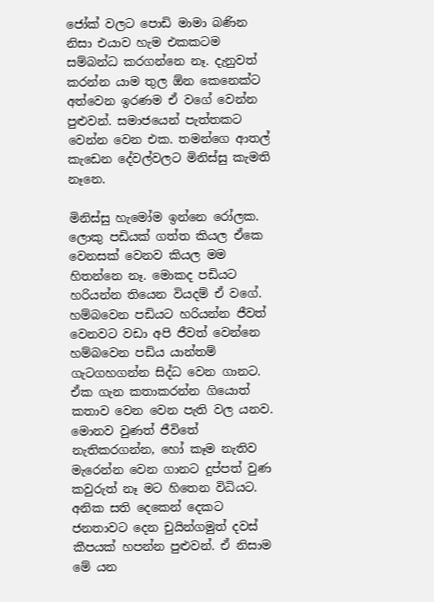ජෝක් වලට පොඩි මාමා බණින නිසා එයාව හැම එකකටම සම්බන්ධ කරගන්නෙ නෑ. දැනුවත් කරන්න යාම තුල ඕන කෙනෙක්ට අත්වෙන ඉරණම ඒ වගේ වෙන්න පුළුවන්. සමාජයෙන් පැත්තකට වෙන්න වෙන එක. තමන්ගෙ ආතල් කැඩෙන දේවල්වලට මිනිස්සු කැමති නෑනෙ.

මිනිස්සු හැමෝම ඉන්නෙ රෝලක. ලොකු පඩියක් ගත්ත කියල ඒකෙ වෙනසක් වෙනව කියල මම හිතන්නෙ නෑ. මොකද පඩියට හරියන්න තියෙන වියදම් ඒ වගේ. හම්බවෙන පඩියට හරියන්න ජීවත් වෙනවට වඩා ‍අපි ජීවත් වෙන්නෙ හම්බවෙන පඩිය යාන්තම් ගැටගහගන්න සිද්ධ වෙන ගානට. ඒක ගැන කතාකරන්න ගියොත් කතාව වෙන වෙන පැති වල යනව. මොනව වුණත් ජීවිතේ නැතිකරගන්න, හෝ කෑම නැතිව මැරෙන්න වෙන ගානට දුප්පත් වුණ කවුරුත් නෑ මට හිතෙන විධියට. අනික සති දෙකෙන් දෙකට ජනතාවට දෙන චුයින්ගමුත් දවස් කීපයක් හපන්න පුළුවන්. ඒ නිසාම මේ යන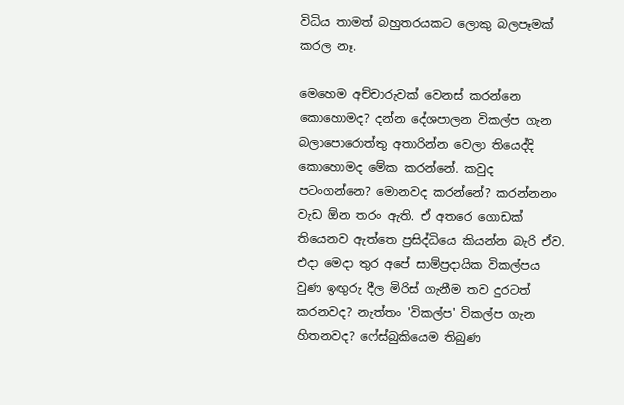විධිය තාමත් බහුතරයකට ලොකු බලපෑමක් කරල නෑ.

මෙහෙම අච්චාරුවක් වෙනස් කරන්නෙ කොහොමද? දන්න දේශපාලන විකල්ප ගැන බලාපොරොත්තු අතාරින්න වෙලා තියෙද්දි කොහොමද මේක කරන්නේ. කවුද පටංගන්නෙ? මොනවද කරන්නේ? කරන්නනං වැඩ ඕන තරං ඇති. ඒ අතරෙ ගොඩක් තියෙනව ඇත්තෙ ප්‍රසිද්ධියෙ කියන්න බැරි ඒව. එදා මෙදා තුර අපේ සාම්ප්‍රදායික විකල්පය වුණ ඉඟුරු දීල මිරිස් ගැනීම තව දුරටත් කරනවද? නැත්තං 'විකල්ප' විකල්ප ගැන හිතනවද? ෆේස්බුකියෙම තිබුණ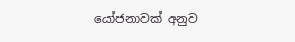යෝජනාවක් අනුව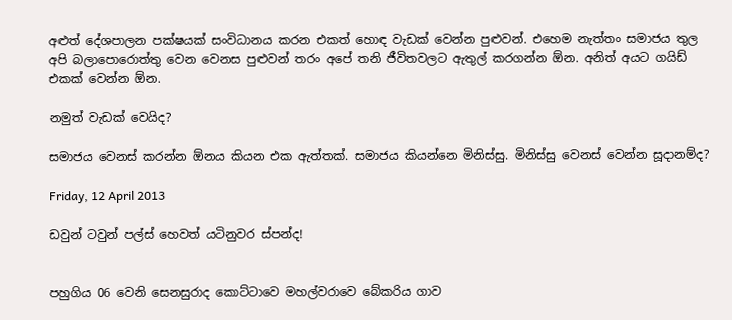අළුත් ‍දේශපාලන පක්ෂයක් සංවිධානය කරන එකත් හොඳ වැඩක් වෙන්න පුළුවන්. එහෙම නැත්තං සමාජය තුල අපි බලාපොරොත්තු වෙන වෙනස පුළුවන් තරං අපේ තනි ජීවිතවලට ඇතුල් කරගන්න ඕන. අනිත් අයට ගයිඩ් එකක් වෙන්න ඕන.

නමුත් වැඩක් වෙයිද?

සමාජය වෙනස් කරන්න ඕනය කියන එක ඇත්තක්. සමාජය කියන්නෙ මිනිස්සු. මිනිස්සු වෙනස් වෙන්න සූදානම්ද?

Friday, 12 April 2013

ඩවුන් ටවුන් පල්ස් හෙවත් යටිනුවර ස්පන්ද!


පහුගිය 06 වෙනි සෙනසුරාද කොට්ටාවෙ මහල්වරාවෙ බේකරිය ගාව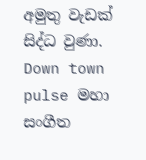අමුතු වැඩක් සිද්ධ වුණා. Down town pulse මහා සංගීත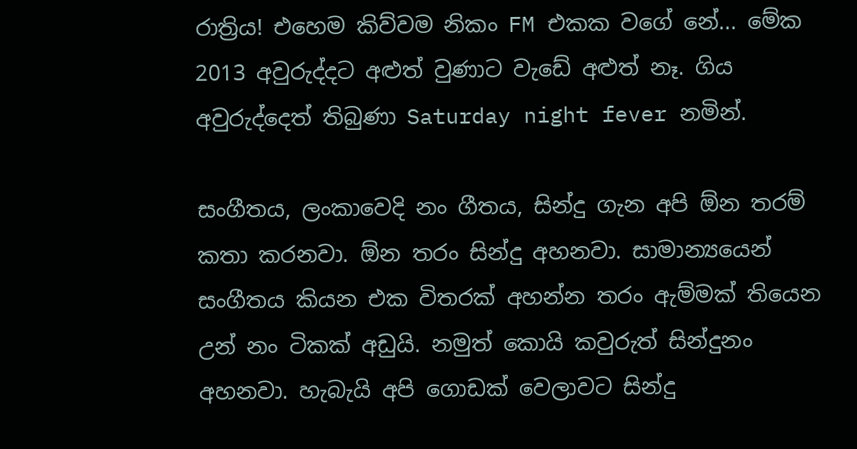රාත්‍රිය! එහෙම කිව්වම නිකං FM එකක ‍වගේ නේ... මේක 2013 අවුරුද්දට අළුත් වුණාට වැඩේ අළුත් නෑ. ගිය අවුරුද්දෙත් තිබුණා Saturday night fever නමින්.

සංගීතය, ලංකාවෙදි නං ගීතය, සින්දු ගැන අපි ඕන තරම් කතා කරනවා. ඕන තරං සින්දු අහනවා. සාමාන්‍යයෙන් සංගීතය කියන එක විතරක් අහන්න තරං ඇම්මක් තියෙන උන් නං ටිකක් අඩුයි. නමුත් කොයි කවුරුත් සින්දුනං අහනවා. හැබැයි අපි ගොඩක් වෙලාවට සින්දු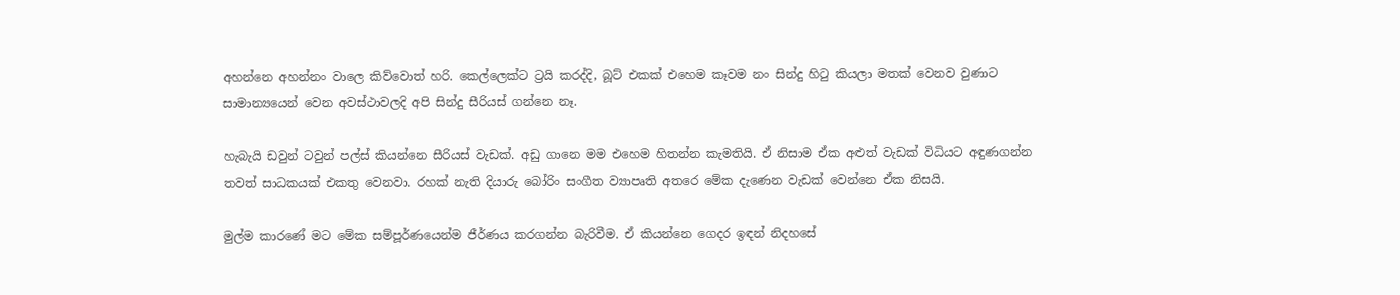අහන්නෙ අහන්නං වාලෙ කිව්වොත් හරි. කෙල්ලෙක්ට ට්‍රයි කරද්දි, බූට් එකක් එහෙම කෑවම නං සින්දු හිටු කියලා මතක් වෙනව වුණාට සාමාන්‍යයෙන් වෙන අවස්ථාවලදි අපි සින්දු සීරියස් ගන්නෙ නෑ.

හැබැයි ඩවුන් ටවුන් පල්ස් කියන්නෙ සීරියස් වැඩක්. අඩු ගානෙ මම එහෙම හිතන්න කැමතියි. ඒ නිසාම ඒක අළුත් වැඩක් විධියට අඳුණගන්න තවත් සාධකයක් එකතු වෙනවා. රහක් නැති දියාරු බෝරිං සංගීත ව්‍යාපෘති අතරෙ මේක දැණෙන වැඩක් වෙන්නෙ ඒක නිසයි.

මුල්ම කාරණේ ම‍ට මේක සම්පූර්ණයෙන්ම ජීර්ණය කරගන්න බැරිවීම. ඒ කියන්නෙ ගෙදර ඉඳන් නිදහසේ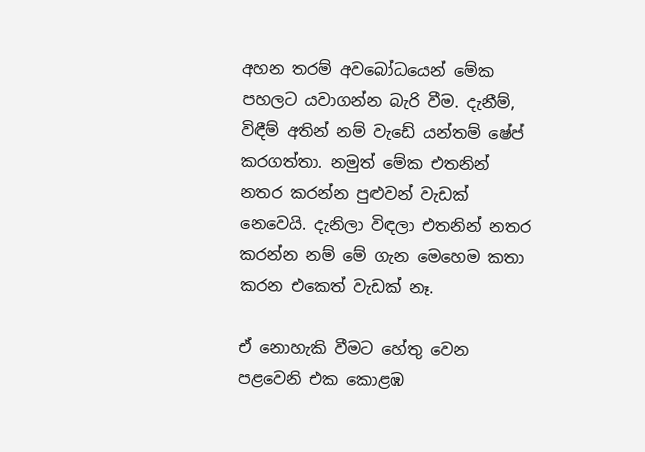අහන තරම් අවබෝධයෙන් මේක පහලට යවාගන්න බැරි වීම. දැනීම්, විඳීම් අතින් නම් වැඩේ යන්තම් ෂේප් කරගත්තා. නමුත් මේක එතනින් නතර කරන්න පුළුවන් වැඩක් නෙවෙයි. දැනිලා විඳලා එතනින් නතර කරන්න නම් මේ ගැන මෙහෙම කතා කරන එකෙත් වැඩක් නෑ.

ඒ නොහැකි වීමට හේතු වෙන පළවෙනි එක කොළඹ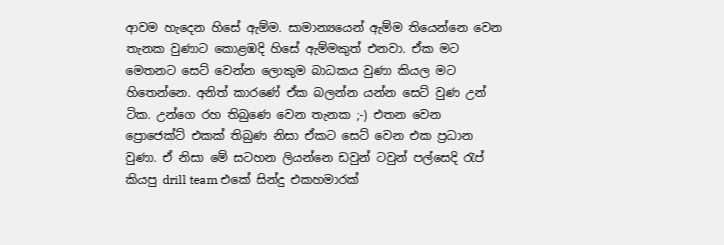ආවම හැදෙන හිසේ ඇම්ම. සාමාන්‍යයෙන් ඇම්ම තියෙන්නෙ වෙන තැනක වුණාට කොළඹදි හිසේ ඇම්මකුත් එනවා. ඒක මට මෙතනට සෙට් වෙන්න ලොකුම බාධකය වුණා කියල මට හිතෙන්නෙ. අනිත් කාරණේ ඒක බලන්න යන්න සෙට් වුණ උන් ටික. උන්ගෙ රහ තිබුණෙ වෙන තැනක ;-) එතන වෙන ප්‍රොජෙක්ට් එකක් තිබුණ නිසා ඒකට සෙට් වෙන එක ප්‍රධාන වුණා. ඒ නිසා මේ සටහන ලියන්නෙ ඩවුන් ටවුන් පල්සෙදි රැප් කියපු drill team එකේ සින්දු එකහමාරක්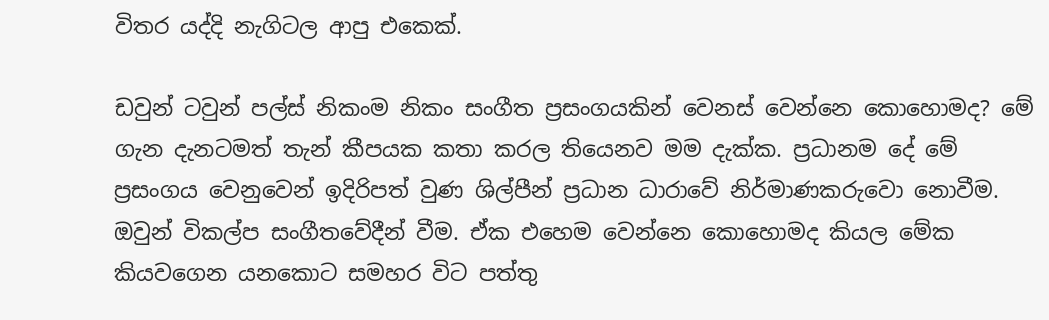විතර යද්දි නැගිටල ආපු එකෙක්.

ඩවුන් ටවුන් පල්ස් නිකංම නිකං සංගීත ප්‍රසංගයකින් වෙනස් වෙන්නෙ කොහොමද? මේ ගැන දැනටමත් තැන් කීපයක කතා කරල තියෙනව මම දැක්ක. ප්‍රධානම දේ මේ ප්‍රසංගය වෙනුවෙන් ඉදිරිපත් වුණ ශිල්පීන් ප්‍රධාන ධාරාවේ නිර්මාණකරුවො‍ නොවීම. ඔවුන් විකල්ප සංගීතවේදීන් වීම. ඒක එහෙම වෙන්නෙ කොහොමද කියල මේක කියවගෙන යනකොට සමහර විට පත්තු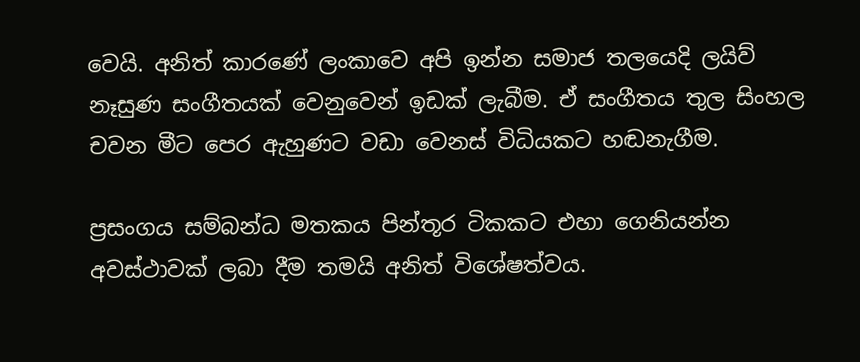වෙයි. අනිත් කාරණේ ලංකාවෙ අපි ඉන්න සමාජ තලයෙදි ලයිව් නෑසුණ සංගීතයක් වෙනුවෙන් ඉඩක් ලැබීම. ඒ සංගීතය තුල සිංහල චවන මීට පෙර ඇහුණට වඩා වෙනස් විධියකට හඬනැගීම.

ප්‍රසංගය සම්බන්ධ මතකය පින්තූර ටිකකට එහා ගෙනියන්න අවස්ථාවක් ලබා දීම තමයි අනිත් විශේෂත්වය.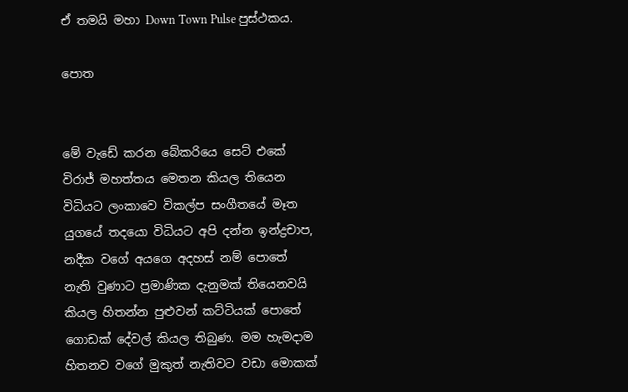ඒ තමයි මහා Down Town Pulse පුස්ථකය.

පොත


මේ වැඩේ කරන බේකරියෙ සෙට් එකේ විරාජ් මහත්තය මෙතන කියල තියෙන විධියට ලංකාවෙ විකල්ප සංගීතයේ මෑත යුගයේ තදයො විධියට අපි දන්න ඉන්ද්‍රචාප, නදීක වගේ අයගෙ අදහස් නම් පොතේ නැති වුණාට ප්‍රමාණික දැනුමක් තියෙනවයි කියල හිතන්න පුළුවන් කට්ටියක් පොතේ ගොඩක් දේවල් කියල තිබුණ. මම හැමදාම හිතනව වගේ මුකුත් නැතිවට වඩා මොකක්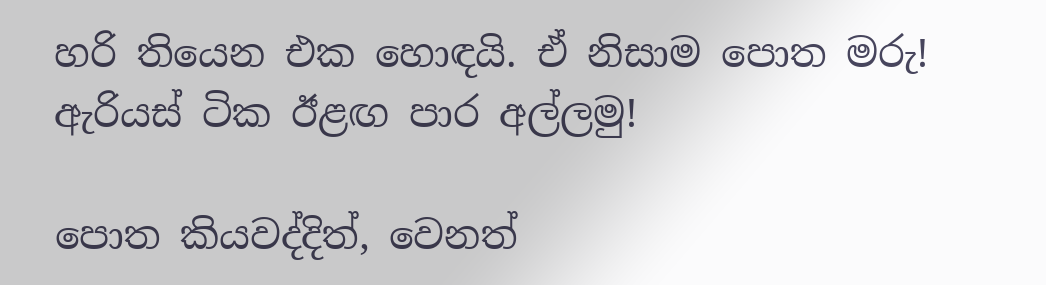හරි තියෙන එක හොඳයි. ඒ නිසාම පොත මරු! ඇරියස් ටික ඊළඟ පාර අල්ලමු!

පොත කියවද්දිත්, වෙනත්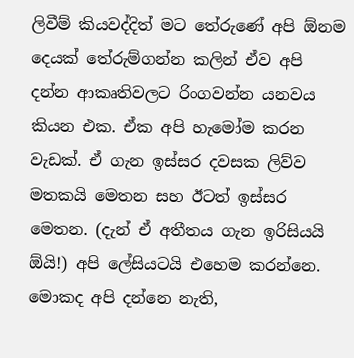ලිවීම් කියවද්දිත් මට තේරුණේ අපි ඕනම දෙයක් තේරුම්ගන්න කලින් ඒව අපි දන්න ආකෘතිවලට රිංගවන්න යනවය කියන එක. ඒක අපි හැමෝම කරන වැඩක්. ඒ ගැන ඉස්සර දවසක ලිව්ව මතකයි මෙතන සහ ඊටත් ඉස්සර මෙතන. (දැන් ඒ අතීතය ගැන ඉරිසියයි ඕයි!) අපි ලේසියටයි එහෙම කරන්නෙ. මොකද අපි දන්නෙ නැති,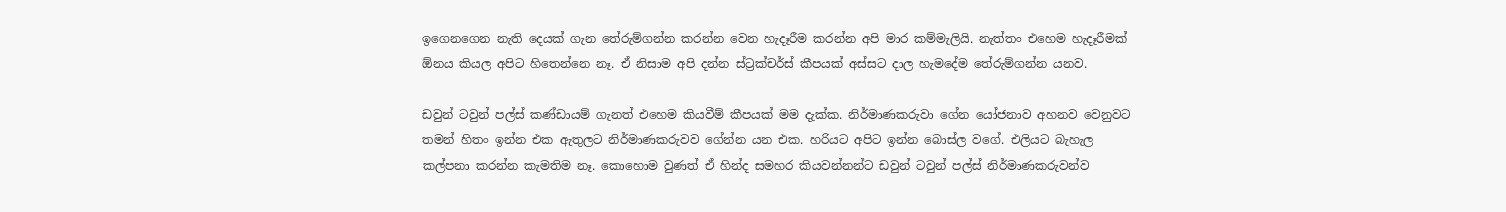ඉගෙනගෙන නැති දෙයක් ගැන තේරුම්ගන්න කරන්න වෙන හැදෑරීම කරන්න අපි මාර කම්මැලියි. නැත්තං එහෙම හැදෑරීමක් ඕනය කියල අපිට හිතෙන්නෙ නෑ. ඒ නිසාම අපි දන්න ස්ට්‍රක්චර්ස් කීපයක් අස්සට දාල හැමදේම තේරුම්ගන්න යනව.

ඩවුන් ටවුන් පල්ස් කණ්ඩායම් ගැනත් එහෙම කියවීම් කීපයක් මම දැක්ක. නිර්මාණකරුවා ගේන යෝජනාව අහනව වෙනුවට තමන් හිතං ඉන්න එක ඇතුලට නිර්මාණකරුවව ගේන්න යන එක. හරියට අපිට ඉන්න බොස්ල වගේ. එලියට බැහැල කල්පනා කරන්න කැමතිම නෑ. කොහොම වුණත් ඒ හින්ද සමහර කියවන්නන්ට ‍ඩවුන් ටවුන් පල්ස් නිර්මාණකරුවන්ව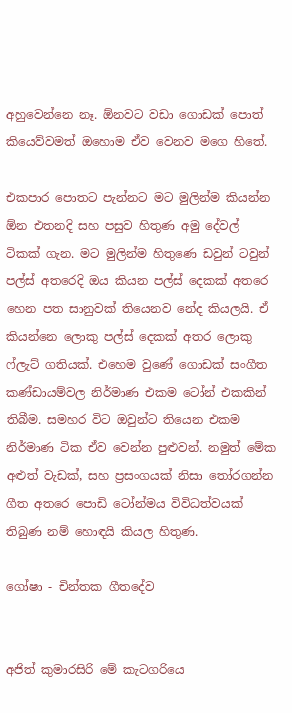අහුවෙන්නෙ නෑ. ඕනවට වඩා ගොඩක් පොත් කියෙව්වමත් ඔහොම ඒව වෙනව මගෙ හිතේ.

එකපාර පොතට පැන්නට මට මුලින්ම කියන්න ඕන එතනදි සහ පසුව හිතුණ අමු දේවල් ටිකක් ගැන. මට මුලින්ම හිතුණෙ ‍ඩවුන් ටවුන් පල්ස් අතරෙදි ඔය කියන පල්ස් දෙකක් අතරෙ හෙන පත සානුවක් තියෙනව නේද කියලයි. ඒ කියන්නෙ ලොකු පල්ස් දෙකක් අතර ලොකු ෆ්ලැට් ගතියක්. එහෙම වුණේ ගොඩක් සංගීත කණ්ඩායම්වල නිර්මාණ එකම ටෝන් එකකින් තිබීම. සමහර විට ඔවුන්ට තියෙන එකම නිර්මාණ ටික ඒව වෙන්න පුළුවන්. නමුත් මේක අළුත් වැඩක්, සහ ප්‍රසංගයක් නිසා තෝරගන්න ගීත අතරෙ පොඩි ටෝන්මය විවිධත්වයක් තිබුණ නම් හොඳයි කියල හිතුණ.

ගෝෂා - චින්තක ගීතදේව


අජිත් කුමාරසිරි මේ කැටගරියෙ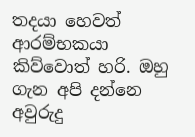තදයා හෙවත් ආරම්භකයා කිව්වොත් හරි. ඔහු ගැන අපි දන්නෙ අවුරුදු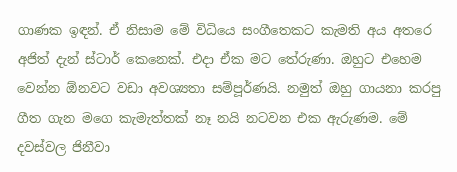ගාණක ඉඳන්. ඒ නිසාම මේ විධියෙ සංගීතෙකට කැමති අය අතරෙ අජිත් දැන් ස්ටාර් කෙනෙක්. එදා ඒක මට තේරුණා. ඔහුට එහෙම වෙන්න ඕනවට වඩා අවශ්‍යතා සම්පූර්ණයි. නමුත් ඔහු ගායනා කරපු ගීත ගැන මගෙ කැමැත්තක් නෑ නයි නටවන එක ඇරුණම. මේ දවස්වල ජිනීවා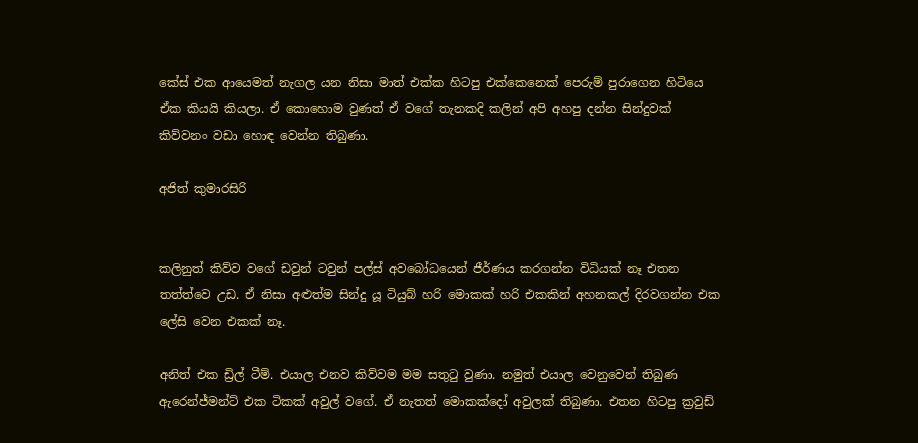කේස් එක ආයෙමත් නැගල යන නිසා මාත් එක්ක හිටපු එක්කෙනෙක් පෙරුම් පුරාගෙන හිටියෙ ඒක කියයි කියලා. ඒ කොහොම වුණත් ඒ වගේ තැනකදි කලින් අපි අහපු දන්න සින්දුවක් කිව්වනං ‍වඩා හොඳ වෙන්න තිබුණා.

අජිත් කුමාරසිරි


කලිනුත් කිව්ව වගේ ‍ඩවුන් ටවුන් පල්ස් අවබෝධයෙන් ජීර්ණය කරගන්න විධියක් නෑ එතන තත්ත්වෙ උඩ. ඒ නිසා අළුත්ම සින්දු යූ ටියුබ් හරි මොකක් හරි එකකින් අහනකල් දිරවගන්න එක ලේසි වෙන එකක් නෑ.

අනිත් එක ඩ්‍රිල් ටීම්. එයාල එනව කිව්වම මම සතුටු වුණා. නමුත් එයාල වෙනුවෙන් තිබුණ ඇරෙන්ජ්මන්ට් එක ටිකක් අවුල් වගේ. ඒ නැතත් මොකක්දෝ අවුලක් තිබුණා. එතන හිටපු ක්‍රවුඩ්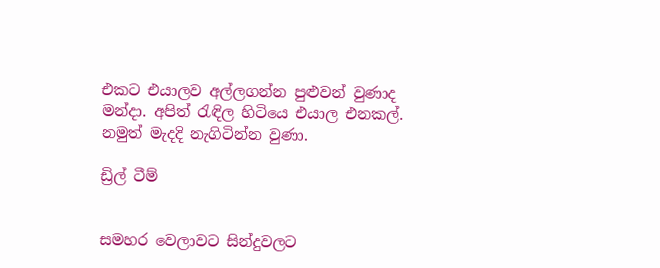එකට එයාලව අල්ලගන්න පුළුවන් වුණාද මන්දා. අපිත් රැඳිල හිටියෙ එයාල එනකල්. නමුත් මැදදි නැගිටින්න වුණා.

ඩ්‍රිල් ටීම්


සමහර වෙලාවට සින්දුවලට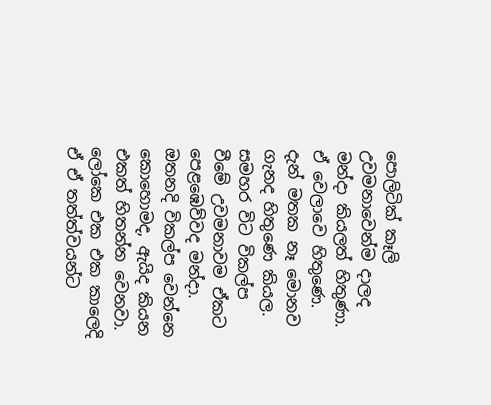පොලිටික් කෑලි උවමනාවෙන්ම දාලද මන්දා කියලත් හිතුණා. ඒ වෙලාවෙ හිතුණෙ. දැන් මතක නෑ මොනව ගැනද හිතුණෙ කියල. සමහර විට විකල්ප වීමේ උවමනාවම ඒකට පෙළඹෙව්වද මන්දා. ඔතනදි විකල්ප වෙන්නෙ කොහොමද, ඇයිද කියන එකත් හිතන්න වෙනවා. ලෝකෙ එක එක කාලෙදි ඒ ඒ තත්ත්වයන්ට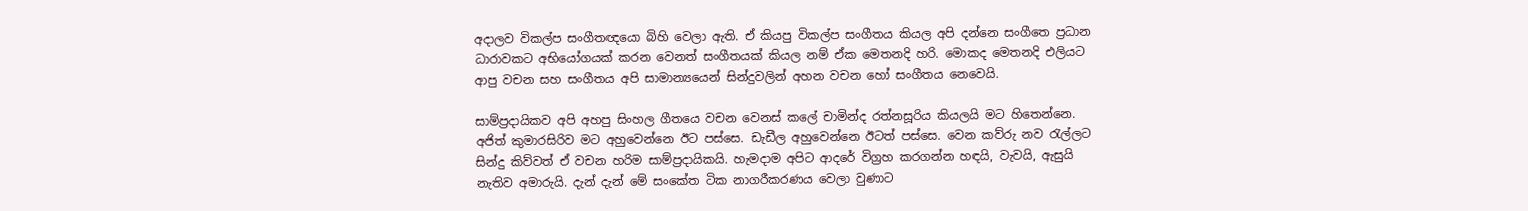අදාලව විකල්ප සංගීතඥයො බිහි වෙලා ඇති. ඒ කියපු විකල්ප සංගීතය කියල අපි දන්නෙ සංගීතෙ ප්‍රධාන ධාරාවකට අභියෝගයක් කරන වෙනත් සංගීතයක් කියල නම් ඒක ‍මෙතනදි හරි. මොකද මෙතනදි එලියට ආපු වචන සහ සංගීතය අපි සාමාන්‍යයෙන් සින්දුවලින් අහන වචන හෝ සංගීතය නෙවෙයි.

සාම්ප්‍රදායිකව අපි අහපු සිංහල ගීතයෙ වචන වෙනස් කලේ චාමින්ද රත්නසූරිය කියලයි මට හිතෙන්නෙ. අජිත් කුමාරසිරිව මට අහුවෙන්නෙ ඊට පස්සෙ. ඩැඩීල අහුවෙන්නෙ ඊටත් පස්සෙ. වෙන කව්රු නව රැල්ලට සින්දු කිව්වත් ඒ වචන හරිම සාම්ප්‍රදායිකයි. හැමදාම අපිට ආදරේ විග්‍රහ කරගන්න හඳයි, වැවයි, ඇසුයි නැතිව අමාරුයි. දැන් දැන් මේ සංකේත ටික නාගරීකරණය වෙලා වුණාට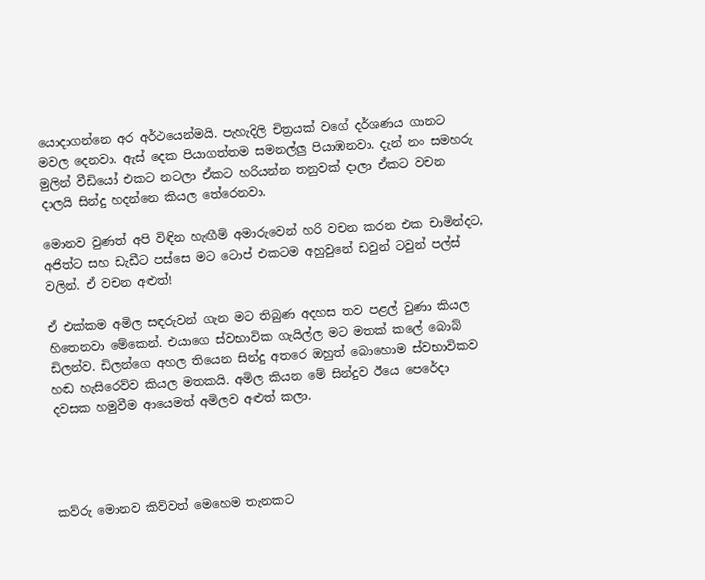යොදාගන්නෙ අර අර්ථයෙන්මයි. පැහැදිලි චිත්‍රයක් වගේ දර්ශණය ගානට මවල දෙනවා. ඇස් දෙක පියාගත්තම සමනල්ලු පියාඹනවා. දැන් නං සමහරු මුලින් වීඩියෝ එකට නටලා ඒකට හරියන්න තනුවක් දාලා ඒකට වචන දාලයි සින්දු හදන්නෙ කියල තේරෙනවා.

මොනව වුණත් අපි විඳින හැඟීම් අමාරුවෙන් හරි වචන කරන එක චාමින්දට, අජිත්ට සහ ඩැඩීට පස්සෙ මට ටොප් එකටම අහුවුනේ ‍ඩවුන් ටවුන් පල්ස් වලින්. ඒ වචන අළුත්!

ඒ එක්කම අමිල සඳරුවන් ගැන මට තිබුණ අදහස තව පළල් වුණා කියල හිතෙනවා මේකෙන්. එයාගෙ ස්වභාවික ගැයිල්ල මට මතක් කලේ බොබ් ඩිලන්ව. ඩිලන්ගෙ අහල තියෙන සින්දු අතරෙ ඔහුත් බොහොම ස්වභාවිකව හඬ හැසිරෙව්ව කියල මතකයි. අමිල කියන මේ සින්දුව ඊයෙ පෙරේදා දවසක හමුවීම ආයෙමත් අමිලව අළුත් කලා.




කව්රු මොනව කිව්වත් මෙහෙම තැනකට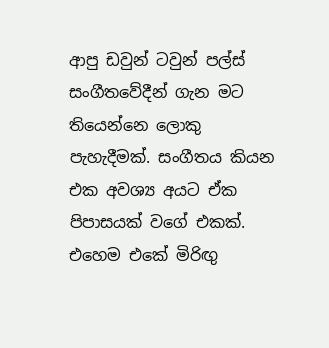ආපු ‍ඩවුන් ටවුන් පල්ස් සංගීතවේදීන් ගැන මට තියෙන්නෙ ලොකු පැහැදීමක්. සංගීතය කියන එක අවශ්‍ය අයට ඒක පිපාසයක් වගේ එකක්. එහෙම එකේ මිරිඟු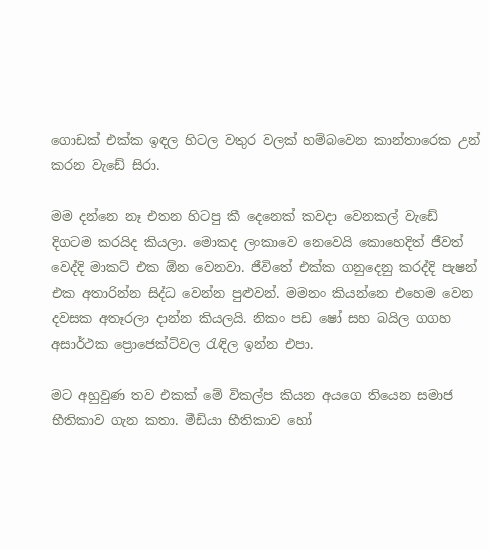ගොඩක් එක්ක ඉඳල හිටල වතුර වලක් හම්බවෙන කාන්තාරෙක උන් කරන වැඩේ සිරා.

මම දන්නෙ නෑ එතන හිටපු කී දෙනෙක් කවදා වෙනකල් වැඩේ දිගටම කරයිද කියලා. මොකද ලංකාවෙ නෙවෙයි කොහෙදිත් ජීවත් වෙද්දි මාකට් එක ඕන වෙනවා. ජීවිතේ එක්ක ගනුදෙනු කරද්දි පැෂන් එක අතාරින්න සිද්ධ වෙන්න පුළුවන්. මමනං කියන්නෙ එහෙම වෙන දවසක අතෑරලා දාන්න කියලයි. නිකං පඩ ෂෝ සහ බයිල ගගහ අසාර්ථක ප්‍රොජෙක්ට්වල රැඳිල ඉන්න එපා.

මට අහුවුණ තව එකක් මේ විකල්ප කියන අයගෙ තියෙන සමාජ භීතිකාව ගැන කතා. මීඩියා භීතිකාව හෝ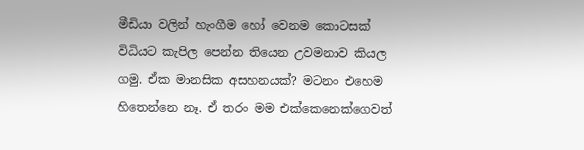මීඩියා වලින් හැංගීම හෝ වෙනම කොටසක් විධියට කැපිල පෙන්න තියෙන උවමනාව කියල ගමු. ඒක මානසික අසහනයක්? මටනං එහෙම හිතෙන්නෙ නෑ. ඒ තරං මම එක්කෙනෙක්ගෙවත්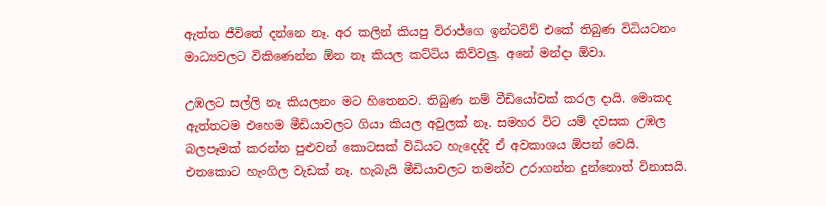ඇත්ත ජීවිතේ දන්නෙ නෑ. අර කලින් කියපු විරාජ්ගෙ ඉන්ටවිව් එ‍කේ තිබුණ විධියටනං මාධ්‍යවලට විකිණෙන්න ඕන නෑ කියල කට්ටිය කිව්වලු. අනේ මන්දා ඕවා.

උඹලට සල්ලි නෑ කියලනං මට හිතෙනව. තිබුණ නම් වීඩියෝවක් කරල දායි. මොකද ඇත්තටම එහෙම මීඩියාවලට ගියා කියල අවුලක් නෑ. සමහර විට යම් දවසක උඹල බලපෑමක් කරන්න පුළුවන් කොටසක් විධියට හැදෙද්දි ඒ අවකාශය ඕපන් වෙයි. එතකොට හැංගිල වැඩක් නෑ. හැබැයි මීඩියාවලට තමන්ව උරාගන්න දුන්නොත් විනාසයි.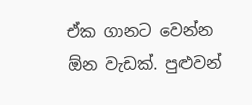ඒක ගානට වෙන්න ඕන වැඩක්. පුළුවන්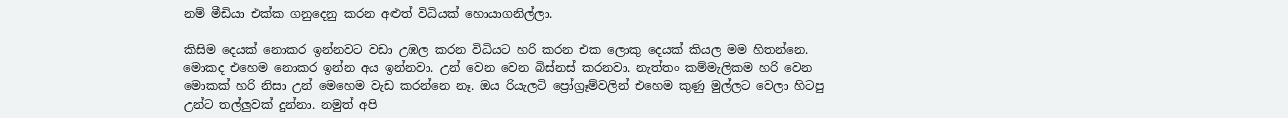නම් මීඩියා එක්ක ගනුදෙනු කරන අළුත් විධියක් හොයාගනිල්ලා.

කිසිම දෙයක් නොකර ඉන්නවට වඩා උඹල කරන විධියට හරි කරන එක ලොකු දෙයක් කියල මම හිතන්නෙ. මොකද එහෙම නොකර ඉන්න අය ඉන්නවා. උන් වෙන වෙන බිස්නස් කරනවා. නැත්තං කම්මැලිකම හරි වෙන මොකක් හරි නිසා උන් මෙහෙම වැඩ කරන්නෙ නෑ. ඔය රියැලටි ප්‍රෝග්‍රෑම්වලින් එහෙම කුණු මුල්ලට වෙලා හිටපු උන්ට තල්ලුවක් දුන්නා. නමුත් අපි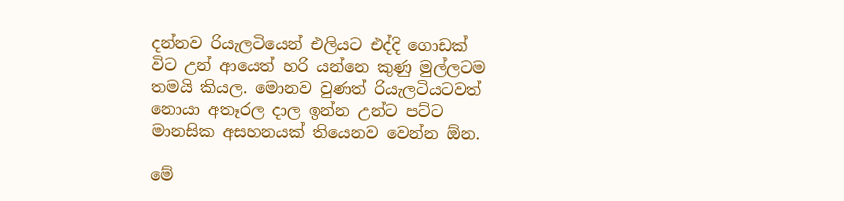දන්නව රියැලටියෙන් එලියට එද්දි ගොඩක් විට උන් ආයෙත් හරි යන්නෙ කුණු මුල්ලටම තමයි කියල. මොනව වුණත් රියැලටියටවත් නොයා අතෑරල දාල ඉන්න උන්ට පට්ට මානසික අසහනයක් තියෙනව වෙන්න ඕන.

මේ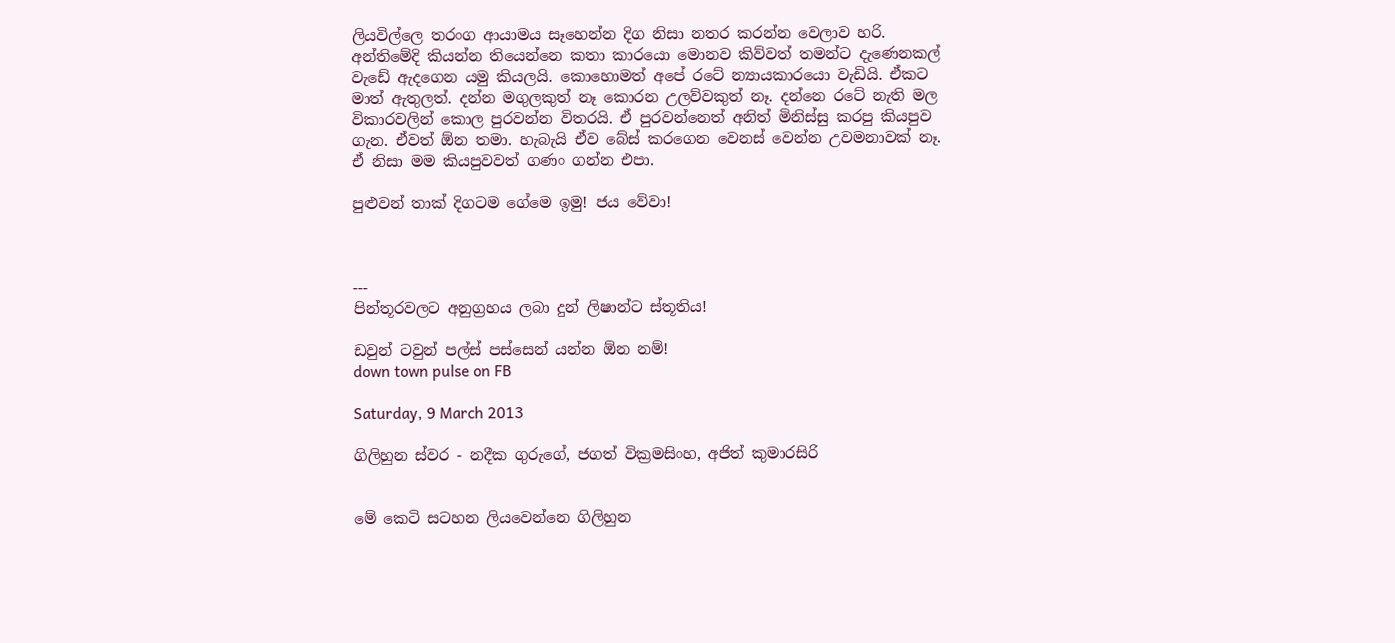ලියවිල්ලෙ තරංග ආයාමය සෑහෙන්න දිග නිසා නතර කරන්න වෙලාව හරි. අන්තිමේදි කියන්න තියෙන්නෙ කතා කාරයො මොනව කිව්වත් තමන්ට දැණෙනකල් වැඩේ ඇදගෙන යමු කියලයි. කොහොමත් අපේ රටේ න්‍යායකාරයො වැඩියි. ඒකට මාත් ඇතුලත්. දන්න මගුලකුත් නෑ කොරන උලව්වකුත් නෑ. දන්නෙ රටේ නැති මල විකාරවලින් කොල පුරවන්න විතරයි. ඒ පුරවන්නෙත් අනිත් මිනිස්සු කරපු කියපුව ගැන. ඒවත් ඕන තමා. හැබැයි ඒව බේස් කරගෙන වෙනස් වෙන්න උවමනාවක් නෑ. ඒ නිසා මම කියපුවවත් ගණං ගන්න එපා.

පුළුවන් තාක් දිගටම ගේමෙ ඉමු! ජය වේවා!



---
පින්තූරවලට අනුග්‍රහය ලබා දුන් ලිෂාන්ට ස්තූතිය!

ඩවුන් ටවුන් පල්ස් පස්සෙන් යන්න ඕන නම්!
down town pulse on FB

Saturday, 9 March 2013

ගිලිහුන ස්වර - නදීක ගුරුගේ, ජගත් වික්‍රමසිංහ, අජිත් කුමාරසිරි


මේ කෙටි සටහන ලියවෙන්නෙ ගිලිහුන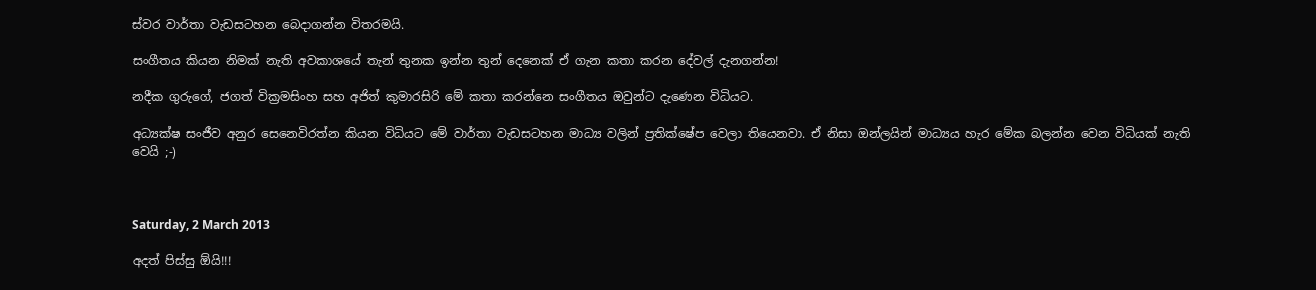ස්වර වාර්තා වැඩසටහන බෙදාගන්න විතරමයි.

සංගීතය කියන නිමක් නැති අවකාශයේ තැන් තුනක ඉන්න තුන් දෙනෙක් ඒ ගැන කතා කරන දේවල් දැනගන්න!

නදීක ගුරුගේ, ජගත් වික්‍රමසිංහ සහ අජිත් කුමාරසිරි මේ කතා කරන්නෙ සංගීතය ඔවුන්ට දැණෙන විධියට.

අධ්‍යක්ෂ සංජීව අනුර සෙනෙවිරත්න කියන විධියට මේ වාර්තා වැඩසටහන මාධ්‍ය වලින් ප්‍රතික්ෂේප වෙලා තියෙනවා. ඒ නිසා ඔන්ලයින් මාධ්‍යය හැර මේක බලන්න වෙන විධියක් නැති වෙයි ;-)



Saturday, 2 March 2013

අදත් පිස්සු ඕයි!!!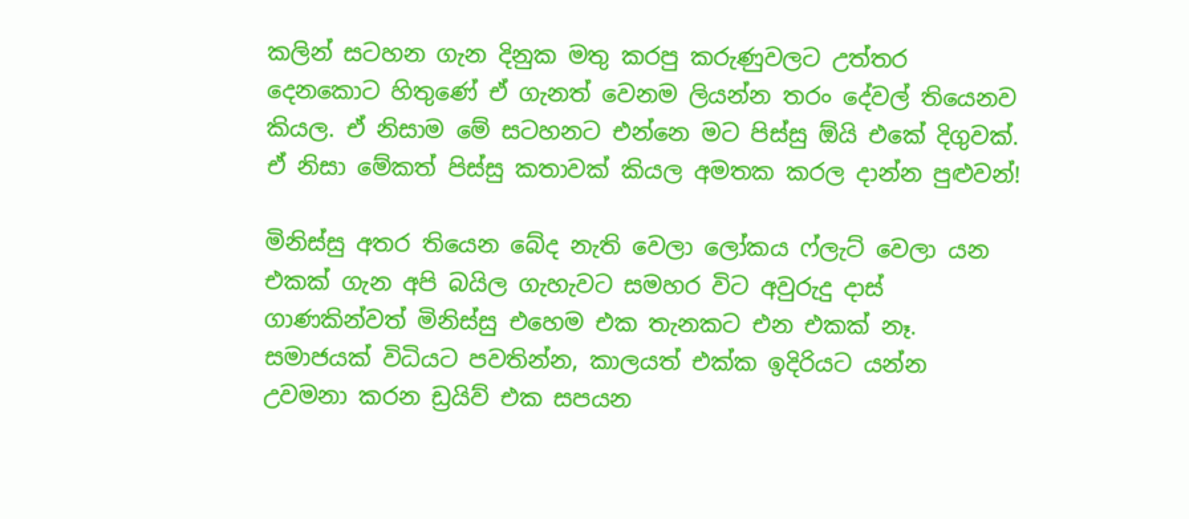කලින් සටහන ගැන දිනුක මතු කරපු කරුණුවලට උත්තර දෙනකොට හිතුණේ ඒ ගැනත් වෙනම ලියන්න තරං දේවල් තියෙනව කියල. ඒ නිසාම මේ සටහනට එන්නෙ මට පිස්සු ඕයි එකේ දිගුවක්. ඒ නිසා මේකත් පිස්සු කතාවක් කියල අමතක කරල දාන්න පුළුවන්!

මිනිස්සු අතර ‍තියෙන බේද නැති වෙලා ලෝකය ෆ්ලැට් වෙලා යන එකක් ගැන අපි බයිල ගැහැවට සමහර විට අවුරුදු දාස් ගාණකින්වත් මිනිස්සු එහෙම එක තැනකට එන එකක් නෑ. සමාජයක් විධියට පවතින්න, කාලයත් එක්ක ඉදිරියට යන්න උවමනා කරන ඩ්‍රයිව් එක සපයන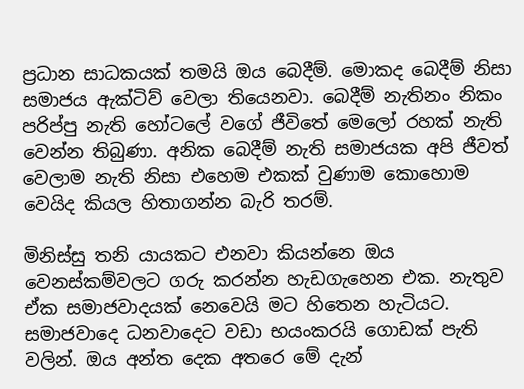ප්‍රධාන සාධකයක් තමයි ඔය බෙදීම්. මොකද බෙදීම් නිසා සමාජය ඇක්ටිව් වෙලා තියෙනවා. බෙදීම් නැතිනං නිකං පරිප්පු නැති හෝටලේ වගේ ජීවිතේ මෙලෝ රහක් නැති වෙන්න තිබුණා. අනික බෙදීම් නැති සමාජයක අපි ජීවත් වෙලාම නැති නිසා එහෙම එකක් වුණාම කොහොම වෙයිද කියල හිතාගන්න බැරි තරම්.

මිනිස්සු තනි යායකට එනවා කියන්නෙ ඔය වෙනස්කම්වලට ගරු කරන්න හැඩගැහෙන එක. නැතුව ඒක සමාජවාදයක් නෙවෙයි මට හිතෙන හැටියට. සමාජවාදෙ ධනවාදෙට වඩා භයංකරයි ගොඩක් පැති වලින්. ඔය අන්ත දෙක අතරෙ මේ දැන්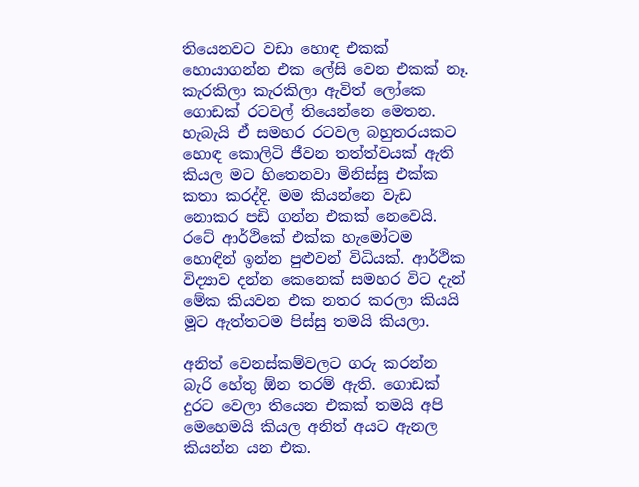තියෙනවට වඩා හොඳ එකක් හොයාගන්න එක ලේසි වෙන එකක් නෑ. කැරකිලා කැරකිලා ඇවිත් ලෝකෙ ගොඩක් රටවල් තියෙන්නෙ මෙතන. හැබැයි ඒ සමහර රටවල බහුතරයකට හොඳ කොලිටි ජීවන තත්ත්වයක් ඇති කියල මට හිතෙනවා මිනිස්සු එක්ක කතා කරද්දි. මම කියන්නෙ වැඩ නොකර පඩි ගන්න එකක් නෙවෙයි. රටේ ආර්ථිකේ එක්ක හැමෝටම හොඳින් ඉන්න පුළුවන් විධියක්. ආර්ථික විද්‍යාව දන්න කෙනෙක් සමහර විට දැන් මේක කියවන එක නතර කරලා කියයි මූට ඇත්තටම පිස්සු තමයි කියලා.

අනිත් වෙනස්කම්වලට ගරු කරන්න බැරි හේතු ඕන තරම් ඇති. ගොඩක් දුරට වෙලා තියෙන එකක් තමයි අපි මෙහෙමයි කියල අනිත් අයට ඇනල කියන්න යන එක.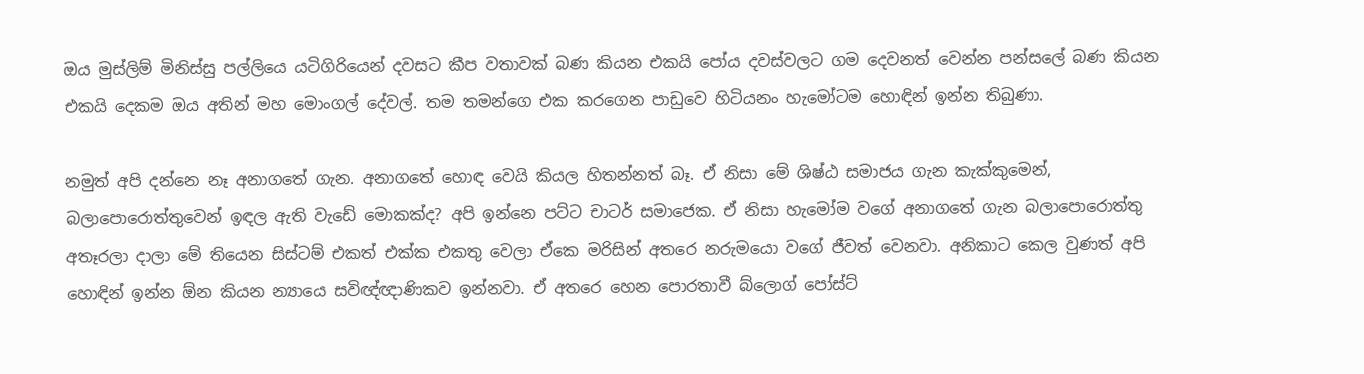ඔය මුස්ලිම් මිනිස්සු පල්ලියෙ යටිගිරියෙන් දවසට කීප වතාවක් බණ කියන එකයි පෝය දවස්වලට ගම දෙවනත් වෙන්න පන්සලේ බණ කියන එකයි දෙකම ඔය අතින් මහ මොංගල් දේවල්. තම තමන්ගෙ එක කරගෙන පාඩුවෙ හිටියනං හැමෝටම හොඳින් ඉන්න තිබුණා.

නමුත් අපි දන්නෙ නෑ අනාගතේ ගැන. අනාගතේ හොඳ වෙයි කියල හිතන්නත් බෑ. ඒ නිසා මේ ශිෂ්ඨ සමාජය ගැන කැක්කුමෙන්, බලාපොරොත්තුවෙන් ඉඳල ඇති වැඩේ මොකක්ද? අපි ඉන්නෙ පට්ට චාටර් සමාජෙක. ඒ නිසා හැමෝම වගේ අනාගතේ ගැන බලාපොරොත්තු අතෑරලා දාලා මේ තියෙන සිස්ටම් එකත් එක්ක එකතු වෙලා ඒකෙ මරිසින් අතරෙ නරුමයො වගේ ජීවත් වෙනවා. අනිකාට කෙල වුණත් අපි හොඳින් ඉන්න ඕන කියන න්‍යායෙ සවිඥ්ඥාණිකව ඉන්නවා. ඒ අතරෙ හෙන පොරතාවී බ්ලොග් පෝස්ට්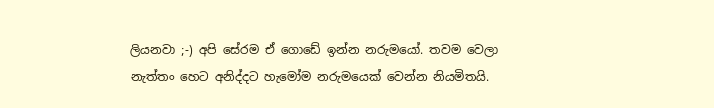ලියනවා ;-) අපි සේරම ඒ ගොඩේ ඉන්න නරුමයෝ. තවම වෙලා නැත්තං හෙට අනිද්දට හැමෝම නරුමයෙක් වෙන්න නියමිතයි.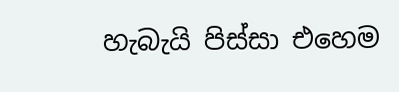හැබැයි පිස්සා එහෙම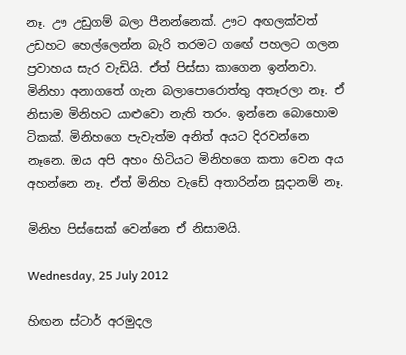නෑ. ඌ උඩුගම් බලා පීනන්නෙක්. ඌට අඟලක්වත් උඩහට හෙල්ලෙන්න බැරි තරමට ග‍ඟේ පහලට ගලන ප්‍රවාහය සැර වැඩියි. ඒත් පිස්සා කාගෙන ඉන්නවා. මිනිහා අනාගතේ ගැන බලාපොරොත්තු අතෑරලා නෑ. ඒ නිසාම මිනිහට යාළුවො නැති තරං. ඉන්නෙ බොහොම ටිකක්. මිනිහගෙ පැවැත්ම අනිත් අයට දිරවන්නෙ නෑනෙ. ඔය අපි අහං හිටියට මිනිහගෙ කතා වෙන අය අහන්නෙ නෑ. ඒත් මිනිහ වැඩේ අතාරින්න සූදානම් නෑ.

මිනිහ පිස්සෙක් වෙන්නෙ ඒ නිසාමයි.

Wednesday, 25 July 2012

හිඟන ස්ටාර් අරමුදල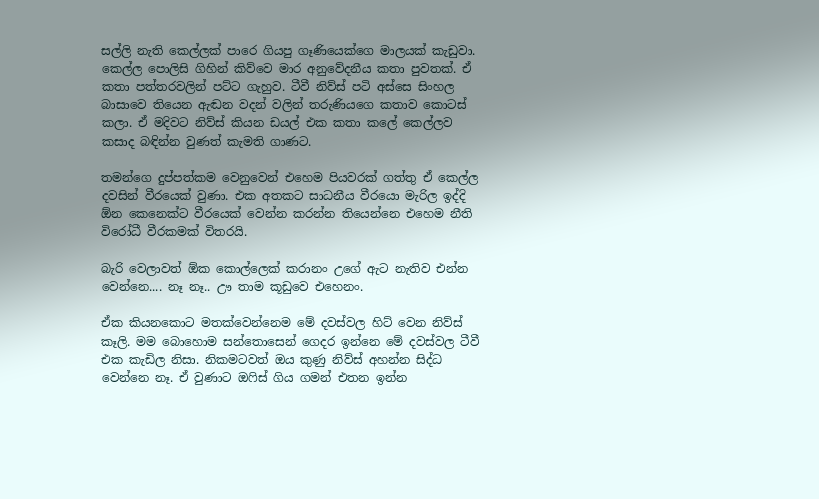සල්ලි නැති කෙල්ලක් පාරෙ ගියපු ගෑණියෙක්ගෙ මාලයක් කැඩුවා. කෙල්ල පොලිසි ගිහින් කිව්වෙ මාර අනුවේදනීය කතා පුවතක්. ඒ කතා පත්තරවලින් පට්ට ගැහුව. ටීවී නිව්ස් පටි අස්සෙ සිංහල බාසාවෙ තියෙන ඇඬන වදන් වලින් තරුණියගෙ කතාව කොටස් කලා. ඒ මදිවට නිව්ස් කියන ඩයල් එක කතා කලේ කෙල්ලව කසාද බඳින්න වුණත් කැමති ගාණට.

තමන්ගෙ දුප්පත්කම වෙනුවෙන් එහෙම පියවරක් ගත්තු ඒ කෙල්ල දවසින් වීරයෙක් වුණා. එක අතකට සාධනීය වීරයො මැරිල ඉද්දි ඕන කෙනෙක්ට වීරයෙක් වෙන්න කරන්න තියෙන්නෙ එහෙම නීති විරෝධී වීරකමක් විතරයි.

බැරි වෙලාවත් ඕක කොල්ලෙක් කරානං උගේ ඇට නැතිව එන්න වෙන්නෙ.... නෑ නෑ.. ඌ තාම කූඩුවෙ එහෙනං.

ඒක කියනකොට මතක්වෙන්නෙම මේ දවස්වල හිට් වෙන නිව්ස් කෑලි. මම බොහොම සන්තොසෙන් ගෙදර ඉන්නෙ මේ දවස්වල ටීවී එක කැඩිල නිසා. නිකමටවත් ඔය කුණු නිව්ස් අහන්න සිද්ධ වෙන්නෙ නෑ. ඒ වුණාට ඔෆිස් ගිය ගමන් එතන ඉන්න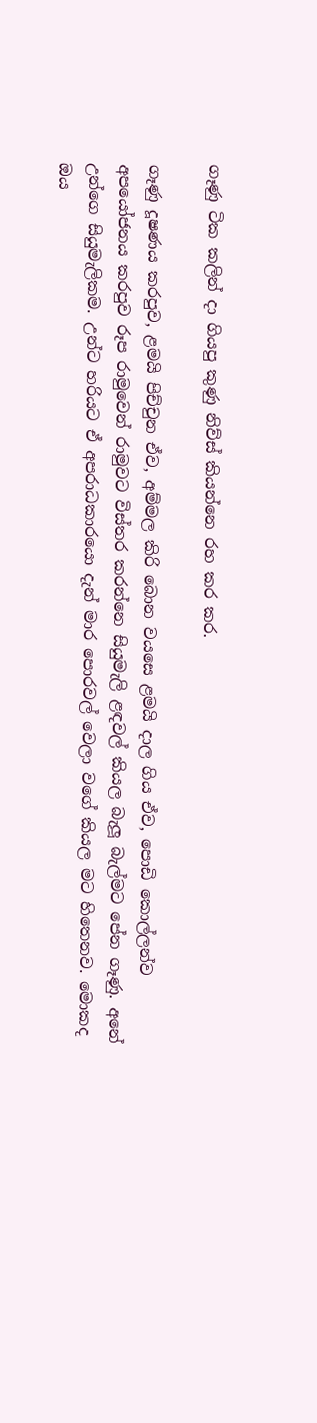ගෑණු ටික කලින් දා ගියපු කුණු නිව්ස් කියන්නෙ රහ කර කර.

ගෑණු දූෂණය කරපුව, ළමයි පිච්චුන ඒව, අම්මල කිරි බොන වයසෙ ළමයි දාල ගිය ඒව, පොඩි කොල්ලන්ව අපයෝජනය කරපුව රූප රාමුවෙන් රාමුවට විස්තර කරන්නෙ සියුමැලි ළඳවල් කියල බැලූ බැල්මට පේන ගෑණු. අනේ උන්ගෙ සියුමැලිකම. උන්ට හරියට ඒ අපරාධකාරයො දැන් මාර පොරවල් වෙලා වගේ කියල මට හිතෙනව. මොකද ඔය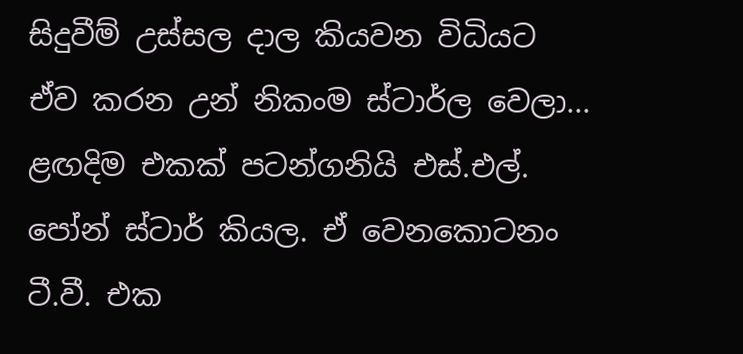සිදුවීම් උස්සල දාල කියවන විධියට ඒව කරන උන් නිකංම ස්ටාර්ල වෙලා... ළඟදිම එකක් පටන්ගනියි එස්.එල්. පෝන් ස්ටාර් කියල. ඒ වෙනකොටනං ටී.වී. එක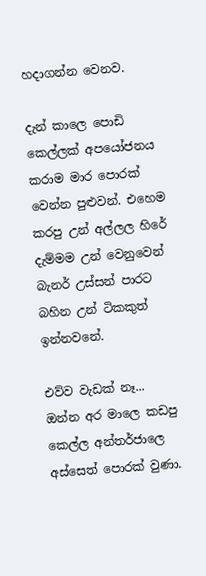හදාගන්න වෙනව.

දැන් කාලෙ පොඩි කෙල්ලක් අපයෝජනය කරාම මාර පොරක් වෙන්න පුළුවන්. එහෙම කරපු උන් අල්ලල හිරේ දැම්මම උන් වෙනුවෙන් බැනර් උස්සන් පාරට බහින උන් ටිකකුත් ඉන්නවනේ.

එව්ව වැඩක් නෑ... ඔන්න අර මාලෙ කඩපු කෙල්ල අන්තර්ජාලෙ අස්සෙත් පොරක් වුණා.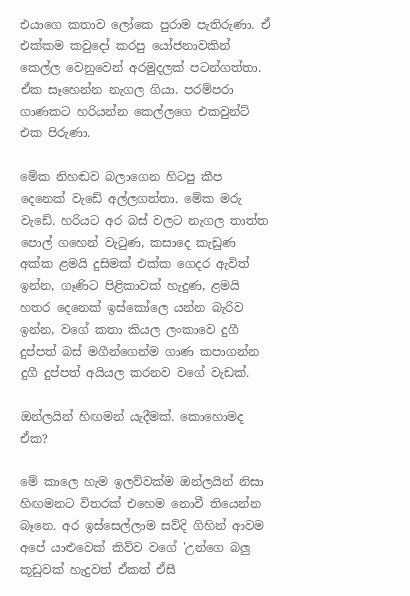එයාගෙ කතාව ලෝකෙ පුරාම පැතිරුණා. ඒ එක්කම කවුදෝ කරපු යෝජනාවකින් කෙල්ල වෙනුවෙන් අරමුදලක් පටන්ගත්තා. ඒක ‍සෑහෙන්න නැගල ගියා. පරම්පරා ගාණකට හරියන්න කෙල්ලගෙ එකවුන්ට් එක පිරුණා.

මේක නිහඬව බලාගෙන හිටපු කීප දෙනෙක් වැඩේ අල්ලගත්තා. මේක මරු වැඩේ. හරියට අර බස් වලට නැගල තාත්ත පොල් ගහෙන් වැටුණ, කසාදෙ කැඩුණ අක්ක ළමයි දුසිමක් එක්ක ගෙදර ඇවිත් ඉන්න, ගෑණිට පිළිකාවක් හැදුණ, ළමයි හතර දෙනෙක් ඉස්කෝලෙ යන්න බැරිව ඉන්න, වගේ කතා කියල ලංකාවෙ දුගී දුප්පත් බස් මගීන්ගෙන්ම ගාණ කපාගන්න දුගී දුප්පත් අයියල කරනව වගේ වැඩක්.

ඔන්ලයින් හිඟමන් යැදීමක්. කොහොමද ඒක?

මේ කාලෙ හැම ඉලව්වක්ම ඔන්ලයින් නිසා හිඟමනට විතරක් එහෙම නොවී තියෙන්න බෑනෙ. අර ඉස්සෙල්ලාම සව්දි ගිහින් ආවම අපේ යාළුවෙක් කිව්ව වගේ 'උන්ගෙ බලු කූඩුවක් හැදුවත් ඒකත් ඒසී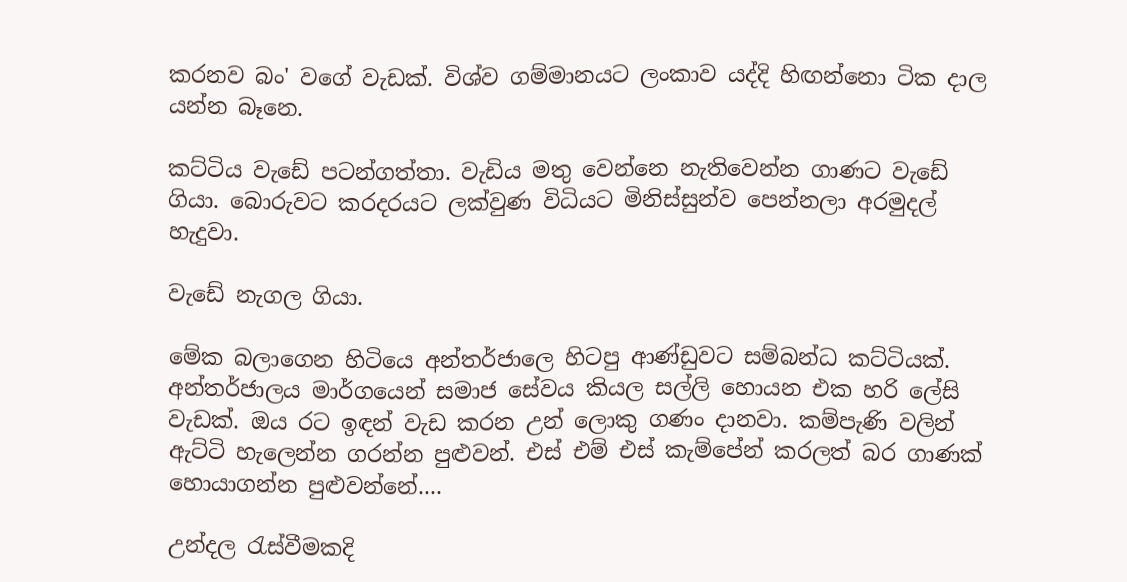කරනව බං' වගේ වැඩක්. විශ්ව ගම්මානයට ලංකාව යද්දි හිඟන්නො ටික දාල යන්න බෑනෙ.

කට්ටිය වැඩේ පටන්ගත්තා. වැඩිය මතු වෙන්නෙ නැතිවෙන්න ගාණට වැඩේ ගියා. බො‍රුවට කරදරයට ලක්වුණ විධියට මිනිස්සුන්ව පෙන්නලා අරමුදල් හැදුවා.

වැඩේ නැගල ගියා.

මේක බලාගෙන හිටියෙ අන්තර්ජාලෙ හිටපු ආණ්ඩුවට සම්බන්ධ කට්ටියක්. අන්තර්ජාලය මාර්ගයෙන් සමාජ සේවය කියල සල්ලි හොයන එක හරි ලේසි වැඩක්. ඔය රට ඉඳන් වැඩ කරන උන් ලොකු ගණං දානවා. කම්පැණි වලින් ඇට්ටි හැලෙන්න ගරන්න පුළුවන්. එස් එම් එස් කැම්පේන් කරලත් බර ගාණක් හොයාගන්න පුළුවන්නේ....

උන්දල රැස්වීමකදි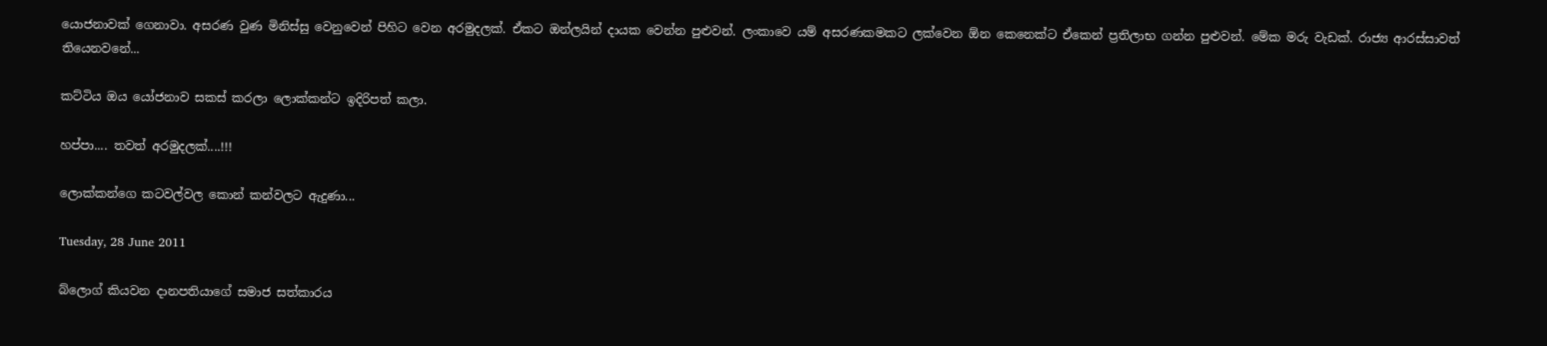යොජනාවක් ගෙනාවා. අසරණ වුණ මිනිස්සු වෙනුවෙන් පිහිට වෙන අරමුදලක්. ඒකට ඔන්ලයින් දායක වෙන්න පුළුවන්. ලංකාවෙ යම් අසරණකමකට ලක්වෙන ඕන කෙනෙක්ට ඒකෙන් ප්‍රතිලාභ ගන්න පුළුවන්. මේක මරු වැඩක්. රාජ්‍ය ආරස්සාවත් තියෙනවනේ...

කට්ටිය ඔය යෝජනාව සකස් කරලා ලොක්කන්ට ඉදිරිපත් කලා.

හප්පා.... තවත් අරමුදලක්....!!!

ලොක්කන්ගෙ කටවල්වල කොන් කන්වලට ඇදුණා...

Tuesday, 28 June 2011

බ්ලොග් කියවන දානපතියාගේ සමාජ සත්කාරය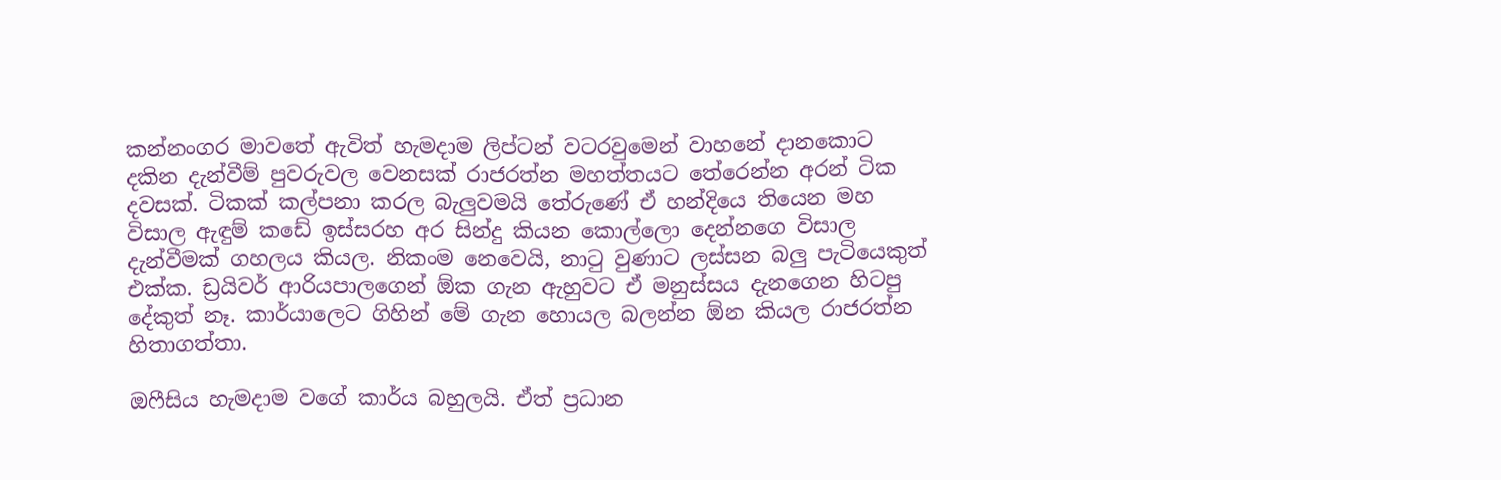කන්නංගර මාවතේ ඇවිත් හැමදාම ලිප්ටන් වටරවුමෙන් වාහනේ දානකොට දකින දැන්වීම් පුවරුවල වෙනසක් රාජරත්න මහත්තයට තේරෙන්න අරන් ටික දවසක්. ටිකක් කල්පනා කරල බැලුවමයි තේරුණේ ඒ හන්දියෙ තියෙන මහ විසාල ඇඳුම් කඩේ ඉස්සරහ අර සින්දු කියන කොල්ලො දෙන්නගෙ විසාල දැන්වීමක් ගහලය කියල. නිකංම නෙවෙයි, නාටු වුණාට ලස්සන බලු පැටියෙකුත් එක්ක. ඩ්‍රයිවර් ආරියපාලගෙන් ඕක ගැන ඇහුවට ඒ මනුස්සය දැනගෙන හිටපු දේකුත් නෑ. කාර්යාලෙට ගිහින් මේ ගැන හොයල බලන්න ඕන කියල රාජරත්න හිතාගත්තා.

ඔෆීසිය හැමදාම වගේ කාර්ය බහුලයි. ඒත් ප්‍රධාන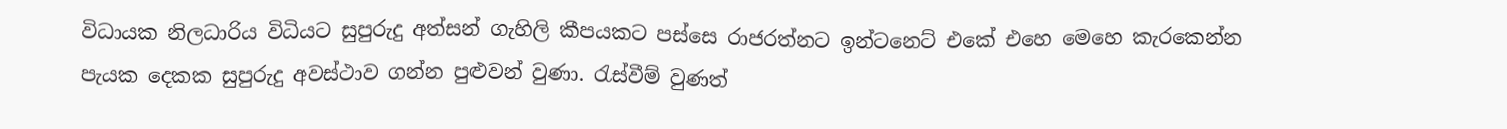විධායක නිලධාරිය විධියට සුපුරුදු අත්සන් ගැහිලි කීපයකට පස්සෙ රාජරත්නට ඉන්ටනෙට් එකේ එහෙ මෙහෙ කැරකෙන්න පැයක දෙකක සුපුරුදු අවස්ථාව ගන්න පුළුවන් වුණා. රැස්වීම් වුණත්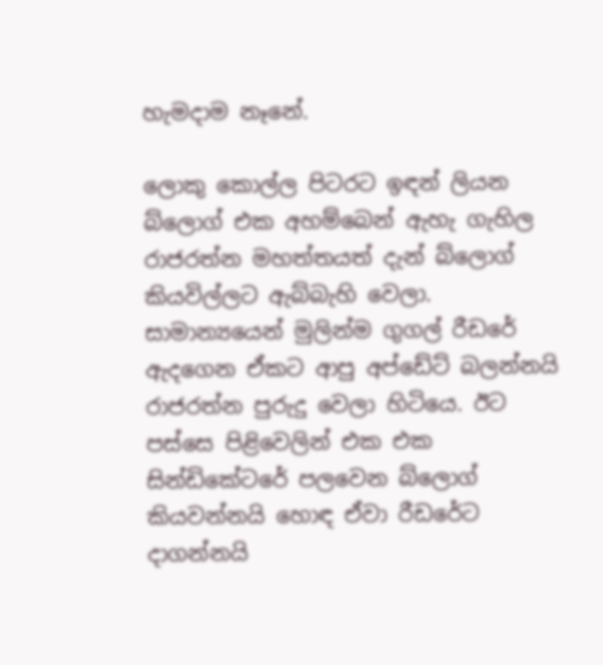හැමදාම නෑනේ.

ලොකු කොල්ල පිටරට ඉඳන් ලියන බ්ලොග් එක අහම්බෙන් ඇහැ ගැහිල රාජරත්න මහත්තයත් දැන් බ්ලොග් කියවිල්ලට ඇබ්බැහි වෙලා. සාමාන්‍යයෙන් මුලින්ම ගුගල් රීඩරේ ඇදගෙන ඒකට ආපු අප්ඩේට් බලන්නයි රාජරත්න පුරුදු වෙලා හිටියෙ. ඊට පස්සෙ පිළිවෙලින් එක එක සින්ඩිකේටරේ පලවෙන බ්ලොග් කියවන්නයි හොඳ ඒවා රීඩරේට දාගන්නයි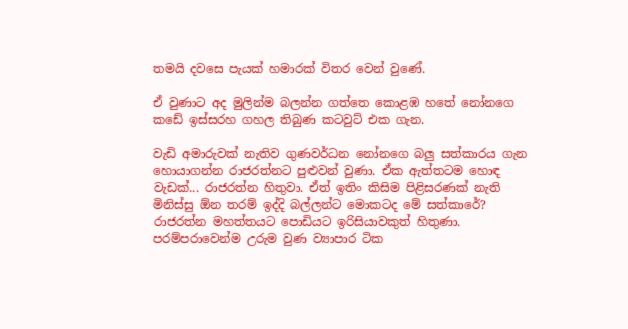තමයි දවසෙ පැයක් හමාරක් විතර වෙන් වුණේ.

ඒ වුණාට අද මුලින්ම බලන්න ගත්තෙ කොළඹ හතේ නෝනගෙ කඩේ ඉස්සරහ ගහල තිබුණ කටවුට් එක ගැන.

වැඩි අමාරුවක් නැතිව ගුණවර්ධන නෝනගෙ බලු සත්කාරය ගැන හොයාගන්න රාජරත්නට පුළුවන් වුණා. ඒක ඇත්තටම හොඳ වැඩක්... රාජරත්න හිතුවා. ඒත් ඉතිං කිසිම පිළිසරණක් නැති මිනිස්සු ඕන තරම් ඉද්දි බල්ලන්ට මොකටද මේ සත්කාරේ? රාජරත්න මහත්තයට පොඩියට ඉරිසියාවකුත් හිතුණා. පරම්පරාවෙන්ම උරුම වුණ ව්‍යාපාර ටික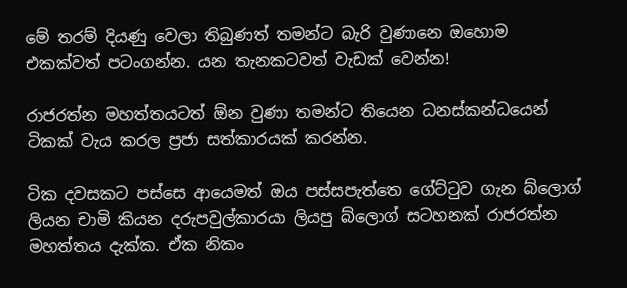මේ තරම් දියණු වෙලා තිබුණත් තමන්ට බැරි වුණානෙ ඔහොම එකක්වත් පටංගන්න. යන තැනකටවත් වැඩක් වෙන්න!

රාජරත්න මහත්තයටත් ඕන වුණා තමන්ට තියෙන ධනස්කන්ධයෙන් ටිකක් වැය කරල ප්‍රජා සත්කාරයක් කරන්න.

ටික දවසකට පස්සෙ ආයෙමත් ඔය පස්සපැත්තෙ ගේට්ටුව ගැන බ්ලොග් ලියන චාමි කියන දරුපවුල්කාරයා ලියපු බ්ලොග් සටහනක් රාජරත්න මහත්තය දැක්ක. ඒක නිකං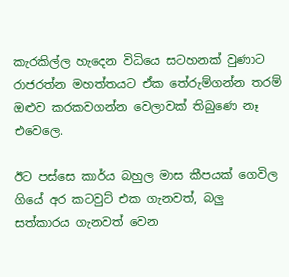කැරකිල්ල හැදෙන විධියෙ සටහනක් වුණාට රාජරත්න මහත්තයට ඒක තේරුම්ගන්න තරම් ඔළුව කරකවගන්න වෙලාවක් තිබුණෙ නෑ එවෙලෙ.

ඊට පස්සෙ කාර්ය බහුල මාස කීපයක් ගෙවිල ගියේ අර කටවුට් එක ගැනවත්, බලු සත්කාරය ගැනවත් වෙන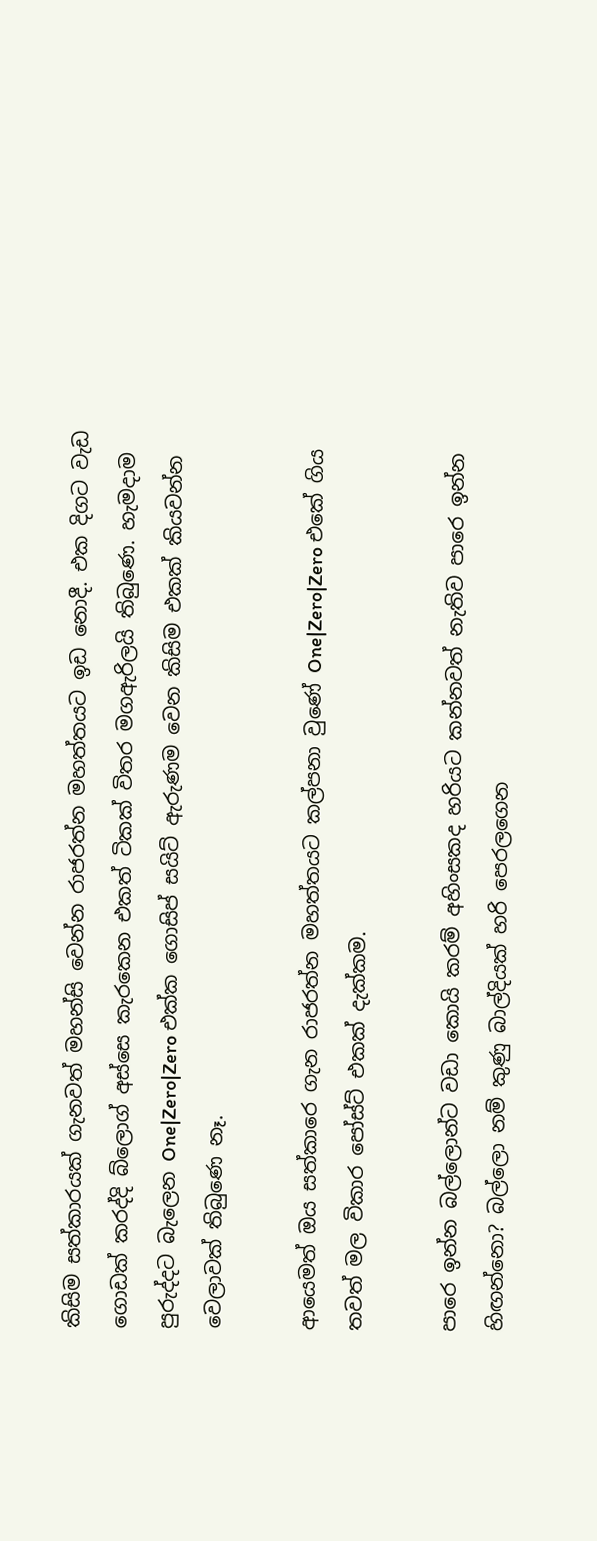කිසිම සත්කාරයක් ගැනවත් මහන්සි වෙන්න රාජරත්න මහත්තයට ඉඩ නොදී. එක දිගට වැඩ ගොඩක් කරද්දි බ්ලොග් අස්සෙ කැ‍රකෙන එකත් ටිකක් විතර මගඇරිලයි තිබුණෙ. හැමදාම පුරුද්දට බැලෙන One|Zero|Zero එක්ක ගොසිප් සයිට් ඇරුණම වෙන කිසිම එකක් කියවන්න වෙලාවක් තිබුණෙ නෑ.

ආයෙමත් ඔය සත්කාරෙ ගැන රාජරත්න මහත්තයට කල්පනා වුණේ One|Zero|Zero එකේ ගිය තවත් මල විකාර පෝස්ට් එකක් දැක්කම.

පාරෙ ඉන්න බල්ලොන්ට වඩා කොයි කරම් අහිංසකද හරියට කන්නවත් නැතිව පාරෙ ඉන්න හිඟන්නො? බල්ලො නම් කුණු බාල්දියක් හරි පෙරලගෙන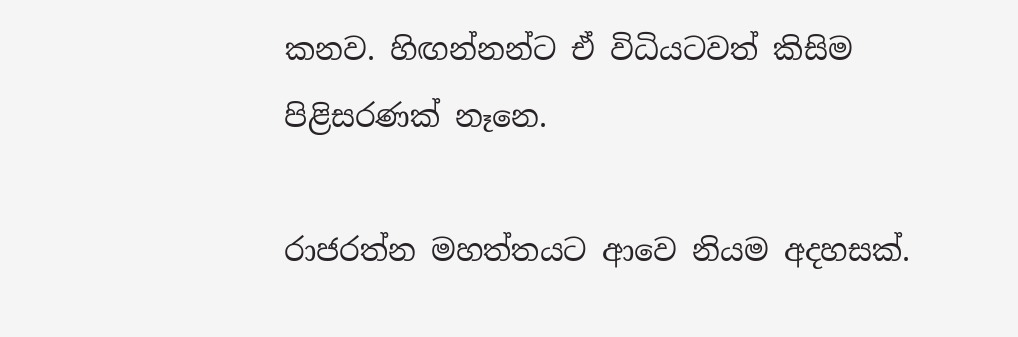කනව. හිඟන්නන්ට ඒ විධියටවත් කිසිම පිළිසරණක් නෑනෙ.

රාජරත්න මහත්තයට ආවෙ නියම අදහසක්.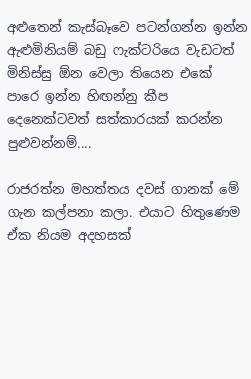අළුතෙන් කැස්බෑවෙ පටන්ගන්න ඉන්න ඇළුමිනියම් බඩු ෆැක්ටරියෙ වැඩටත් මිනිස්සු ඕන වෙලා තියෙන එකේ පාරෙ ඉන්න හිඟන්නු කීප දෙනෙක්ටවත් සත්කාරයක් කරන්න පුළුවන්නම්....

රාජරත්න මහත්තය දවස් ගානක් මේ ගැන කල්පනා කලා. එයාට හිතුණෙම ඒක නියම අදහසක්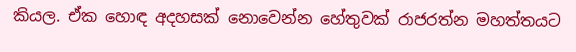කියල. ඒක හොඳ අදහසක් නොවෙන්න හේතුවක් රාජරත්න මහත්තයට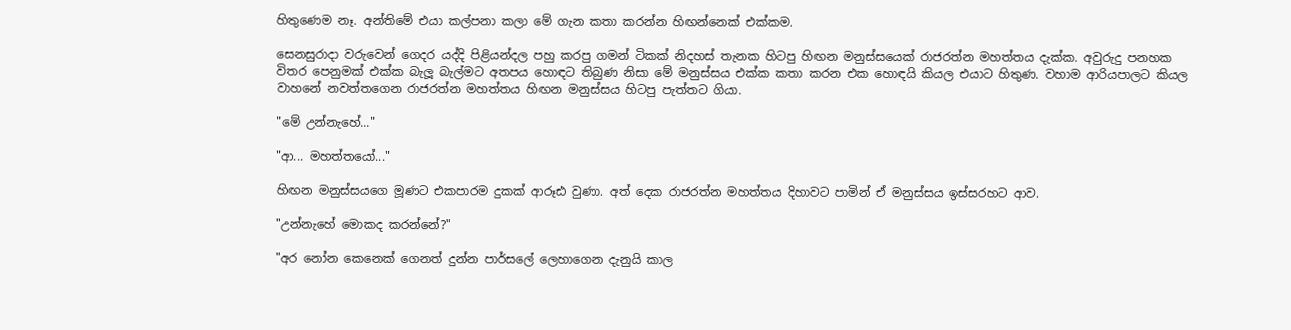හිතුණෙම නෑ. අන්තිමේ එයා කල්පනා කලා මේ ගැන කතා කරන්න හිඟන්නෙක් එක්කම.

සෙනසුරාදා වරුවෙන් ගෙදර යද්දි පිළියන්දල පහු කරපු ගමන් ටිකක් නිදහස් තැනක හිටපු හිඟන මනුස්සයෙක් රාජරත්න මහත්තය දැක්ක. අවුරුදු පනහක විතර පෙනුමක් එක්ක බැලූ බැල්මට අතපය හොඳට තිබුණ නිසා මේ මනුස්සය එක්ක කතා කරන එක හොඳයි කියල එයාට හිතුණ. වහාම ආරියපාලට කියල වාහනේ නවත්තගෙන රාජරත්න මහත්තය හිඟන මනුස්සය හිටපු පැත්තට ගියා.

"මේ උන්නැහේ..."

"ආ... මහත්තයෝ..."

හිඟන මනුස්සයගෙ මූණට එකපාරම දුකක් ආරූඪ වුණා. අත් දෙක රාජරත්න මහත්තය දිහාවට පාමින් ඒ මනුස්සය ඉස්සරහට ආව.

"උන්නැහේ මොකද කරන්නේ?"

"අර නෝන කෙනෙක් ගෙනත් දුන්න පාර්සලේ ලෙහාගෙන දැනුයි කාල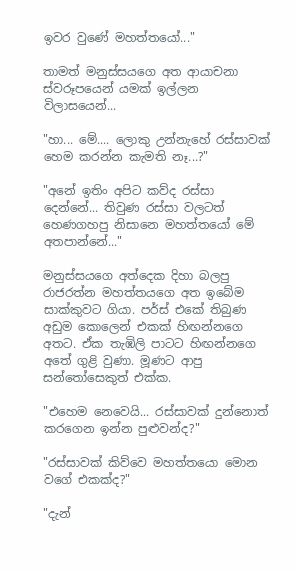ඉවර වුණේ මහත්තයෝ..."

තාමත් මනුස්සයගෙ අත ආයාචනා ස්වරූපයෙන් යමක් ඉල්ලන විලාසයෙන්...

"හා... මේ.... ලොකු උන්නැහේ රස්සාවක් හෙම කරන්න කැමති නෑ...?"

"අනේ ඉතිං අපිට කව්ද රස්සා දෙන්නේ... තිවුණ රස්සා වලටත් හෙණගහපු නිසානෙ මහත්තයෝ මේ අතපාන්නේ..."

මනුස්සයගෙ අත්දෙක දිහා බලපු රාජරත්න මහත්තයගෙ අත ඉ‍බේම සාක්කුවට ගියා. පර්ස් එකේ තිබුණ අඩුම කොලෙන් එකක් හිඟන්නගෙ අතට. ඒක තැඹිලි පාටට හිඟන්නගෙ අතේ ගුළි වුණා. මූණට ආපු සන්තෝසෙකුත් එක්ක.

"එහෙම නෙවෙයි... රස්සාවක් දුන්නොත් කරගෙන ඉන්න පුළුවන්ද?"

"රස්සාවක් කිව්වෙ මහත්තයො මොන වගේ එකක්ද?"

"දැන්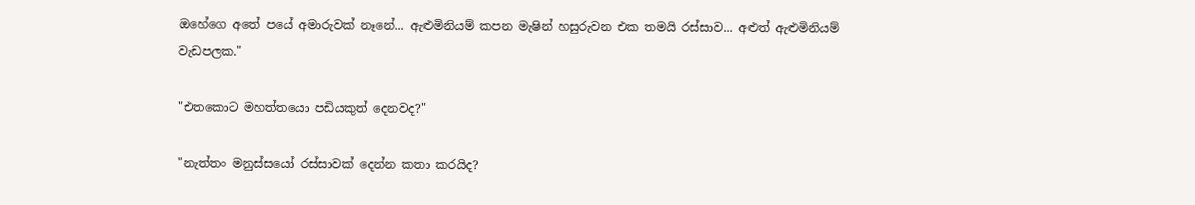ඔහේගෙ අතේ පයේ අමාරුවක් නෑනේ... ඇළුමිනියම් කපන මැෂින් හසුරුවන එක තමයි රස්සාව... අළුත් ඇළුමිනියම් වැඩපලක."

"එතකොට මහත්තයො පඩියකුත් දෙනවද?"

"නැත්තං මනුස්සයෝ රස්සාවක් දෙන්න කතා කරයිද?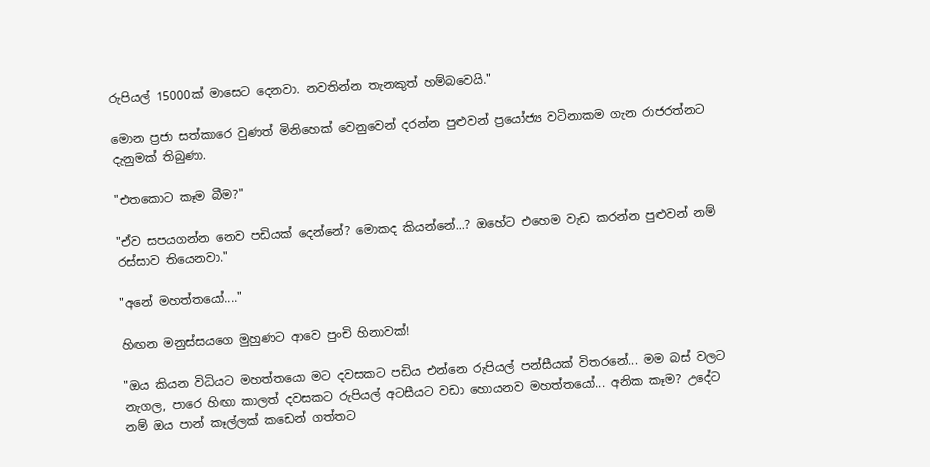රුපියල් 15000ක් මාසෙට දෙනවා. නවතින්න තැනකුත් හම්බවෙයි."

මොන ප්‍රජා සත්කාරෙ වුණත් මිනිහෙක් වෙනුවෙන් දරන්න පුළුවන් ප්‍රයෝජ්‍ය වටිනාකම ගැන රාජරත්නට දැනුමක් තිබුණා.

"එතකොට කෑම බීම?"

"ඒව සපයගන්න නෙව පඩියක් දෙන්නේ? මොකද කියන්නේ...? ඔහේට එහෙම වැඩ කරන්න පුළුවන් නම් රස්සාව තියෙනවා."

"අනේ මහත්තයෝ...."

හිඟන මනුස්සයගෙ මුහුණට ආවෙ පුංචි හිනාවක්!

"ඔය කියන විධියට මහත්තයො මට දවසකට පඩිය එන්නෙ රුපියල් පන්සීයක් විතරනේ... මම බස් වලට නැගල, පාරෙ හිඟා කාලත් දවසකට රුපියල් අටසීයට වඩා හොයනව මහත්තයෝ... අනික කෑම? උදේට නම් ඔය පාන් කෑල්ලක් කඩෙන් ගත්තට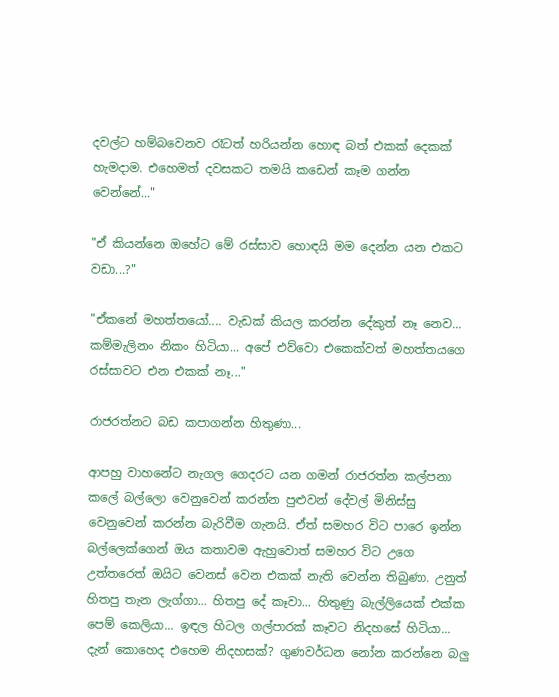දවල්ට හම්බවෙනව රෑටත් හරියන්න හොඳ බත් එකක් දෙකක් හැමදාම. එහෙමත් දවසකට තමයි කඩෙන් කෑම ගන්න වෙන්නේ..."

"ඒ කියන්නෙ ඔහේට මේ රස්සාව හොඳයි මම දෙන්න යන එකට වඩා...?"

"ඒකනේ මහත්තයෝ.... වැඩක් කියල කරන්න දේකුත් නෑ නෙව... කම්මැලිනං නිකං හිටියා... අපේ එව්වො එකෙක්වත් මහත්තයගෙ රස්සාවට එන එකක් නෑ..."

රාජරත්නට බඩ කපාගන්න හිතුණා...

ආපහු වාහනේට නැගල ගෙදරට යන ගමන් රාජරත්න කල්පනා කලේ බල්ලො වෙනුවෙන් කරන්න පුළුවන් දේවල් මිනිස්සු වෙනුවෙන් කරන්න බැරිවීම ගැනයි. ඒත් සමහර විට පාරෙ ඉන්න බල්ලෙක්ගෙන් ඔය කතාවම ඇහුවොත් සමහර විට උගෙ උත්තරෙත් ඔයිට වෙනස් වෙන එකක් නැති වෙන්න තිබුණා. උනුත් හිතපු තැන ලැග්ගා... හිතපු දේ කෑවා... හිතුණු බැල්ලියෙක් එක්ක පෙම් කෙලියා... ඉඳල හිටල ගල්පාරක් කෑවට නිදහසේ හිටියා... දැන් කොහෙද එහෙම නිදහසක්? ගුණවර්ධන නෝන කරන්නෙ බලු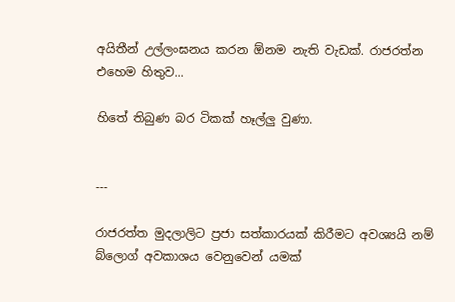අයිතීන් උල්ලංඝනය කරන ඕනම නැති වැඩක්. රාජරත්න එහෙම හිතුව...

හිතේ තිබුණ බර ටිකක් හෑල්ලු වුණා.


---

රාජරත්ත මුදලාලිට ප්‍රජා සත්කාරයක් කිරීමට අවශ්‍යයි නම් බ්ලොග් අවකාශය වෙනුවෙන් යමක්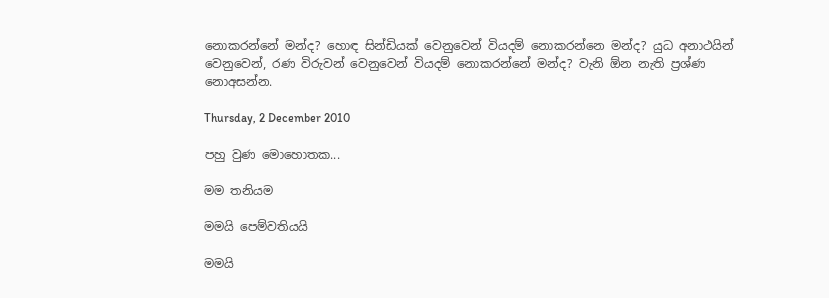නොකරන්නේ මන්ද? හොඳ සින්ඩියක් වෙනුවෙන් වියදම් නොකරන්නෙ මන්ද? යුධ අනාථයින් වෙනුවෙන්, රණ විරුවන් වෙනුවෙන් වියදම් නොකරන්නේ මන්ද? වැනි ඕන නැති ප්‍රශ්ණ නොඅසන්න.

Thursday, 2 December 2010

පහු වුණ මොහොතක...

මම තනියම

මමයි පෙම්වතියයි

මමයි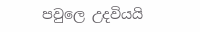පවුලෙ උදවියයි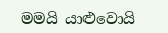මමයි යාළුවොයි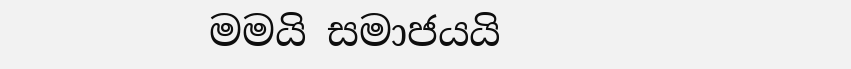මමයි සමාජයයි